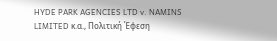HYDE PARK AGENCIES LTD v. NAMINS LIMITED κ.α., Πολιτική Έφεση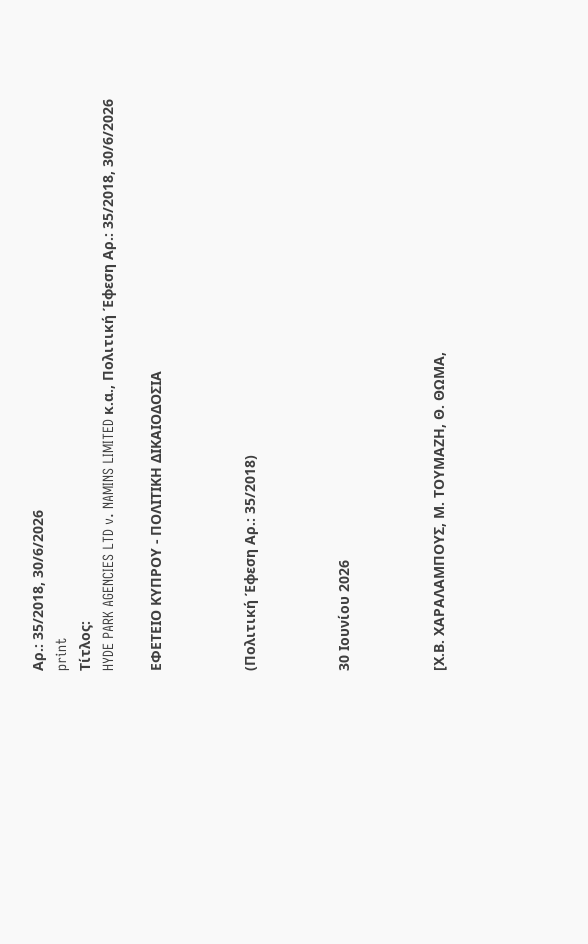Αρ.: 35/2018, 30/6/2026
print
Τίτλος:
HYDE PARK AGENCIES LTD v. NAMINS LIMITED κ.α., Πολιτική Έφεση Αρ.: 35/2018, 30/6/2026

ΕΦΕΤΕΙΟ ΚΥΠΡΟΥ ‑ ΠΟΛΙΤΙΚΗ ΔΙΚΑΙΟΔΟΣΙΑ



(Πολιτική Έφεση Αρ.: 35/2018)



30 Ιουνίου 2026



[Χ.Β. ΧΑΡΑΛΑΜΠΟΥΣ, Μ. ΤΟΥΜΑΖΗ, Θ. ΘΩΜΑ,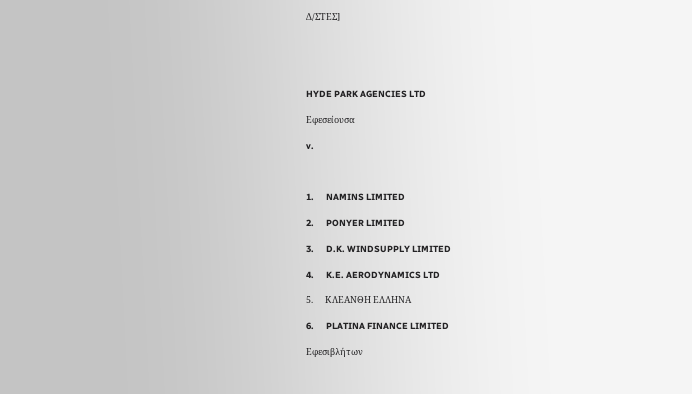Δ/ΣΤΕΣ]





HYDE PARK AGENCIES LTD

Εφεσείουσα

v.



1.      NAMINS LIMITED

2.      PONYER LIMITED

3.      D.K. WINDSUPPLY LIMITED

4.      K.E. AERODYNAMICS LTD

5.      ΚΛΕΑΝΘΗ ΕΛΛΗΝΑ

6.      PLATINA FINANCE LIMITED

Εφεσιβλήτων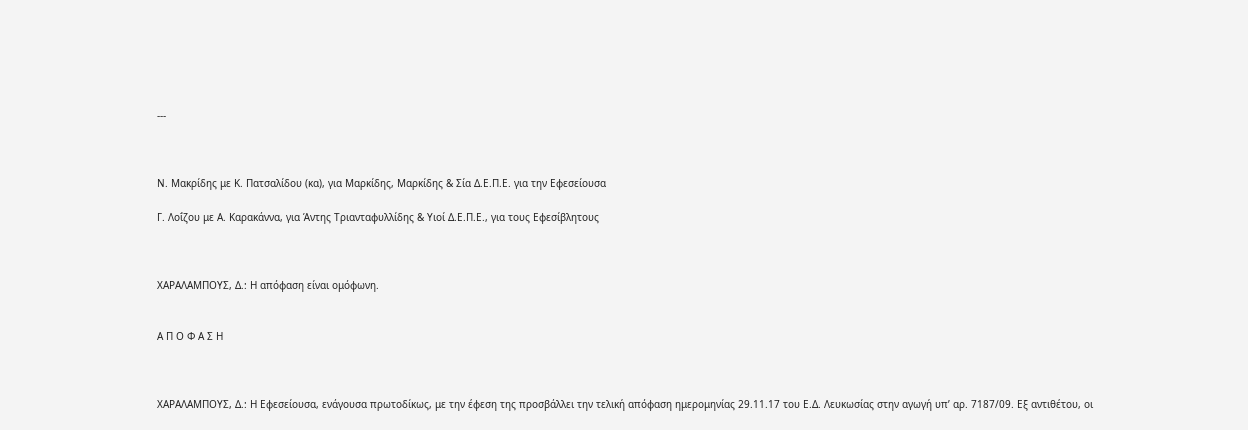---



Ν. Μακρίδης με Κ. Πατσαλίδου (κα), για Μαρκίδης, Μαρκίδης & Σία Δ.Ε.Π.Ε. για την Εφεσείουσα

Γ. Λοΐζου με Α. Καρακάννα, για Άντης Τριανταφυλλίδης & Υιοί Δ.Ε.Π.Ε., για τους Εφεσίβλητους



ΧΑΡΑΛΑΜΠΟΥΣ, Δ.: Η απόφαση είναι ομόφωνη.


Α Π Ο Φ Α Σ Η



ΧΑΡΑΛΑΜΠΟΥΣ, Δ.: Η Εφεσείουσα, ενάγουσα πρωτοδίκως, με την έφεση της προσβάλλει την τελική απόφαση ημερομηνίας 29.11.17 του Ε.Δ. Λευκωσίας στην αγωγή υπ’ αρ. 7187/09. Εξ αντιθέτου, οι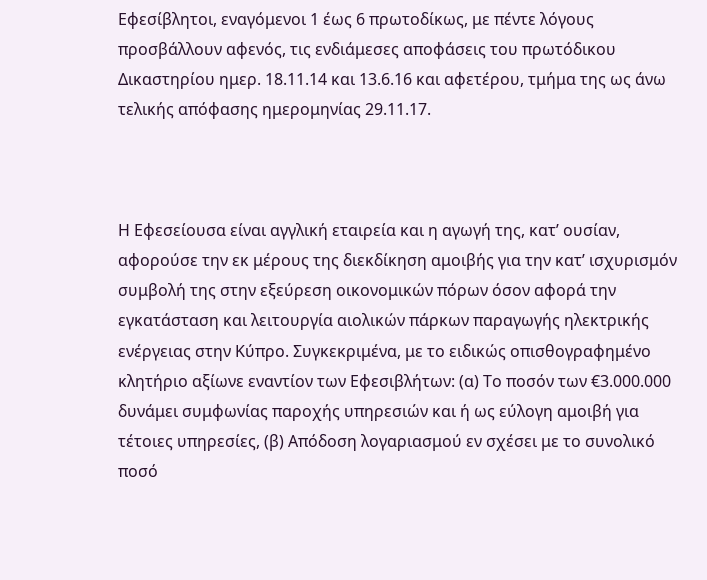Εφεσίβλητοι, εναγόμενοι 1 έως 6 πρωτοδίκως, με πέντε λόγους προσβάλλουν αφενός, τις ενδιάμεσες αποφάσεις του πρωτόδικου Δικαστηρίου ημερ. 18.11.14 και 13.6.16 και αφετέρου, τμήμα της ως άνω τελικής απόφασης ημερομηνίας 29.11.17.



Η Εφεσείουσα είναι αγγλική εταιρεία και η αγωγή της, κατ’ ουσίαν, αφορούσε την εκ μέρους της διεκδίκηση αμοιβής για την κατ’ ισχυρισμόν συμβολή της στην εξεύρεση οικονομικών πόρων όσον αφορά την εγκατάσταση και λειτουργία αιολικών πάρκων παραγωγής ηλεκτρικής ενέργειας στην Κύπρο. Συγκεκριμένα, με το ειδικώς οπισθογραφημένο κλητήριο αξίωνε εναντίον των Εφεσιβλήτων: (α) Το ποσόν των €3.000.000 δυνάμει συμφωνίας παροχής υπηρεσιών και ή ως εύλογη αμοιβή για τέτοιες υπηρεσίες, (β) Απόδοση λογαριασμού εν σχέσει με το συνολικό ποσό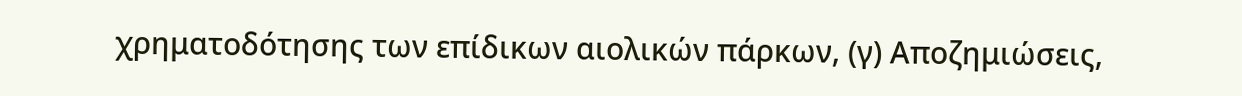χρηματοδότησης των επίδικων αιολικών πάρκων, (γ) Αποζημιώσεις,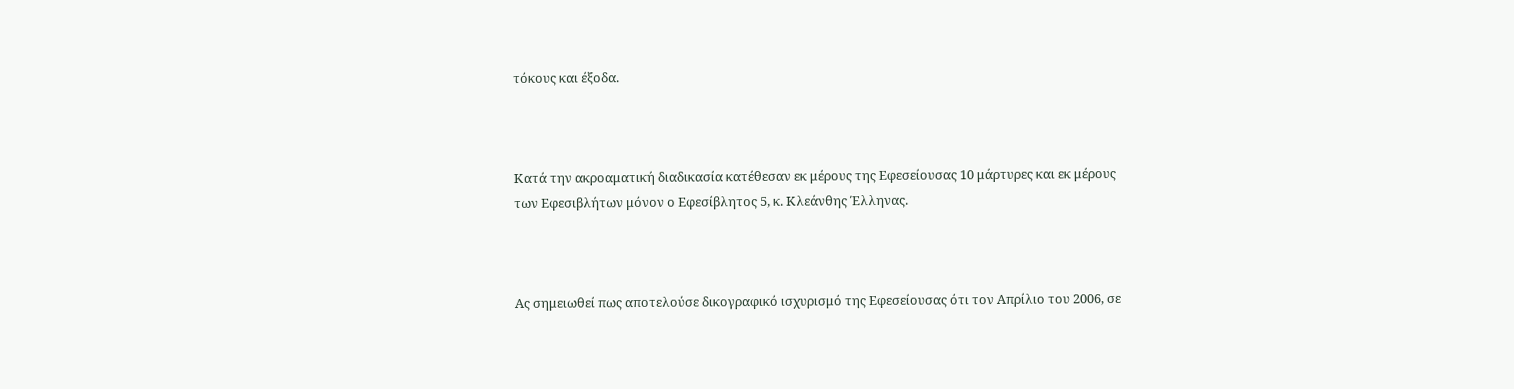τόκους και έξοδα.



Κατά την ακροαματική διαδικασία κατέθεσαν εκ μέρους της Εφεσείουσας 10 μάρτυρες και εκ μέρους των Εφεσιβλήτων μόνον ο Εφεσίβλητος 5, κ. Κλεάνθης Έλληνας.



Ας σημειωθεί πως αποτελούσε δικογραφικό ισχυρισμό της Εφεσείουσας ότι τον Απρίλιο του 2006, σε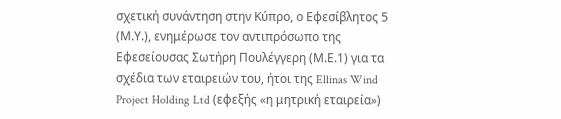σχετική συνάντηση στην Κύπρο, ο Εφεσίβλητος 5 (Μ.Υ.), ενημέρωσε τον αντιπρόσωπο της Εφεσείουσας Σωτήρη Πουλέγγερη (Μ.Ε.1) για τα σχέδια των εταιρειών του, ήτοι της Ellinas Wind Project Holding Ltd (εφεξής «η μητρική εταιρεία»)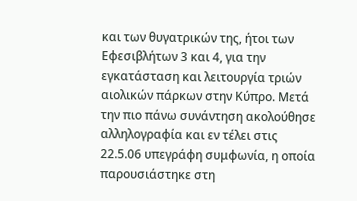και των θυγατρικών της, ήτοι των Εφεσιβλήτων 3 και 4, για την εγκατάσταση και λειτουργία τριών αιολικών πάρκων στην Κύπρο. Μετά την πιο πάνω συνάντηση ακολούθησε αλληλογραφία και εν τέλει στις 22.5.06 υπεγράφη συμφωνία, η οποία παρουσιάστηκε στη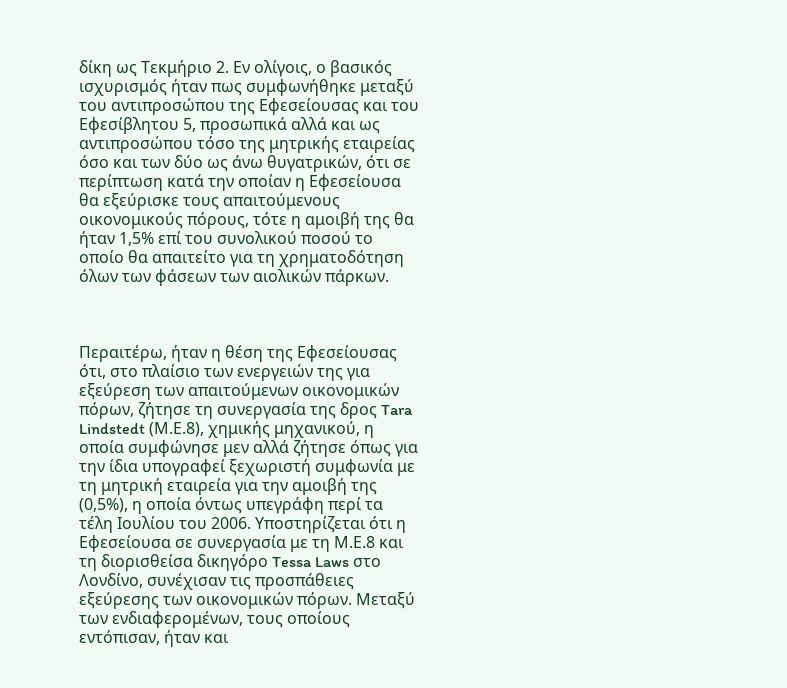δίκη ως Τεκμήριο 2. Εν ολίγοις, ο βασικός ισχυρισμός ήταν πως συμφωνήθηκε μεταξύ του αντιπροσώπου της Εφεσείουσας και του Εφεσίβλητου 5, προσωπικά αλλά και ως αντιπροσώπου τόσο της μητρικής εταιρείας όσο και των δύο ως άνω θυγατρικών, ότι σε περίπτωση κατά την οποίαν η Εφεσείουσα θα εξεύρισκε τους απαιτούμενους οικονομικούς πόρους, τότε η αμοιβή της θα ήταν 1,5% επί του συνολικού ποσού το οποίο θα απαιτείτο για τη χρηματοδότηση όλων των φάσεων των αιολικών πάρκων.



Περαιτέρω, ήταν η θέση της Εφεσείουσας ότι, στο πλαίσιο των ενεργειών της για εξεύρεση των απαιτούμενων οικονομικών πόρων, ζήτησε τη συνεργασία της δρος Tara Lindstedt (Μ.Ε.8), χημικής μηχανικού, η οποία συμφώνησε μεν αλλά ζήτησε όπως για την ίδια υπογραφεί ξεχωριστή συμφωνία με τη μητρική εταιρεία για την αμοιβή της (0,5%), η οποία όντως υπεγράφη περί τα τέλη Ιουλίου του 2006. Υποστηρίζεται ότι η Εφεσείουσα σε συνεργασία με τη Μ.Ε.8 και τη διορισθείσα δικηγόρο Tessa Laws στο Λονδίνο, συνέχισαν τις προσπάθειες εξεύρεσης των οικονομικών πόρων. Μεταξύ των ενδιαφερομένων, τους οποίους εντόπισαν, ήταν και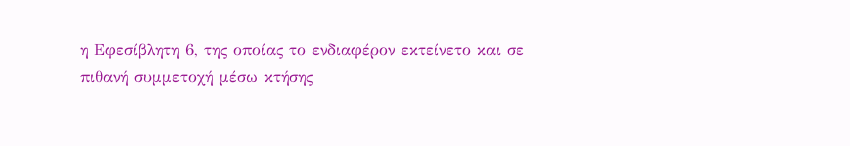η Εφεσίβλητη 6, της οποίας το ενδιαφέρον εκτείνετο και σε πιθανή συμμετοχή μέσω κτήσης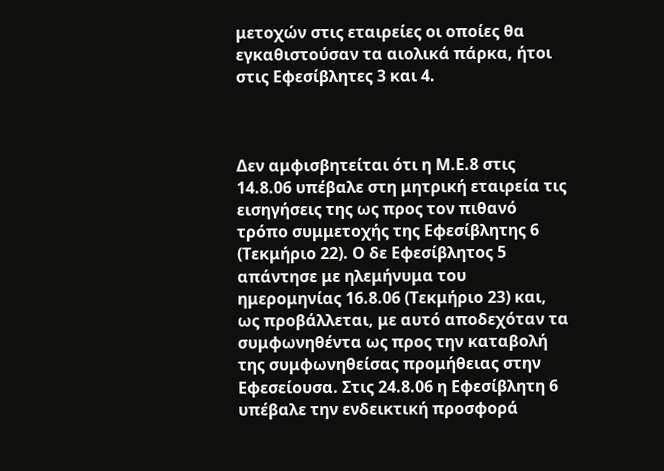μετοχών στις εταιρείες οι οποίες θα εγκαθιστούσαν τα αιολικά πάρκα, ήτοι στις Εφεσίβλητες 3 και 4.



Δεν αμφισβητείται ότι η Μ.Ε.8 στις 14.8.06 υπέβαλε στη μητρική εταιρεία τις εισηγήσεις της ως προς τον πιθανό τρόπο συμμετοχής της Εφεσίβλητης 6 (Τεκμήριο 22). Ο δε Εφεσίβλητος 5 απάντησε με ηλεμήνυμα του ημερομηνίας 16.8.06 (Τεκμήριο 23) και, ως προβάλλεται, με αυτό αποδεχόταν τα συμφωνηθέντα ως προς την καταβολή της συμφωνηθείσας προμήθειας στην Εφεσείουσα. Στις 24.8.06 η Εφεσίβλητη 6 υπέβαλε την ενδεικτική προσφορά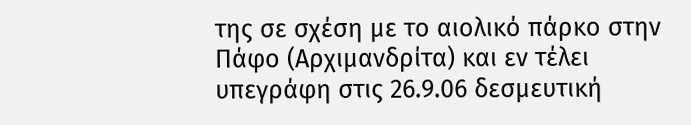της σε σχέση με το αιολικό πάρκο στην Πάφο (Αρχιμανδρίτα) και εν τέλει υπεγράφη στις 26.9.06 δεσμευτική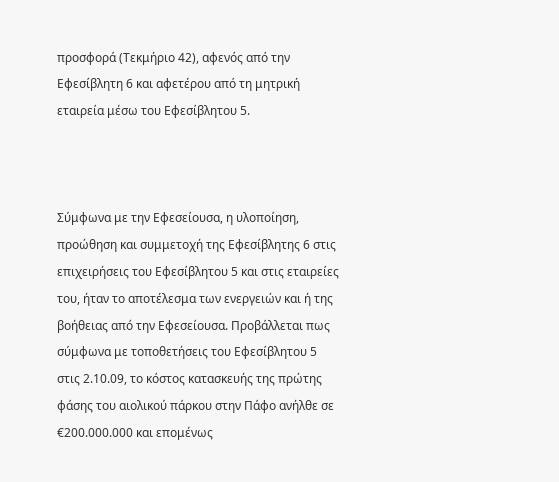προσφορά (Τεκμήριο 42), αφενός από την Εφεσίβλητη 6 και αφετέρου από τη μητρική εταιρεία μέσω του Εφεσίβλητου 5.



Σύμφωνα με την Εφεσείουσα, η υλοποίηση, προώθηση και συμμετοχή της Εφεσίβλητης 6 στις επιχειρήσεις του Εφεσίβλητου 5 και στις εταιρείες του, ήταν το αποτέλεσμα των ενεργειών και ή της βοήθειας από την Εφεσείουσα. Προβάλλεται πως σύμφωνα με τοποθετήσεις του Εφεσίβλητου 5 στις 2.10.09, το κόστος κατασκευής της πρώτης φάσης του αιολικού πάρκου στην Πάφο ανήλθε σε €200.000.000 και επομένως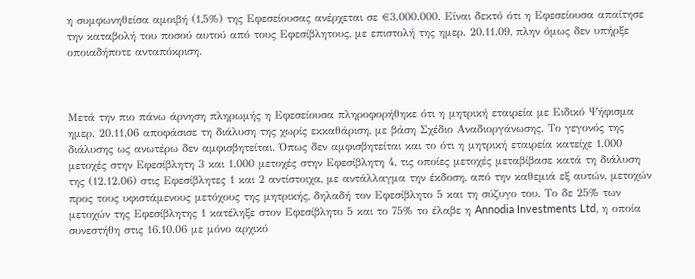η συμφωνηθείσα αμοιβή (1,5%) της Εφεσείουσας ανέρχεται σε €3.000.000. Είναι δεκτό ότι η Εφεσείουσα απαίτησε την καταβολή του ποσού αυτού από τους Εφεσίβλητους, με επιστολή της ημερ. 20.11.09, πλην όμως δεν υπήρξε οποιαδήποτε ανταπόκριση.



Μετά την πιο πάνω άρνηση πληρωμής η Εφεσείουσα πληροφορήθηκε ότι η μητρική εταιρεία με Ειδικό Ψήφισμα ημερ. 20.11.06 αποφάσισε τη διάλυση της χωρίς εκκαθάριση, με βάση Σχέδιο Αναδιοργάνωσης. Το γεγονός της διάλυσης ως ανωτέρω δεν αμφισβητείται. Όπως δεν αμφισβητείται και το ότι η μητρική εταιρεία κατείχε 1.000 μετοχές στην Εφεσίβλητη 3 και 1.000 μετοχές στην Εφεσίβλητη 4, τις οποίες μετοχές μεταβίβασε κατά τη διάλυση της (12.12.06) στις Εφεσίβλητες 1 και 2 αντίστοιχα, με αντάλλαγμα την έκδοση, από την καθεμιά εξ αυτών, μετοχών προς τους υφιστάμενους μετόχους της μητρικής, δηλαδή τον Εφεσίβλητο 5 και τη σύζυγο του. Το δε 25% των μετοχών της Εφεσίβλητης 1 κατέληξε στον Εφεσίβλητο 5 και το 75% το έλαβε η Annodia Investments Ltd, η οποία συνεστήθη στις 16.10.06 με μόνο αρχικό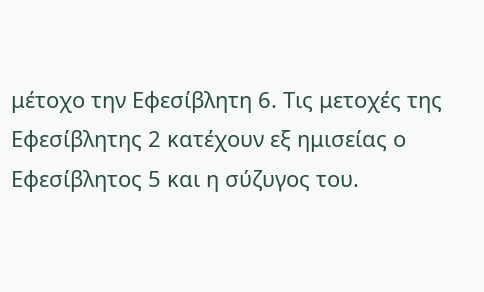μέτοχο την Εφεσίβλητη 6. Τις μετοχές της Εφεσίβλητης 2 κατέχουν εξ ημισείας ο Εφεσίβλητος 5 και η σύζυγος του.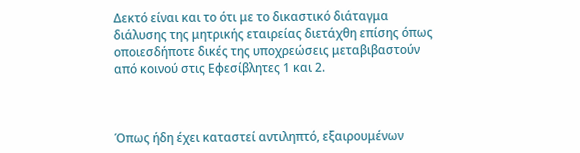Δεκτό είναι και το ότι με το δικαστικό διάταγμα διάλυσης της μητρικής εταιρείας διετάχθη επίσης όπως οποιεσδήποτε δικές της υποχρεώσεις μεταβιβαστούν από κοινού στις Εφεσίβλητες 1 και 2.



Όπως ήδη έχει καταστεί αντιληπτό, εξαιρουμένων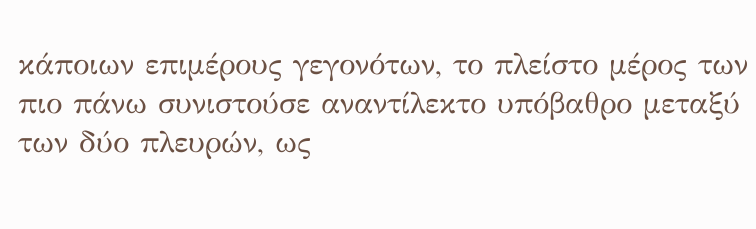κάποιων επιμέρους γεγονότων, το πλείστο μέρος των πιο πάνω συνιστούσε αναντίλεκτο υπόβαθρο μεταξύ των δύο πλευρών, ως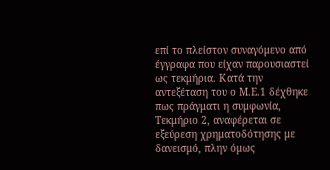επί το πλείστον συναγόμενο από έγγραφα που είχαν παρουσιαστεί ως τεκμήρια. Κατά την αντεξέταση του ο Μ.Ε.1 δέχθηκε πως πράγματι η συμφωνία, Τεκμήριο 2, αναφέρεται σε εξεύρεση χρηματοδότησης με δανεισμό, πλην όμως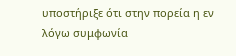υποστήριξε ότι στην πορεία η εν λόγω συμφωνία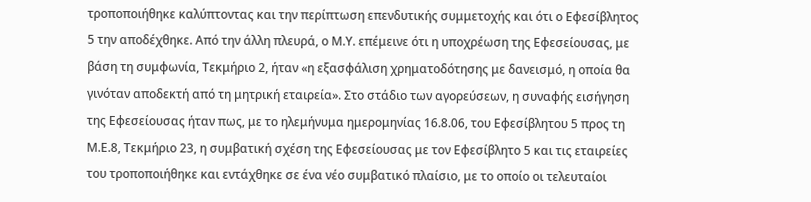τροποποιήθηκε καλύπτοντας και την περίπτωση επενδυτικής συμμετοχής και ότι ο Εφεσίβλητος 5 την αποδέχθηκε. Από την άλλη πλευρά, ο Μ.Υ. επέμεινε ότι η υποχρέωση της Εφεσείουσας, με βάση τη συμφωνία, Τεκμήριο 2, ήταν «η εξασφάλιση χρηματοδότησης με δανεισμό, η οποία θα γινόταν αποδεκτή από τη μητρική εταιρεία». Στο στάδιο των αγορεύσεων, η συναφής εισήγηση της Εφεσείουσας ήταν πως, με το ηλεμήνυμα ημερομηνίας 16.8.06, του Εφεσίβλητου 5 προς τη Μ.Ε.8, Τεκμήριο 23, η συμβατική σχέση της Εφεσείουσας με τον Εφεσίβλητο 5 και τις εταιρείες του τροποποιήθηκε και εντάχθηκε σε ένα νέο συμβατικό πλαίσιο, με το οποίο οι τελευταίοι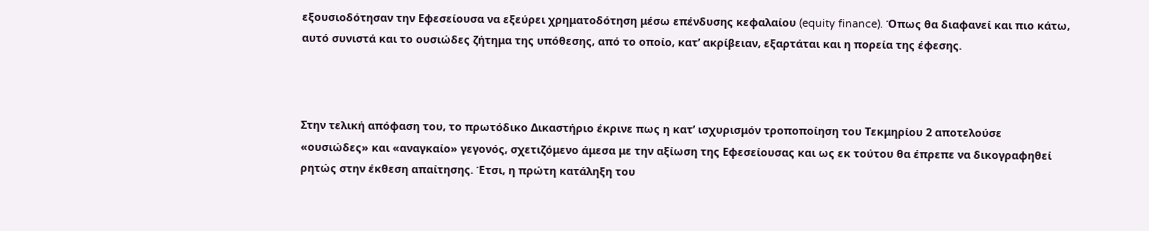εξουσιοδότησαν την Εφεσείουσα να εξεύρει χρηματοδότηση μέσω επένδυσης κεφαλαίου (equity finance). Όπως θα διαφανεί και πιο κάτω, αυτό συνιστά και το ουσιώδες ζήτημα της υπόθεσης, από το οποίο, κατ’ ακρίβειαν, εξαρτάται και η πορεία της έφεσης.



Στην τελική απόφαση του, το πρωτόδικο Δικαστήριο έκρινε πως η κατ’ ισχυρισμόν τροποποίηση του Τεκμηρίου 2 αποτελούσε «ουσιώδες» και «αναγκαίο» γεγονός, σχετιζόμενο άμεσα με την αξίωση της Εφεσείουσας και ως εκ τούτου θα έπρεπε να δικογραφηθεί ρητώς στην έκθεση απαίτησης. Έτσι, η πρώτη κατάληξη του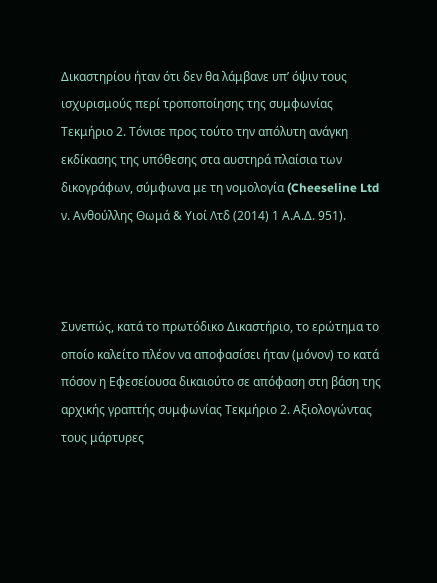Δικαστηρίου ήταν ότι δεν θα λάμβανε υπ’ όψιν τους ισχυρισμούς περί τροποποίησης της συμφωνίας Τεκμήριο 2. Τόνισε προς τούτο την απόλυτη ανάγκη εκδίκασης της υπόθεσης στα αυστηρά πλαίσια των δικογράφων, σύμφωνα με τη νομολογία (Cheeseline Ltd ν. Ανθούλλης Θωμά & Υιοί Λτδ (2014) 1 Α.Α.Δ. 951).



Συνεπώς, κατά το πρωτόδικο Δικαστήριο, το ερώτημα το οποίο καλείτο πλέον να αποφασίσει ήταν (μόνον) το κατά πόσον η Εφεσείουσα δικαιούτο σε απόφαση στη βάση της αρχικής γραπτής συμφωνίας Τεκμήριο 2. Αξιολογώντας τους μάρτυρες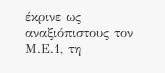έκρινε ως αναξιόπιστους τον Μ.Ε.1, τη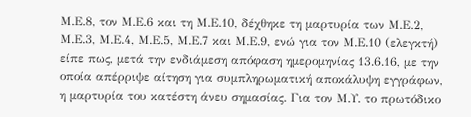Μ.Ε.8, τον Μ.Ε.6 και τη Μ.Ε.10, δέχθηκε τη μαρτυρία των Μ.Ε.2, Μ.Ε.3, Μ.Ε.4, Μ.Ε.5, Μ.Ε.7 και Μ.Ε.9, ενώ για τον Μ.Ε.10 (ελεγκτή) είπε πως, μετά την ενδιάμεση απόφαση ημερομηνίας 13.6.16, με την οποία απέρριψε αίτηση για συμπληρωματική αποκάλυψη εγγράφων, η μαρτυρία του κατέστη άνευ σημασίας. Για τον Μ.Υ. το πρωτόδικο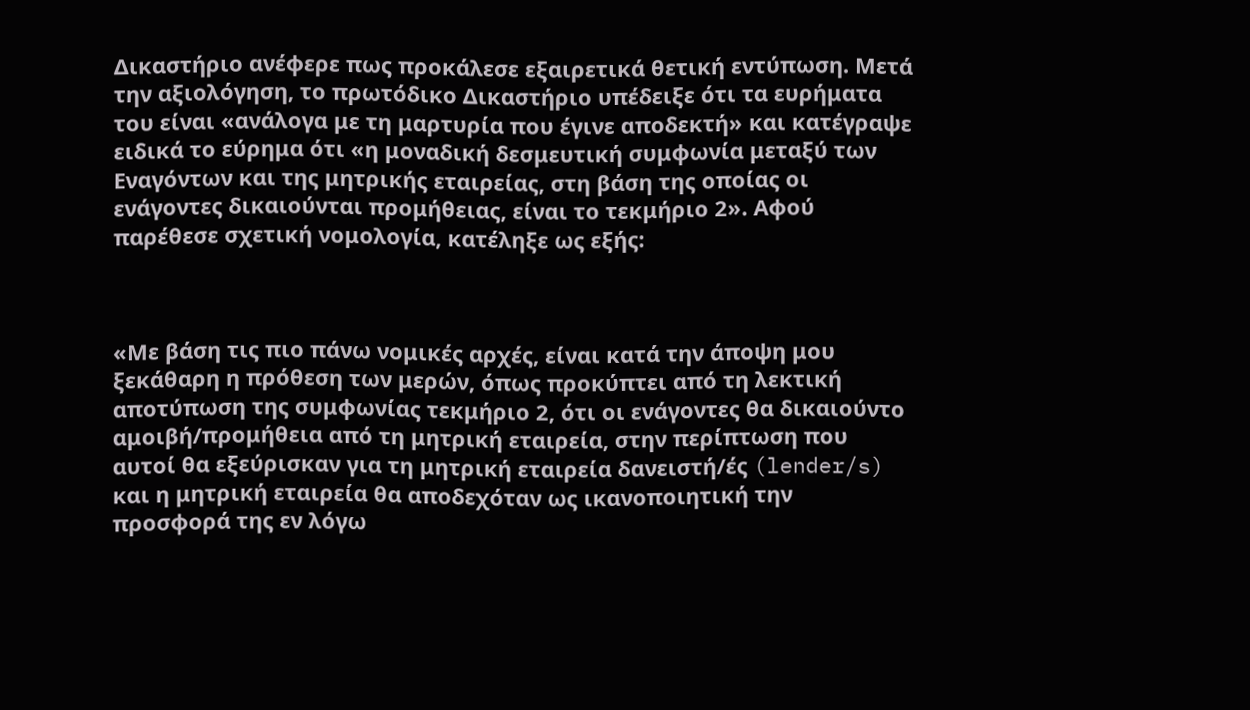Δικαστήριο ανέφερε πως προκάλεσε εξαιρετικά θετική εντύπωση. Μετά την αξιολόγηση, το πρωτόδικο Δικαστήριο υπέδειξε ότι τα ευρήματα του είναι «ανάλογα με τη μαρτυρία που έγινε αποδεκτή» και κατέγραψε ειδικά το εύρημα ότι «η μοναδική δεσμευτική συμφωνία μεταξύ των Εναγόντων και της μητρικής εταιρείας, στη βάση της οποίας οι ενάγοντες δικαιούνται προμήθειας, είναι το τεκμήριο 2». Αφού παρέθεσε σχετική νομολογία, κατέληξε ως εξής:



«Με βάση τις πιο πάνω νομικές αρχές, είναι κατά την άποψη μου ξεκάθαρη η πρόθεση των μερών, όπως προκύπτει από τη λεκτική αποτύπωση της συμφωνίας τεκμήριο 2, ότι οι ενάγοντες θα δικαιούντο αμοιβή/προμήθεια από τη μητρική εταιρεία, στην περίπτωση που αυτοί θα εξεύρισκαν για τη μητρική εταιρεία δανειστή/ές (lender/s) και η μητρική εταιρεία θα αποδεχόταν ως ικανοποιητική την προσφορά της εν λόγω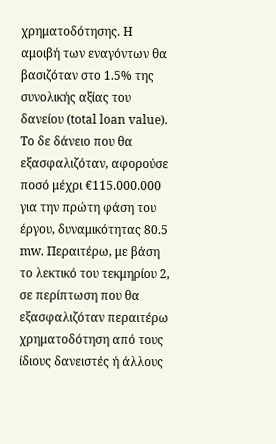χρηματοδότησης. Η αμοιβή των εναγόντων θα βασιζόταν στο 1.5% της συνολικής αξίας του δανείου (total loan value). Το δε δάνειο που θα εξασφαλιζόταν, αφορούσε ποσό μέχρι €115.000.000 για την πρώτη φάση του έργου, δυναμικότητας 80.5 mw. Περαιτέρω, με βάση το λεκτικό του τεκμηρίου 2, σε περίπτωση που θα εξασφαλιζόταν περαιτέρω χρηματοδότηση από τους ίδιους δανειστές ή άλλους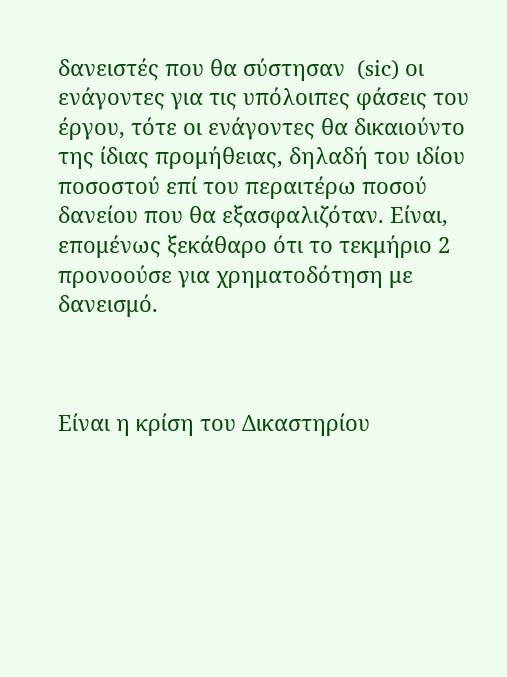δανειστές που θα σύστησαν  (sic) οι ενάγοντες για τις υπόλοιπες φάσεις του έργου, τότε οι ενάγοντες θα δικαιούντο της ίδιας προμήθειας, δηλαδή του ιδίου ποσοστού επί του περαιτέρω ποσού δανείου που θα εξασφαλιζόταν. Είναι, επομένως ξεκάθαρο ότι το τεκμήριο 2 προνοούσε για χρηματοδότηση με δανεισμό.



Είναι η κρίση του Δικαστηρίου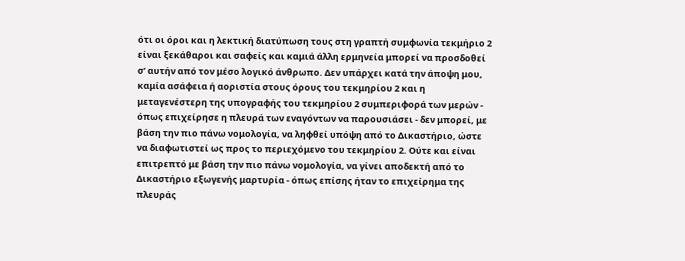ότι οι όροι και η λεκτική διατύπωση τους στη γραπτή συμφωνία τεκμήριο 2 είναι ξεκάθαροι και σαφείς και καμιά άλλη ερμηνεία μπορεί να προσδοθεί σ’ αυτήν από τον μέσο λογικό άνθρωπο. Δεν υπάρχει κατά την άποψη μου, καμία ασάφεια ή αοριστία στους όρους του τεκμηρίου 2 και η μεταγενέστερη της υπογραφής του τεκμηρίου 2 συμπεριφορά των μερών - όπως επιχείρησε η πλευρά των εναγόντων να παρουσιάσει - δεν μπορεί, με βάση την πιο πάνω νομολογία, να ληφθεί υπόψη από το Δικαστήριο, ώστε να διαφωτιστεί ως προς το περιεχόμενο του τεκμηρίου 2. Ούτε και είναι επιτρεπτό με βάση την πιο πάνω νομολογία, να γίνει αποδεκτή από το Δικαστήριο εξωγενής μαρτυρία - όπως επίσης ήταν το επιχείρημα της πλευράς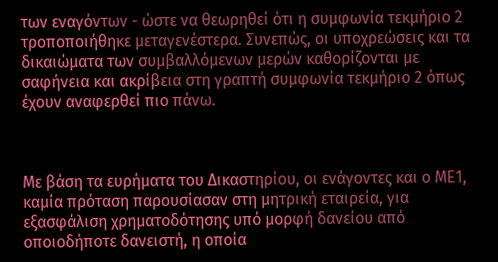των εναγόντων - ώστε να θεωρηθεί ότι η συμφωνία τεκμήριο 2 τροποποιήθηκε μεταγενέστερα. Συνεπώς, οι υποχρεώσεις και τα δικαιώματα των συμβαλλόμενων μερών καθορίζονται με σαφήνεια και ακρίβεια στη γραπτή συμφωνία τεκμήριο 2 όπως έχουν αναφερθεί πιο πάνω.



Με βάση τα ευρήματα του Δικαστηρίου, οι ενάγοντες και ο ΜΕ1, καμία πρόταση παρουσίασαν στη μητρική εταιρεία, για εξασφάλιση χρηματοδότησης υπό μορφή δανείου από οποιοδήποτε δανειστή, η οποία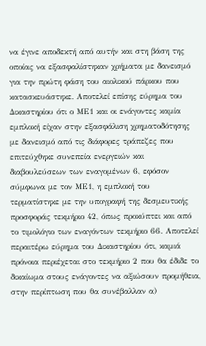να έγινε αποδεκτή από αυτήν και στη βάση της οποίας να εξασφαλίστηκαν χρήματα με δανεισμό για την πρώτη φάση του αιολικού πάρκου που κατασκευάστηκε. Αποτελεί επίσης εύρημα του Δικαστηρίου ότι ο ΜΕ1 και οι ενάγοντες καμία εμπλοκή είχαν στην εξασφάλιση χρηματοδότησης με δανεισμό από τις διάφορες τράπεζες που επιτεύχθηκε συνεπεία ενεργειών και διαβουλεύσεων των εναγομένων 6, εφόσον σύμφωνα με τον ΜΕ1, η εμπλοκή του τερματίστηκε με την υπογραφή της δεσμευτικής προσφοράς τεκμήριο 42, όπως προκύπτει και από το τιμολόγιο των εναγόντων τεκμήριο 66. Αποτελεί περαιτέρω εύρημα του Δικαστηρίου ότι, καμιά πρόνοια περιέχεται στο τεκμήριο 2 που θα έδιδε το δικαίωμα στους ενάγοντες να αξιώσουν προμήθεια, στην περίπτωση που θα συνέβαλλαν α)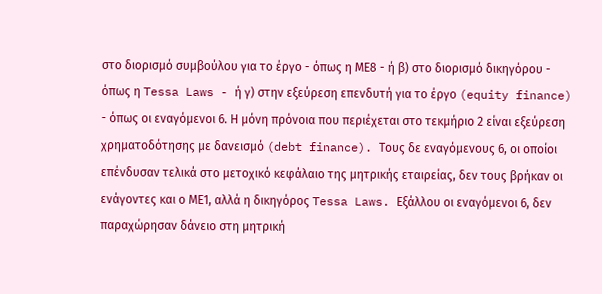στο διορισμό συμβούλου για το έργο - όπως η ΜΕ8 - ή β) στο διορισμό δικηγόρου - όπως η Tessa Laws - ή γ) στην εξεύρεση επενδυτή για το έργο (equity finance) - όπως οι εναγόμενοι 6. Η μόνη πρόνοια που περιέχεται στο τεκμήριο 2 είναι εξεύρεση χρηματοδότησης με δανεισμό (debt finance). Τους δε εναγόμενους 6, οι οποίοι επένδυσαν τελικά στο μετοχικό κεφάλαιο της μητρικής εταιρείας, δεν τους βρήκαν οι ενάγοντες και ο ΜΕ1, αλλά η δικηγόρος Tessa Laws. Εξάλλου οι εναγόμενοι 6, δεν παραχώρησαν δάνειο στη μητρική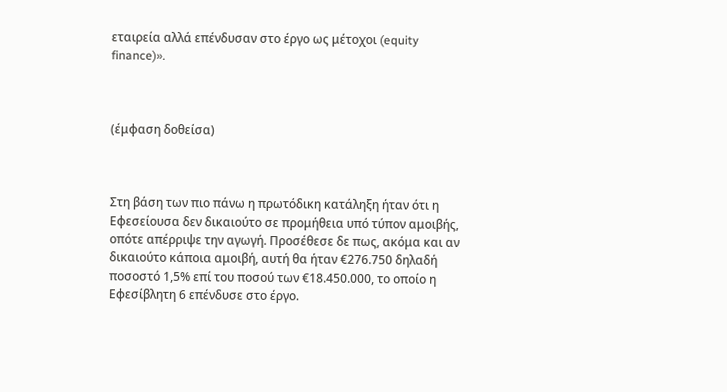εταιρεία αλλά επένδυσαν στο έργο ως μέτοχοι (equity finance)».



(έμφαση δοθείσα)



Στη βάση των πιο πάνω η πρωτόδικη κατάληξη ήταν ότι η Εφεσείουσα δεν δικαιούτο σε προμήθεια υπό τύπον αμοιβής, οπότε απέρριψε την αγωγή. Προσέθεσε δε πως, ακόμα και αν δικαιούτο κάποια αμοιβή, αυτή θα ήταν €276.750 δηλαδή ποσοστό 1,5% επί του ποσού των €18.450.000, το οποίο η Εφεσίβλητη 6 επένδυσε στο έργο.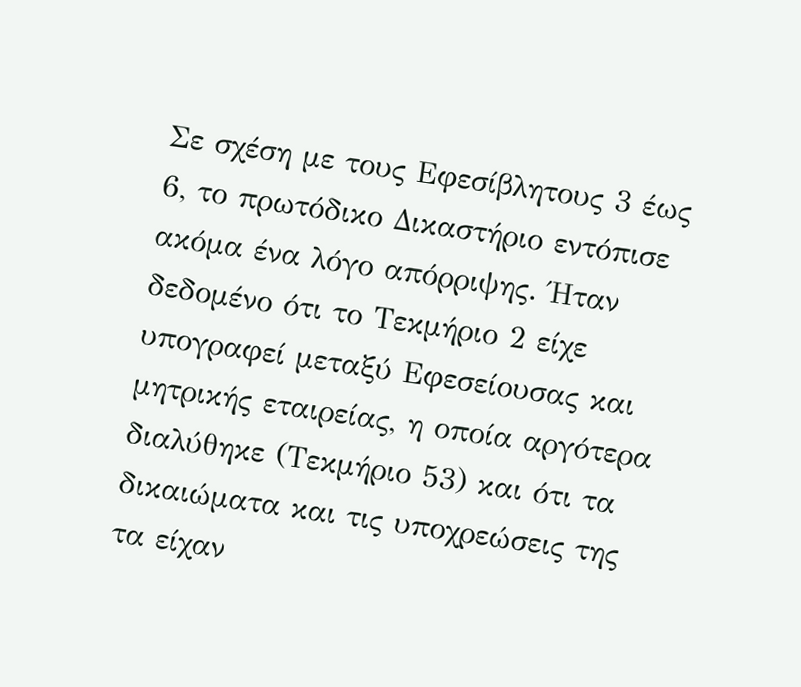Σε σχέση με τους Εφεσίβλητους 3 έως 6, το πρωτόδικο Δικαστήριο εντόπισε ακόμα ένα λόγο απόρριψης. Ήταν δεδομένο ότι το Τεκμήριο 2 είχε υπογραφεί μεταξύ Εφεσείουσας και μητρικής εταιρείας, η οποία αργότερα διαλύθηκε (Τεκμήριο 53) και ότι τα δικαιώματα και τις υποχρεώσεις της τα είχαν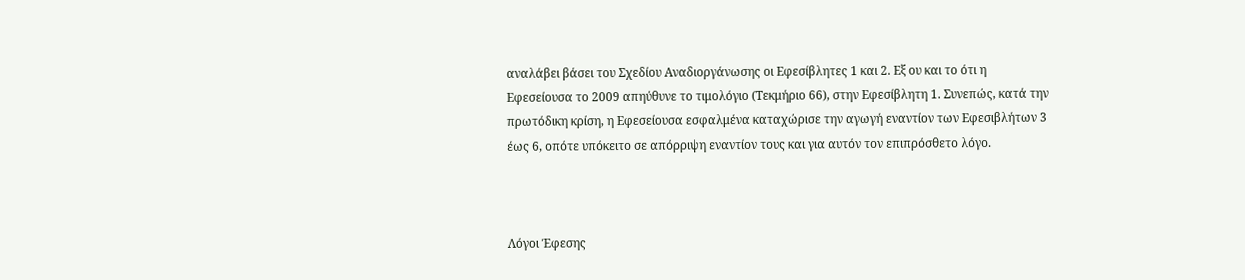αναλάβει βάσει του Σχεδίου Αναδιοργάνωσης οι Εφεσίβλητες 1 και 2. Εξ ου και το ότι η Εφεσείουσα το 2009 απηύθυνε το τιμολόγιο (Τεκμήριο 66), στην Εφεσίβλητη 1. Συνεπώς, κατά την πρωτόδικη κρίση, η Εφεσείουσα εσφαλμένα καταχώρισε την αγωγή εναντίον των Εφεσιβλήτων 3 έως 6, οπότε υπόκειτο σε απόρριψη εναντίον τους και για αυτόν τον επιπρόσθετο λόγο.



Λόγοι Έφεσης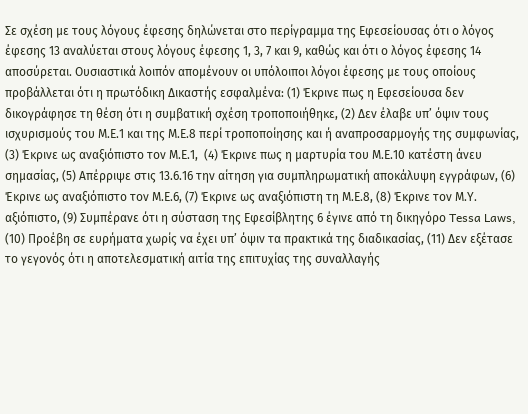Σε σχέση με τους λόγους έφεσης δηλώνεται στο περίγραμμα της Εφεσείουσας ότι ο λόγος έφεσης 13 αναλύεται στους λόγους έφεσης 1, 3, 7 και 9, καθώς και ότι ο λόγος έφεσης 14 αποσύρεται. Ουσιαστικά λοιπόν απομένουν οι υπόλοιποι λόγοι έφεσης με τους οποίους προβάλλεται ότι η πρωτόδικη Δικαστής εσφαλμένα: (1) Έκρινε πως η Εφεσείουσα δεν δικογράφησε τη θέση ότι η συμβατική σχέση τροποποιήθηκε, (2) Δεν έλαβε υπ’ όψιν τους ισχυρισμούς του Μ.Ε.1 και της Μ.Ε.8 περί τροποποίησης και ή αναπροσαρμογής της συμφωνίας, (3) Έκρινε ως αναξιόπιστο τον Μ.Ε.1,  (4) Έκρινε πως η μαρτυρία του Μ.Ε.10 κατέστη άνευ σημασίας, (5) Απέρριψε στις 13.6.16 την αίτηση για συμπληρωματική αποκάλυψη εγγράφων, (6) Έκρινε ως αναξιόπιστο τον Μ.Ε.6, (7) Έκρινε ως αναξιόπιστη τη Μ.Ε.8, (8) Έκρινε τον Μ.Υ. αξιόπιστο, (9) Συμπέρανε ότι η σύσταση της Εφεσίβλητης 6 έγινε από τη δικηγόρο Tessa Laws, (10) Προέβη σε ευρήματα χωρίς να έχει υπ’ όψιν τα πρακτικά της διαδικασίας, (11) Δεν εξέτασε το γεγονός ότι η αποτελεσματική αιτία της επιτυχίας της συναλλαγής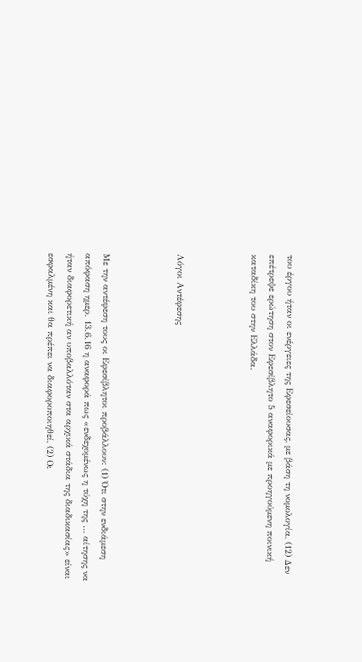του έργου ήταν οι ενέργειες της Εφεσείουσας, με βάση τη νομολογία, (12) Δεν επέτρεψε ερώτηση στον Εφεσίβλητο 5 αναφορικά με προηγούμενη ποινική καταδίκη του στην Ελλάδα.



Λόγοι Αντέφεσης



Με την αντέφεση τους οι Εφεσίβλητοι προβάλλουν: (1) Ότι στην ενδιάμεση απόφαση ημερ. 13.6.16 η αναφορά πως «ενδεχομένως η τύχη της … αίτησης να ήταν διαφορετική αν υποβαλλόταν στα αρχικά στάδια της διαδικασίας» είναι εσφαλμένη και θα πρέπει να διαφοροποιηθεί, (2) Οι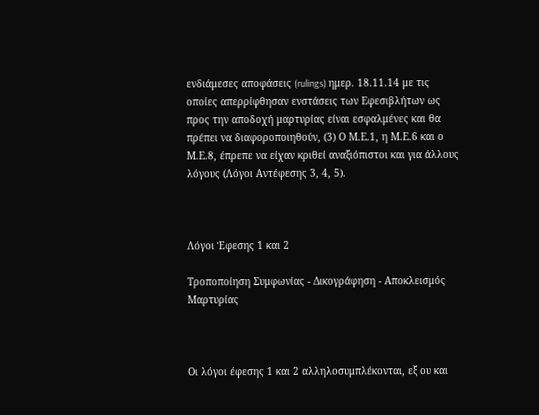ενδιάμεσες αποφάσεις (rulings) ημερ. 18.11.14 με τις οποίες απερρίφθησαν ενστάσεις των Εφεσιβλήτων ως προς την αποδοχή μαρτυρίας είναι εσφαλμένες και θα πρέπει να διαφοροποιηθούν, (3) Ο Μ.Ε.1, η Μ.Ε.6 και ο Μ.Ε.8, έπρεπε να είχαν κριθεί αναξιόπιστοι και για άλλους λόγους (Λόγοι Αντέφεσης 3, 4, 5).



Λόγοι Έφεσης 1 και 2

Τροποποίηση Συμφωνίας - Δικογράφηση - Αποκλεισμός Μαρτυρίας



Οι λόγοι έφεσης 1 και 2 αλληλοσυμπλέκονται, εξ ου και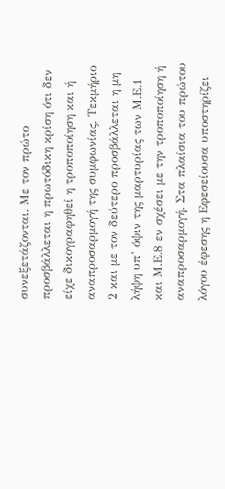συνεξετάζονται. Με τον πρώτο προσβάλλεται η πρωτόδικη κρίση ότι δεν είχε δικογραφηθεί η τροποποίηση και ή αναπροσαρμογή της συμφωνίας, Τεκμήριο 2 και με τον δεύτερο προσβάλλεται η μη λήψη υπ’ όψιν της μαρτυρίας των Μ.Ε.1 και Μ.Ε.8 εν σχέσει με την τροποποίηση ή αναπροσαρμογή. Στα πλαίσια του πρώτου λόγου έφεσης η Εφεσείουσα υποστηρίζει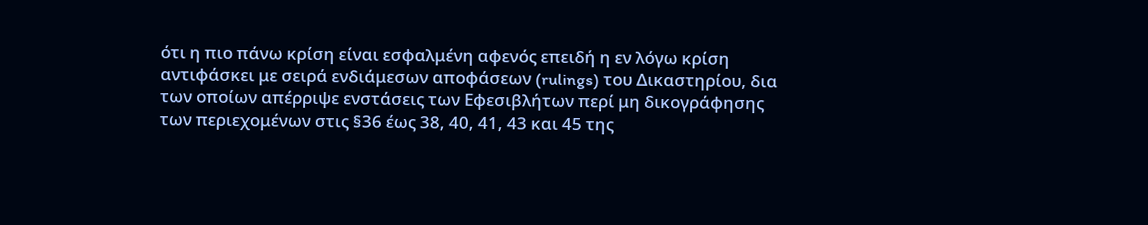ότι η πιο πάνω κρίση είναι εσφαλμένη αφενός επειδή η εν λόγω κρίση αντιφάσκει με σειρά ενδιάμεσων αποφάσεων (rulings) του Δικαστηρίου, δια των οποίων απέρριψε ενστάσεις των Εφεσιβλήτων περί μη δικογράφησης των περιεχομένων στις §36 έως 38, 40, 41, 43 και 45 της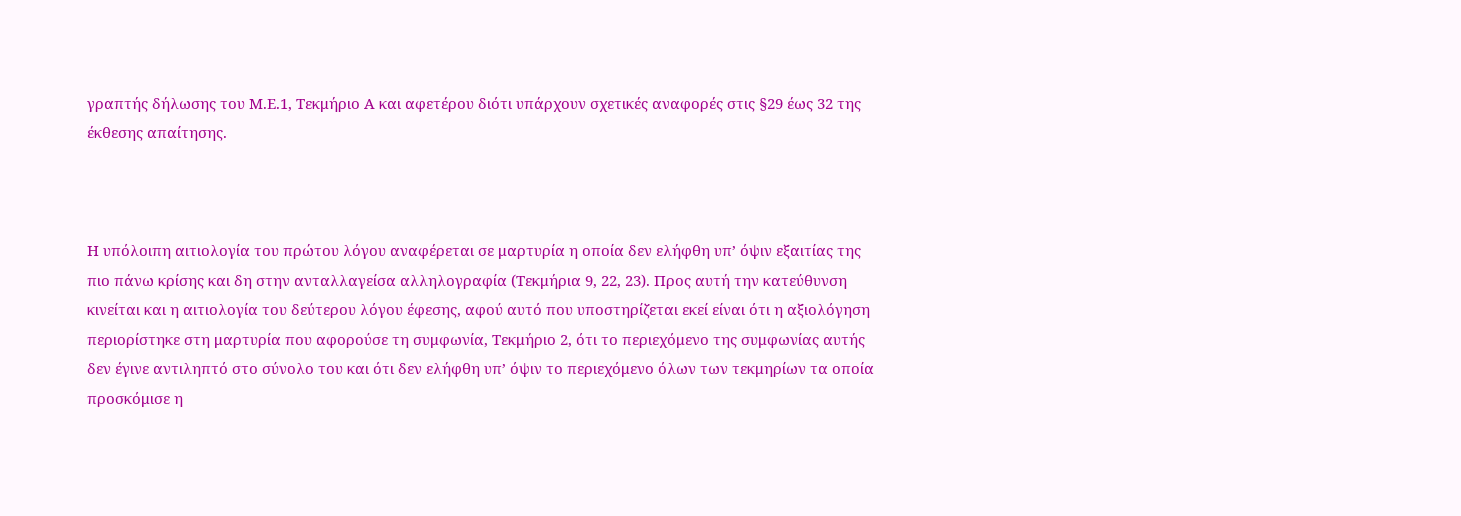γραπτής δήλωσης του Μ.Ε.1, Τεκμήριο Α και αφετέρου διότι υπάρχουν σχετικές αναφορές στις §29 έως 32 της έκθεσης απαίτησης.



Η υπόλοιπη αιτιολογία του πρώτου λόγου αναφέρεται σε μαρτυρία η οποία δεν ελήφθη υπ’ όψιν εξαιτίας της πιο πάνω κρίσης και δη στην ανταλλαγείσα αλληλογραφία (Τεκμήρια 9, 22, 23). Προς αυτή την κατεύθυνση κινείται και η αιτιολογία του δεύτερου λόγου έφεσης, αφού αυτό που υποστηρίζεται εκεί είναι ότι η αξιολόγηση περιορίστηκε στη μαρτυρία που αφορούσε τη συμφωνία, Τεκμήριο 2, ότι το περιεχόμενο της συμφωνίας αυτής δεν έγινε αντιληπτό στο σύνολο του και ότι δεν ελήφθη υπ’ όψιν το περιεχόμενο όλων των τεκμηρίων τα οποία προσκόμισε η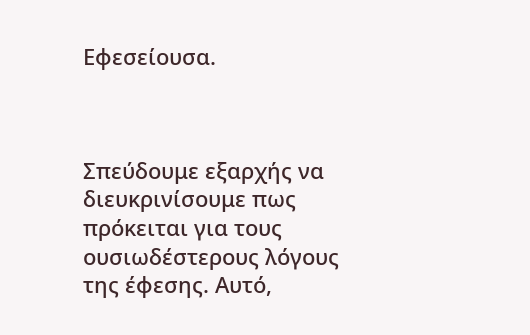Εφεσείουσα.



Σπεύδουμε εξαρχής να διευκρινίσουμε πως πρόκειται για τους ουσιωδέστερους λόγους της έφεσης. Αυτό,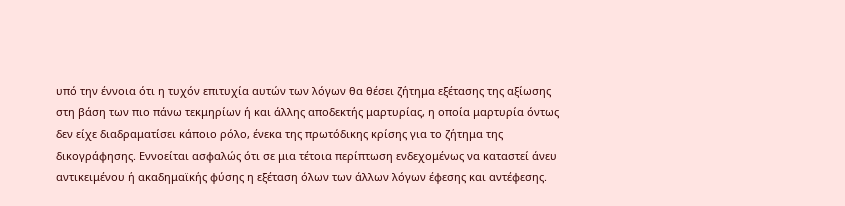υπό την έννοια ότι η τυχόν επιτυχία αυτών των λόγων θα θέσει ζήτημα εξέτασης της αξίωσης στη βάση των πιο πάνω τεκμηρίων ή και άλλης αποδεκτής μαρτυρίας, η οποία μαρτυρία όντως δεν είχε διαδραματίσει κάποιο ρόλο, ένεκα της πρωτόδικης κρίσης για το ζήτημα της δικογράφησης. Εννοείται ασφαλώς ότι σε μια τέτοια περίπτωση ενδεχομένως να καταστεί άνευ αντικειμένου ή ακαδημαϊκής φύσης η εξέταση όλων των άλλων λόγων έφεσης και αντέφεσης.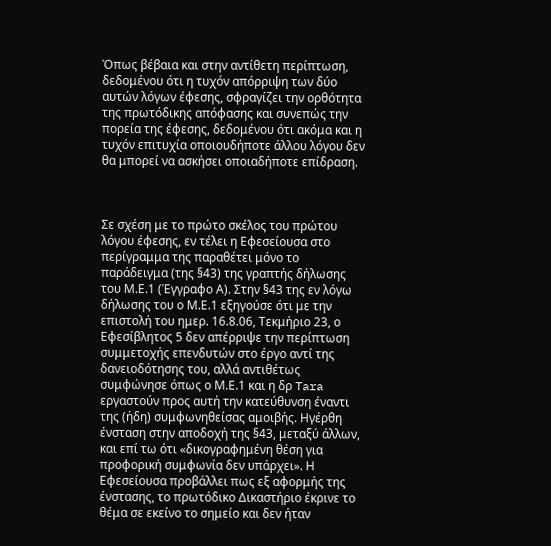Όπως βέβαια και στην αντίθετη περίπτωση, δεδομένου ότι η τυχόν απόρριψη των δύο αυτών λόγων έφεσης, σφραγίζει την ορθότητα της πρωτόδικης απόφασης και συνεπώς την πορεία της έφεσης, δεδομένου ότι ακόμα και η τυχόν επιτυχία οποιουδήποτε άλλου λόγου δεν θα μπορεί να ασκήσει οποιαδήποτε επίδραση.



Σε σχέση με το πρώτο σκέλος του πρώτου λόγου έφεσης, εν τέλει η Εφεσείουσα στο περίγραμμα της παραθέτει μόνο το παράδειγμα (της §43) της γραπτής δήλωσης του Μ.Ε.1 (Έγγραφο Α). Στην §43 της εν λόγω δήλωσης του ο Μ.Ε.1 εξηγούσε ότι με την επιστολή του ημερ. 16.8.06, Τεκμήριο 23, ο Εφεσίβλητος 5 δεν απέρριψε την περίπτωση συμμετοχής επενδυτών στο έργο αντί της δανειοδότησης του, αλλά αντιθέτως συμφώνησε όπως ο Μ.Ε.1 και η δρ Tara εργαστούν προς αυτή την κατεύθυνση έναντι της (ήδη) συμφωνηθείσας αμοιβής. Ηγέρθη ένσταση στην αποδοχή της §43, μεταξύ άλλων, και επί τω ότι «δικογραφημένη θέση για προφορική συμφωνία δεν υπάρχει». Η Εφεσείουσα προβάλλει πως εξ αφορμής της ένστασης, το πρωτόδικο Δικαστήριο έκρινε το θέμα σε εκείνο το σημείο και δεν ήταν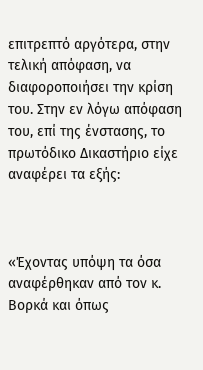επιτρεπτό αργότερα, στην τελική απόφαση, να διαφοροποιήσει την κρίση του. Στην εν λόγω απόφαση του, επί της ένστασης, το πρωτόδικο Δικαστήριο είχε αναφέρει τα εξής:



«Έχοντας υπόψη τα όσα αναφέρθηκαν από τον κ. Βορκά και όπως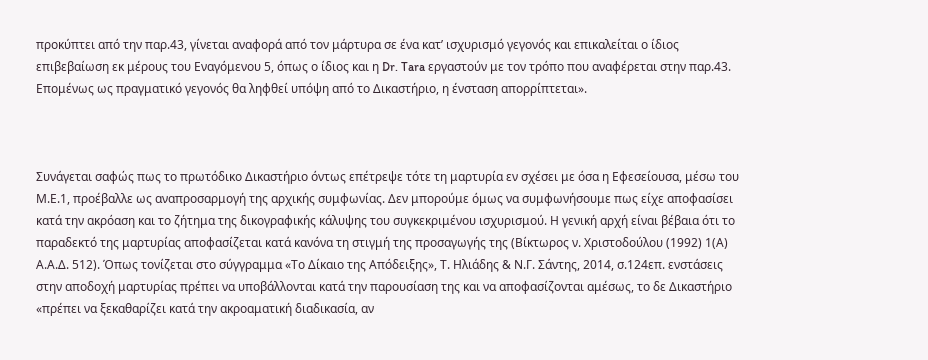προκύπτει από την παρ.43, γίνεται αναφορά από τον μάρτυρα σε ένα κατ’ ισχυρισμό γεγονός και επικαλείται ο ίδιος επιβεβαίωση εκ μέρους του Εναγόμενου 5, όπως ο ίδιος και η Dr. Tara εργαστούν με τον τρόπο που αναφέρεται στην παρ.43. Επομένως ως πραγματικό γεγονός θα ληφθεί υπόψη από το Δικαστήριο, η ένσταση απορρίπτεται».



Συνάγεται σαφώς πως το πρωτόδικο Δικαστήριο όντως επέτρεψε τότε τη μαρτυρία εν σχέσει με όσα η Εφεσείουσα, μέσω του Μ.Ε.1, προέβαλλε ως αναπροσαρμογή της αρχικής συμφωνίας. Δεν μπορούμε όμως να συμφωνήσουμε πως είχε αποφασίσει κατά την ακρόαση και το ζήτημα της δικογραφικής κάλυψης του συγκεκριμένου ισχυρισμού. Η γενική αρχή είναι βέβαια ότι το παραδεκτό της μαρτυρίας αποφασίζεται κατά κανόνα τη στιγμή της προσαγωγής της (Βίκτωρος ν. Χριστοδούλου (1992) 1(Α) Α.Α.Δ. 512). Όπως τονίζεται στο σύγγραμμα «Το Δίκαιο της Απόδειξης», Τ. Ηλιάδης & Ν.Γ. Σάντης, 2014, σ.124επ. ενστάσεις στην αποδοχή μαρτυρίας πρέπει να υποβάλλονται κατά την παρουσίαση της και να αποφασίζονται αμέσως, το δε Δικαστήριο «πρέπει να ξεκαθαρίζει κατά την ακροαματική διαδικασία, αν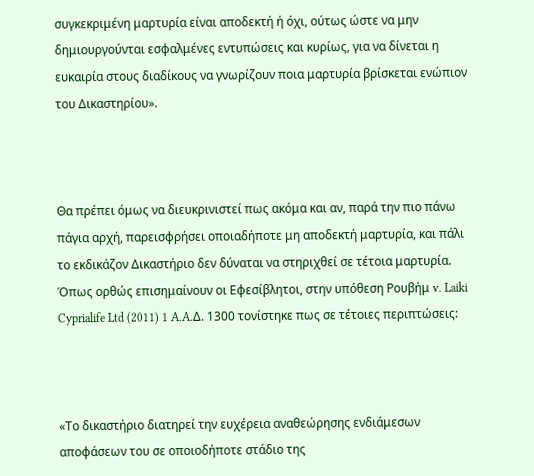συγκεκριμένη μαρτυρία είναι αποδεκτή ή όχι, ούτως ώστε να μην δημιουργούνται εσφαλμένες εντυπώσεις και κυρίως, για να δίνεται η ευκαιρία στους διαδίκους να γνωρίζουν ποια μαρτυρία βρίσκεται ενώπιον του Δικαστηρίου».



Θα πρέπει όμως να διευκρινιστεί πως ακόμα και αν, παρά την πιο πάνω πάγια αρχή, παρεισφρήσει οποιαδήποτε μη αποδεκτή μαρτυρία, και πάλι το εκδικάζον Δικαστήριο δεν δύναται να στηριχθεί σε τέτοια μαρτυρία. Όπως ορθώς επισημαίνουν οι Εφεσίβλητοι, στην υπόθεση Ρουβήμ v. Laiki Cyprialife Ltd (2011) 1 A.A.Δ. 1300 τονίστηκε πως σε τέτοιες περιπτώσεις:



«Το δικαστήριο διατηρεί την ευχέρεια αναθεώρησης ενδιάμεσων αποφάσεων του σε οποιοδήποτε στάδιο της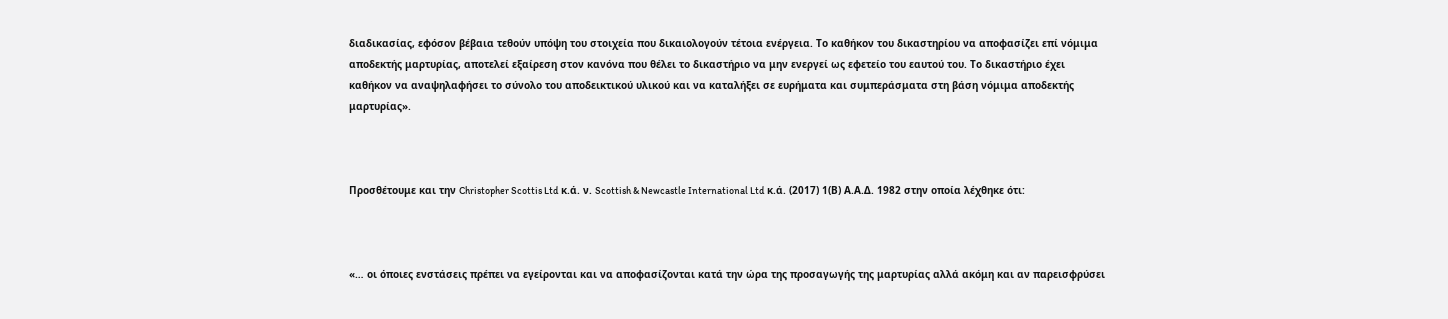διαδικασίας, εφόσον βέβαια τεθούν υπόψη του στοιχεία που δικαιολογούν τέτοια ενέργεια. Το καθήκον του δικαστηρίου να αποφασίζει επί νόμιμα αποδεκτής μαρτυρίας, αποτελεί εξαίρεση στον κανόνα που θέλει το δικαστήριο να μην ενεργεί ως εφετείο του εαυτού του. Το δικαστήριο έχει καθήκον να αναψηλαφήσει το σύνολο του αποδεικτικού υλικού και να καταλήξει σε ευρήματα και συμπεράσματα στη βάση νόμιμα αποδεκτής μαρτυρίας».



Προσθέτουμε και την Christopher Scottis Ltd κ.ά. ν. Scottish & Newcastle International Ltd κ.ά. (2017) 1(Β) Α.Α.Δ. 1982 στην οποία λέχθηκε ότι:



«… οι όποιες ενστάσεις πρέπει να εγείρονται και να αποφασίζονται κατά την ώρα της προσαγωγής της μαρτυρίας αλλά ακόμη και αν παρεισφρύσει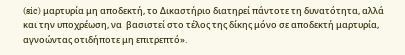(sic) μαρτυρία μη αποδεκτή, το Δικαστήριο διατηρεί πάντοτε τη δυνατότητα, αλλά και την υποχρέωση, να  βασιστεί στο τέλος της δίκης μόνο σε αποδεκτή μαρτυρία, αγνοώντας οτιδήποτε μη επιτρεπτό».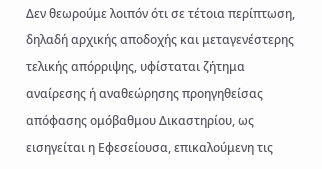Δεν θεωρούμε λοιπόν ότι σε τέτοια περίπτωση, δηλαδή αρχικής αποδοχής και μεταγενέστερης τελικής απόρριψης, υφίσταται ζήτημα αναίρεσης ή αναθεώρησης προηγηθείσας απόφασης ομόβαθμου Δικαστηρίου, ως εισηγείται η Εφεσείουσα, επικαλούμενη τις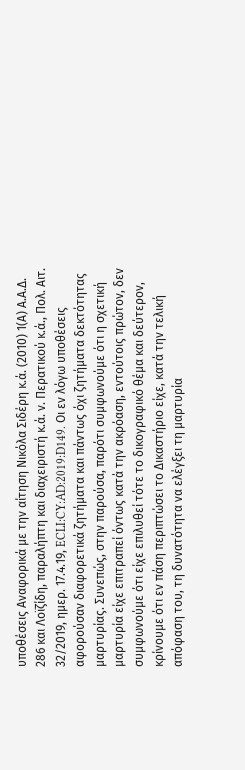υποθέσεις Αναφορικά με την αίτηση Νικόλα Σιδέρη κ.ά. (2010) 1(Α) Α.Α.Δ. 286 και Λοϊζίδη, παραλήπτη και διαχειριστή κ.ά. ν. Περατικού κ.ά., Πολ. Αιτ. 32/2019, ημερ. 17.4.19, ECLI:CY:AD:2019:D149. Οι εν λόγω υποθέσεις αφορούσαν διαφορετικά ζητήματα και πάντως όχι ζητήματα δεκτότητας μαρτυρίας. Συνεπώς, στην παρούσα, παρότι συμφωνούμε ότι η σχετική μαρτυρία είχε επιτραπεί όντως κατά την ακρόαση, εντούτοις πρώτον, δεν συμφωνούμε ότι είχε επιλυθεί τότε το δικογραφικό θέμα και δεύτερον, κρίνουμε ότι εν πάση περιπτώσει το Δικαστήριο είχε, κατά την τελική απόφαση του, τη δυνατότητα να ελέγξει τη μαρτυρία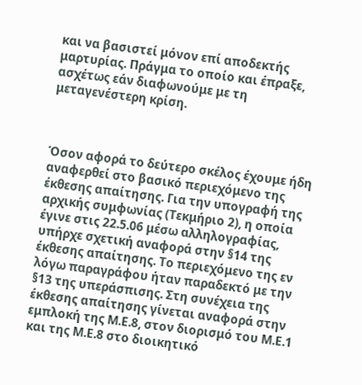και να βασιστεί μόνον επί αποδεκτής μαρτυρίας. Πράγμα το οποίο και έπραξε, ασχέτως εάν διαφωνούμε με τη μεταγενέστερη κρίση.



Όσον αφορά το δεύτερο σκέλος έχουμε ήδη αναφερθεί στο βασικό περιεχόμενο της έκθεσης απαίτησης. Για την υπογραφή της αρχικής συμφωνίας (Τεκμήριο 2), η οποία έγινε στις 22.5.06 μέσω αλληλογραφίας, υπήρχε σχετική αναφορά στην §14 της έκθεσης απαίτησης. Το περιεχόμενο της εν λόγω παραγράφου ήταν παραδεκτό με την §13 της υπεράσπισης. Στη συνέχεια της έκθεσης απαίτησης γίνεται αναφορά στην εμπλοκή της Μ.Ε.8, στον διορισμό του Μ.Ε.1 και της Μ.Ε.8 στο διοικητικό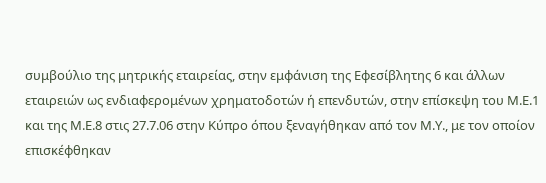συμβούλιο της μητρικής εταιρείας, στην εμφάνιση της Εφεσίβλητης 6 και άλλων εταιρειών ως ενδιαφερομένων χρηματοδοτών ή επενδυτών, στην επίσκεψη του Μ.Ε.1 και της Μ.Ε.8 στις 27.7.06 στην Κύπρο όπου ξεναγήθηκαν από τον Μ.Υ., με τον οποίον επισκέφθηκαν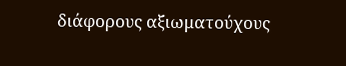διάφορους αξιωματούχους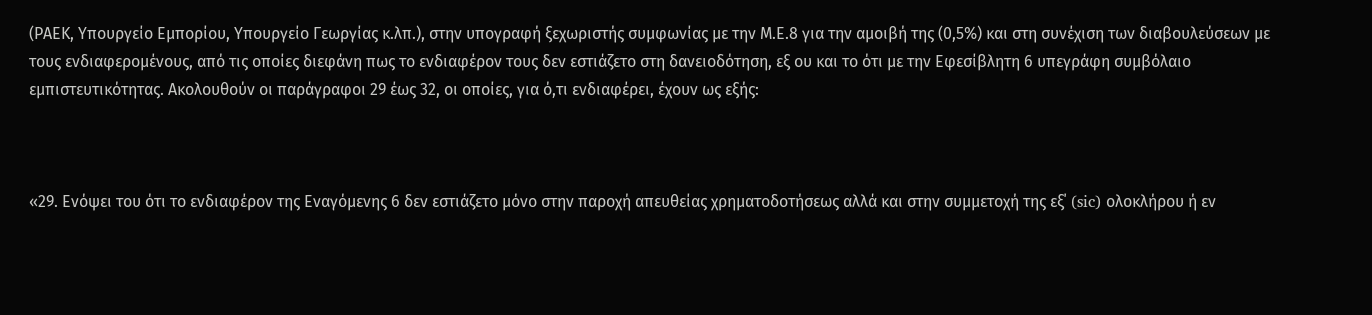(ΡΑΕΚ, Υπουργείο Εμπορίου, Υπουργείο Γεωργίας κ.λπ.), στην υπογραφή ξεχωριστής συμφωνίας με την Μ.Ε.8 για την αμοιβή της (0,5%) και στη συνέχιση των διαβουλεύσεων με τους ενδιαφερομένους, από τις οποίες διεφάνη πως το ενδιαφέρον τους δεν εστιάζετο στη δανειοδότηση, εξ ου και το ότι με την Εφεσίβλητη 6 υπεγράφη συμβόλαιο εμπιστευτικότητας. Ακολουθούν οι παράγραφοι 29 έως 32, οι οποίες, για ό,τι ενδιαφέρει, έχουν ως εξής:



«29. Ενόψει του ότι το ενδιαφέρον της Εναγόμενης 6 δεν εστιάζετο μόνο στην παροχή απευθείας χρηματοδοτήσεως αλλά και στην συμμετοχή της εξ΄ (sic) ολοκλήρου ή εν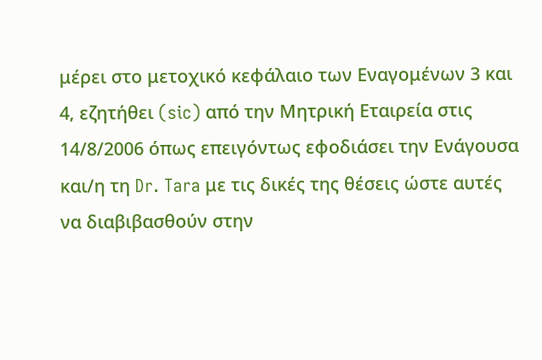μέρει στο μετοχικό κεφάλαιο των Εναγομένων 3 και 4, εζητήθει (sic) από την Μητρική Εταιρεία στις 14/8/2006 όπως επειγόντως εφοδιάσει την Ενάγουσα και/η τη Dr. Tara με τις δικές της θέσεις ώστε αυτές να διαβιβασθούν στην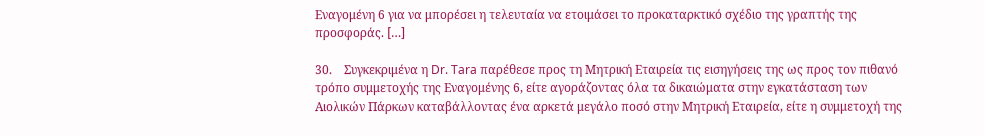Εναγομένη 6 για να μπορέσει η τελευταία να ετοιμάσει το προκαταρκτικό σχέδιο της γραπτής της προσφοράς. […]

30.    Συγκεκριμένα η Dr. Tara παρέθεσε προς τη Μητρική Εταιρεία τις εισηγήσεις της ως προς τον πιθανό τρόπο συμμετοχής της Εναγομένης 6, είτε αγοράζοντας όλα τα δικαιώματα στην εγκατάσταση των Αιολικών Πάρκων καταβάλλοντας ένα αρκετά μεγάλο ποσό στην Μητρική Εταιρεία, είτε η συμμετοχή της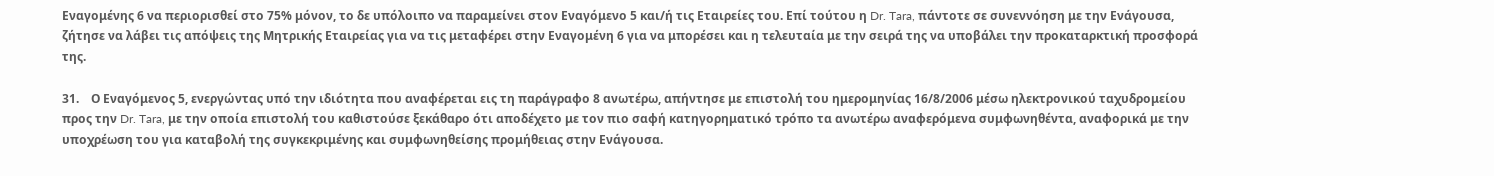Εναγομένης 6 να περιορισθεί στο 75% μόνον, το δε υπόλοιπο να παραμείνει στον Εναγόμενο 5 και/ή τις Εταιρείες του. Επί τούτου η Dr. Tara, πάντοτε σε συνεννόηση με την Ενάγουσα, ζήτησε να λάβει τις απόψεις της Μητρικής Εταιρείας για να τις μεταφέρει στην Εναγομένη 6 για να μπορέσει και η τελευταία με την σειρά της να υποβάλει την προκαταρκτική προσφορά της.

31.    Ο Εναγόμενος 5, ενεργώντας υπό την ιδιότητα που αναφέρεται εις τη παράγραφο 8 ανωτέρω, απήντησε με επιστολή του ημερομηνίας 16/8/2006 μέσω ηλεκτρονικού ταχυδρομείου προς την Dr. Tara, με την οποία επιστολή του καθιστούσε ξεκάθαρο ότι αποδέχετο με τον πιο σαφή κατηγορηματικό τρόπο τα ανωτέρω αναφερόμενα συμφωνηθέντα, αναφορικά με την υποχρέωση του για καταβολή της συγκεκριμένης και συμφωνηθείσης προμήθειας στην Ενάγουσα.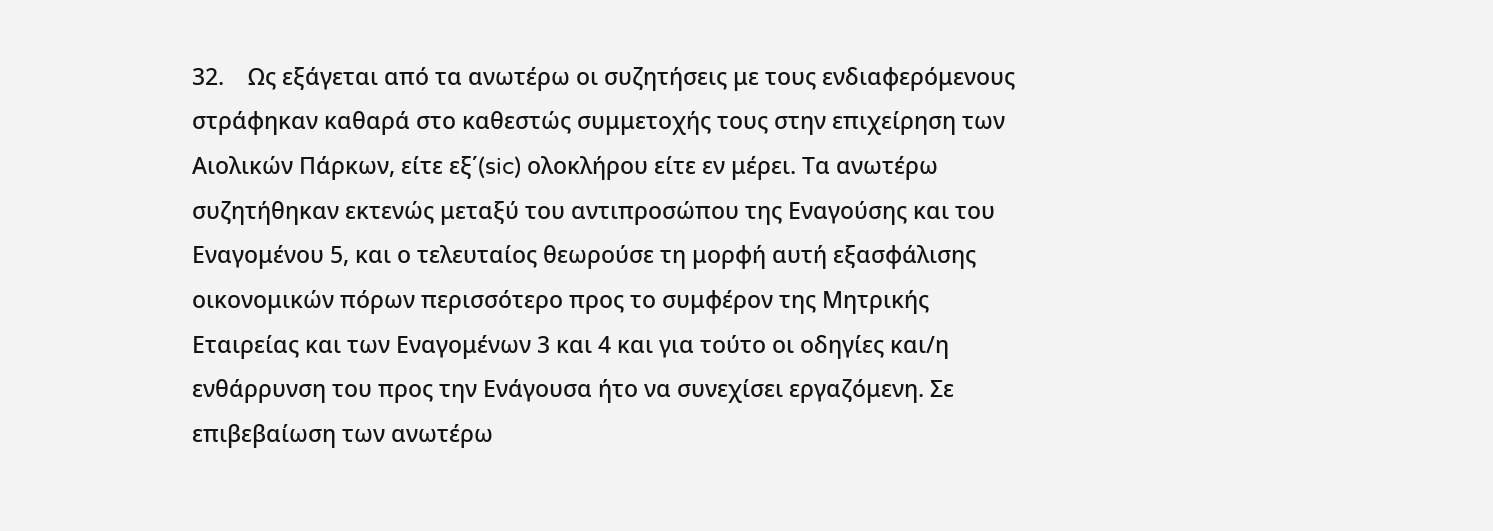32.    Ως εξάγεται από τα ανωτέρω οι συζητήσεις με τους ενδιαφερόμενους στράφηκαν καθαρά στο καθεστώς συμμετοχής τους στην επιχείρηση των Αιολικών Πάρκων, είτε εξ΄(sic) ολοκλήρου είτε εν μέρει. Τα ανωτέρω συζητήθηκαν εκτενώς μεταξύ του αντιπροσώπου της Εναγούσης και του Εναγομένου 5, και ο τελευταίος θεωρούσε τη μορφή αυτή εξασφάλισης οικονομικών πόρων περισσότερο προς το συμφέρον της Μητρικής Εταιρείας και των Εναγομένων 3 και 4 και για τούτο οι οδηγίες και/η ενθάρρυνση του προς την Ενάγουσα ήτο να συνεχίσει εργαζόμενη. Σε επιβεβαίωση των ανωτέρω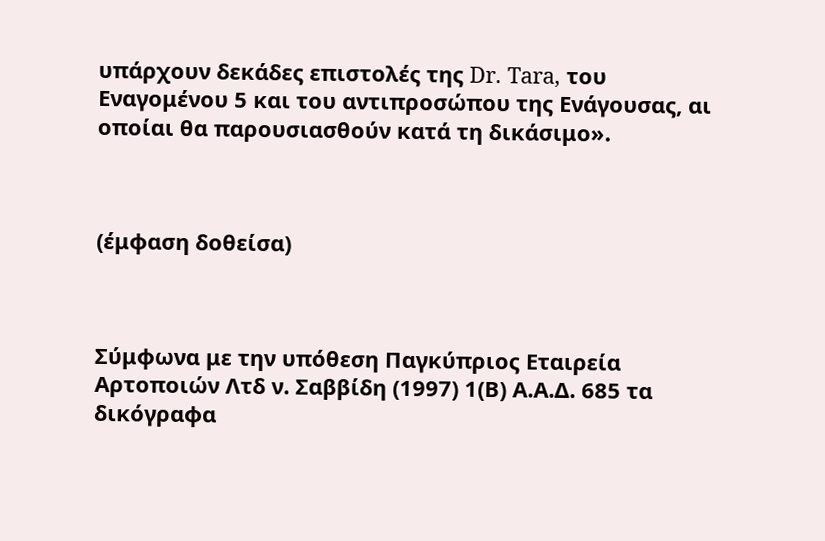υπάρχουν δεκάδες επιστολές της Dr. Tara, του Εναγομένου 5 και του αντιπροσώπου της Ενάγουσας, αι οποίαι θα παρουσιασθούν κατά τη δικάσιμο».



(έμφαση δοθείσα)



Σύμφωνα με την υπόθεση Παγκύπριος Εταιρεία Αρτοποιών Λτδ ν. Σαββίδη (1997) 1(Β) Α.Α.Δ. 685 τα δικόγραφα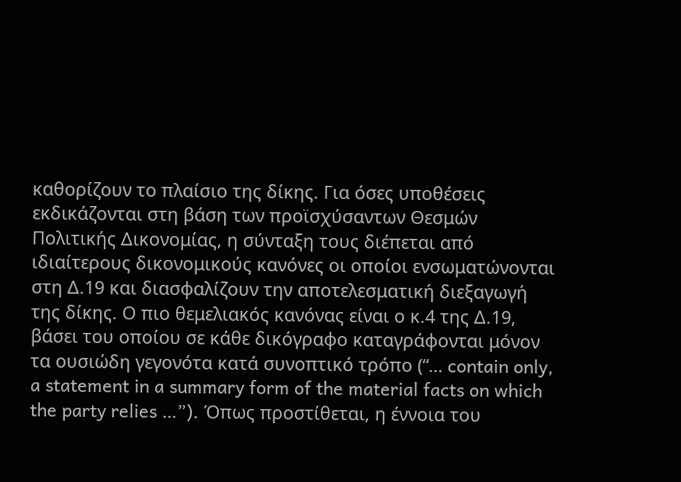καθορίζουν το πλαίσιο της δίκης. Για όσες υποθέσεις εκδικάζονται στη βάση των προϊσχύσαντων Θεσμών Πολιτικής Δικονομίας, η σύνταξη τους διέπεται από ιδιαίτερους δικονομικούς κανόνες οι οποίοι ενσωματώνονται στη Δ.19 και διασφαλίζουν την αποτελεσματική διεξαγωγή της δίκης. Ο πιο θεμελιακός κανόνας είναι ο κ.4 της Δ.19, βάσει του οποίου σε κάθε δικόγραφο καταγράφονται μόνον τα ουσιώδη γεγονότα κατά συνοπτικό τρόπο (“… contain only, a statement in a summary form of the material facts on which the party relies …”). Όπως προστίθεται, η έννοια του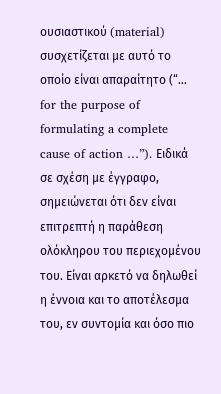ουσιαστικού (material) συσχετίζεται με αυτό το οποίο είναι απαραίτητο (“… for the purpose of formulating a complete cause of action …”). Ειδικά σε σχέση με έγγραφο, σημειώνεται ότι δεν είναι επιτρεπτή η παράθεση ολόκληρου του περιεχομένου του. Είναι αρκετό να δηλωθεί η έννοια και το αποτέλεσμα του, εν συντομία και όσο πιο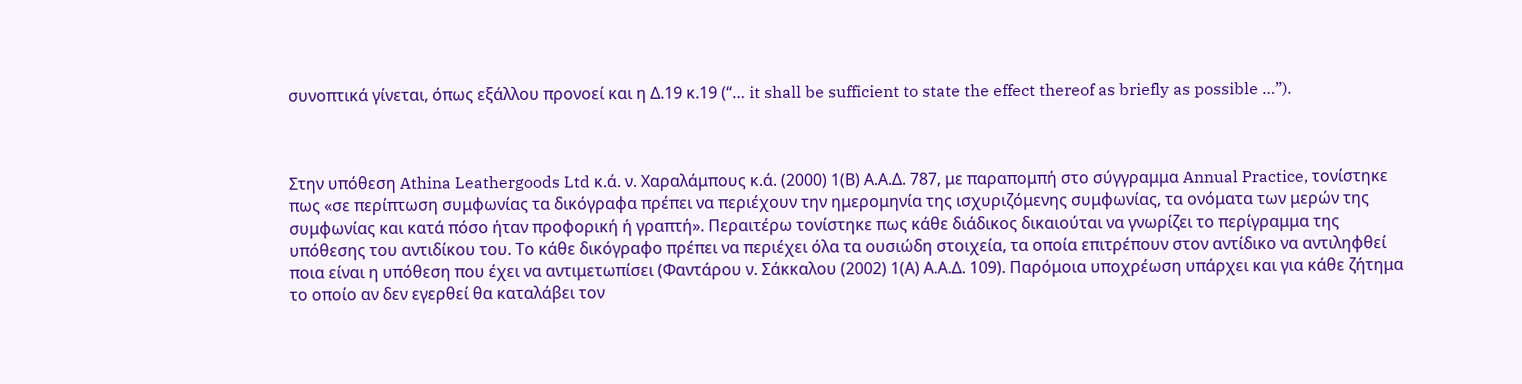συνοπτικά γίνεται, όπως εξάλλου προνοεί και η Δ.19 κ.19 (“… it shall be sufficient to state the effect thereof as briefly as possible …”).



Στην υπόθεση Athina Leathergoods Ltd κ.ά. ν. Χαραλάμπους κ.ά. (2000) 1(Β) Α.Α.Δ. 787, με παραπομπή στο σύγγραμμα Annual Practice, τονίστηκε πως «σε περίπτωση συμφωνίας τα δικόγραφα πρέπει να περιέχουν την ημερομηνία της ισχυριζόμενης συμφωνίας, τα ονόματα των μερών της συμφωνίας και κατά πόσο ήταν προφορική ή γραπτή». Περαιτέρω τονίστηκε πως κάθε διάδικος δικαιούται να γνωρίζει το περίγραμμα της υπόθεσης του αντιδίκου του. Το κάθε δικόγραφο πρέπει να περιέχει όλα τα ουσιώδη στοιχεία, τα οποία επιτρέπουν στον αντίδικο να αντιληφθεί ποια είναι η υπόθεση που έχει να αντιμετωπίσει (Φαντάρου ν. Σάκκαλου (2002) 1(Α) Α.Α.Δ. 109). Παρόμοια υποχρέωση υπάρχει και για κάθε ζήτημα το οποίο αν δεν εγερθεί θα καταλάβει τον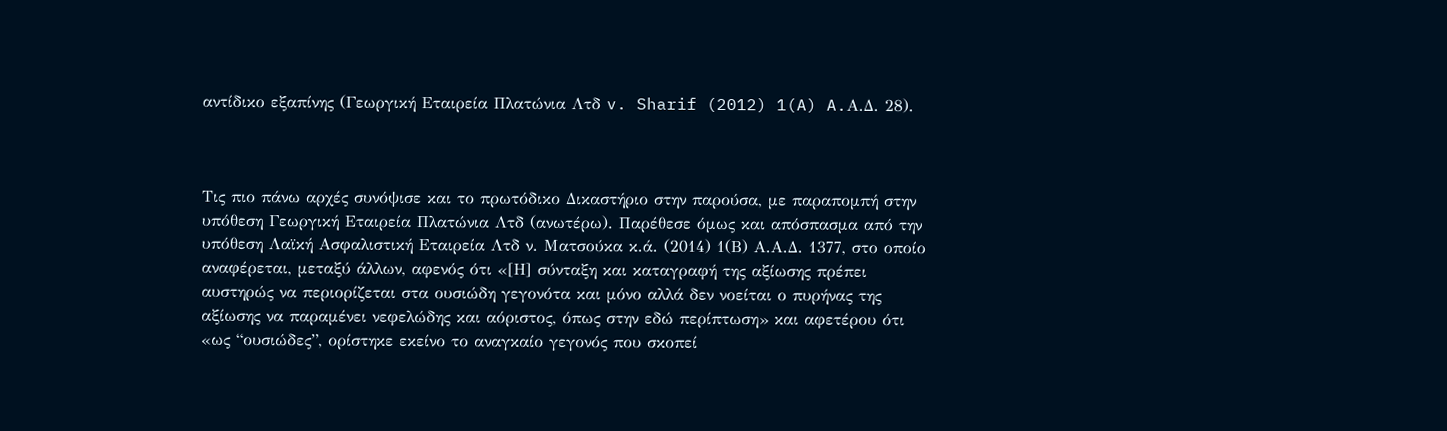αντίδικο εξαπίνης (Γεωργική Εταιρεία Πλατώνια Λτδ v. Sharif (2012) 1(A) A.Α.Δ. 28).



Τις πιο πάνω αρχές συνόψισε και το πρωτόδικο Δικαστήριο στην παρούσα, με παραπομπή στην υπόθεση Γεωργική Εταιρεία Πλατώνια Λτδ (ανωτέρω). Παρέθεσε όμως και απόσπασμα από την υπόθεση Λαϊκή Ασφαλιστική Εταιρεία Λτδ ν. Ματσούκα κ.ά. (2014) 1(Β) Α.Α.Δ. 1377, στο οποίο αναφέρεται, μεταξύ άλλων, αφενός ότι «[Η] σύνταξη και καταγραφή της αξίωσης πρέπει αυστηρώς να περιορίζεται στα ουσιώδη γεγονότα και μόνο αλλά δεν νοείται ο πυρήνας της αξίωσης να παραμένει νεφελώδης και αόριστος, όπως στην εδώ περίπτωση» και αφετέρου ότι «ως “ουσιώδες”, ορίστηκε εκείνο το αναγκαίο γεγονός που σκοπεί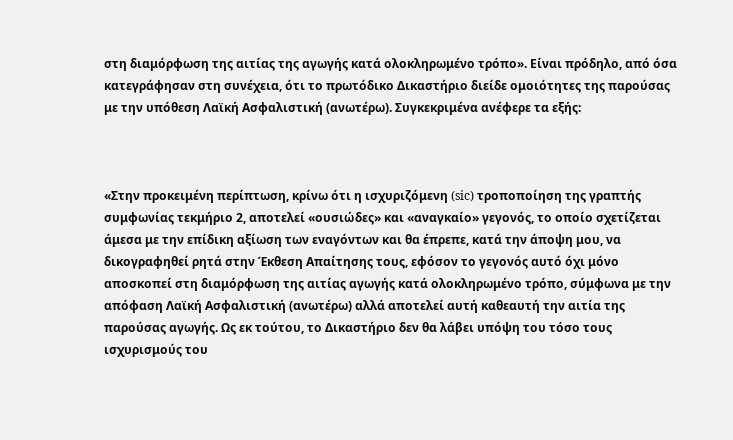στη διαμόρφωση της αιτίας της αγωγής κατά ολοκληρωμένο τρόπο». Είναι πρόδηλο, από όσα κατεγράφησαν στη συνέχεια, ότι το πρωτόδικο Δικαστήριο διείδε ομοιότητες της παρούσας με την υπόθεση Λαϊκή Ασφαλιστική (ανωτέρω). Συγκεκριμένα ανέφερε τα εξής:



«Στην προκειμένη περίπτωση, κρίνω ότι η ισχυριζόμενη (sic) τροποποίηση της γραπτής συμφωνίας τεκμήριο 2, αποτελεί «ουσιώδες» και «αναγκαίο» γεγονός, το οποίο σχετίζεται άμεσα με την επίδικη αξίωση των εναγόντων και θα έπρεπε, κατά την άποψη μου, να δικογραφηθεί ρητά στην Έκθεση Απαίτησης τους, εφόσον το γεγονός αυτό όχι μόνο αποσκοπεί στη διαμόρφωση της αιτίας αγωγής κατά ολοκληρωμένο τρόπο, σύμφωνα με την απόφαση Λαϊκή Ασφαλιστική (ανωτέρω) αλλά αποτελεί αυτή καθεαυτή την αιτία της παρούσας αγωγής. Ως εκ τούτου, το Δικαστήριο δεν θα λάβει υπόψη του τόσο τους ισχυρισμούς του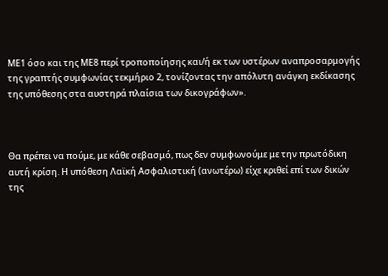ΜΕ1 όσο και της ΜΕ8 περί τροποποίησης και/ή εκ των υστέρων αναπροσαρμογής της γραπτής συμφωνίας τεκμήριο 2, τονίζοντας την απόλυτη ανάγκη εκδίκασης της υπόθεσης στα αυστηρά πλαίσια των δικογράφων».



Θα πρέπει να πούμε, με κάθε σεβασμό, πως δεν συμφωνούμε με την πρωτόδικη αυτή κρίση. Η υπόθεση Λαϊκή Ασφαλιστική (ανωτέρω) είχε κριθεί επί των δικών της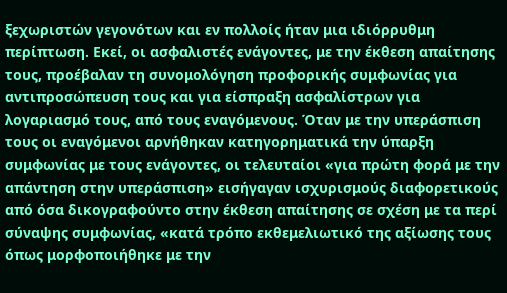ξεχωριστών γεγονότων και εν πολλοίς ήταν μια ιδιόρρυθμη περίπτωση. Εκεί, οι ασφαλιστές ενάγοντες, με την έκθεση απαίτησης τους, προέβαλαν τη συνομολόγηση προφορικής συμφωνίας για αντιπροσώπευση τους και για είσπραξη ασφαλίστρων για λογαριασμό τους, από τους εναγόμενους. Όταν με την υπεράσπιση τους οι εναγόμενοι αρνήθηκαν κατηγορηματικά την ύπαρξη συμφωνίας με τους ενάγοντες, οι τελευταίοι «για πρώτη φορά με την απάντηση στην υπεράσπιση» εισήγαγαν ισχυρισμούς διαφορετικούς από όσα δικογραφούντο στην έκθεση απαίτησης σε σχέση με τα περί σύναψης συμφωνίας, «κατά τρόπο εκθεμελιωτικό της αξίωσης τους όπως μορφοποιήθηκε με την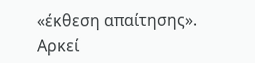«έκθεση απαίτησης». Αρκεί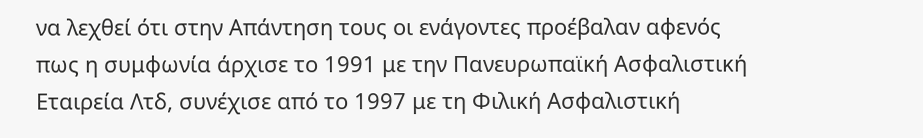να λεχθεί ότι στην Απάντηση τους οι ενάγοντες προέβαλαν αφενός πως η συμφωνία άρχισε το 1991 με την Πανευρωπαϊκή Ασφαλιστική Εταιρεία Λτδ, συνέχισε από το 1997 με τη Φιλική Ασφαλιστική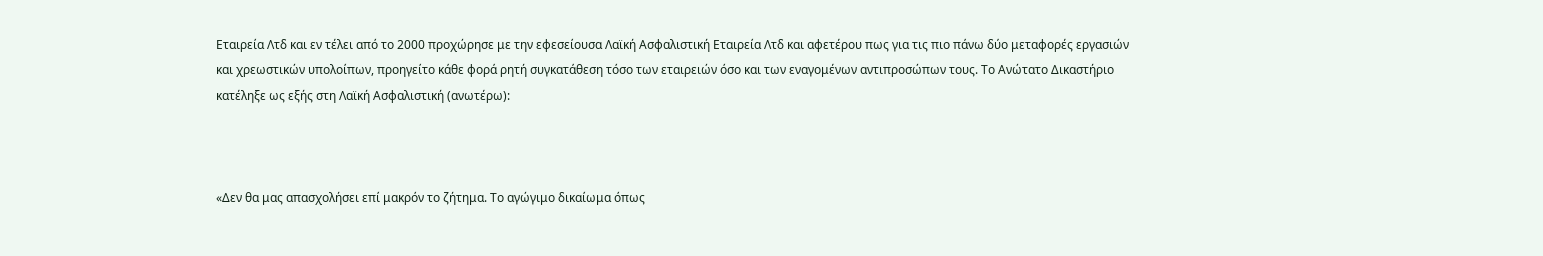Εταιρεία Λτδ και εν τέλει από το 2000 προχώρησε με την εφεσείουσα Λαϊκή Ασφαλιστική Εταιρεία Λτδ και αφετέρου πως για τις πιο πάνω δύο μεταφορές εργασιών και χρεωστικών υπολοίπων, προηγείτο κάθε φορά ρητή συγκατάθεση τόσο των εταιρειών όσο και των εναγομένων αντιπροσώπων τους. Το Ανώτατο Δικαστήριο κατέληξε ως εξής στη Λαϊκή Ασφαλιστική (ανωτέρω):



«Δεν θα μας απασχολήσει επί μακρόν το ζήτημα. Το αγώγιμο δικαίωμα όπως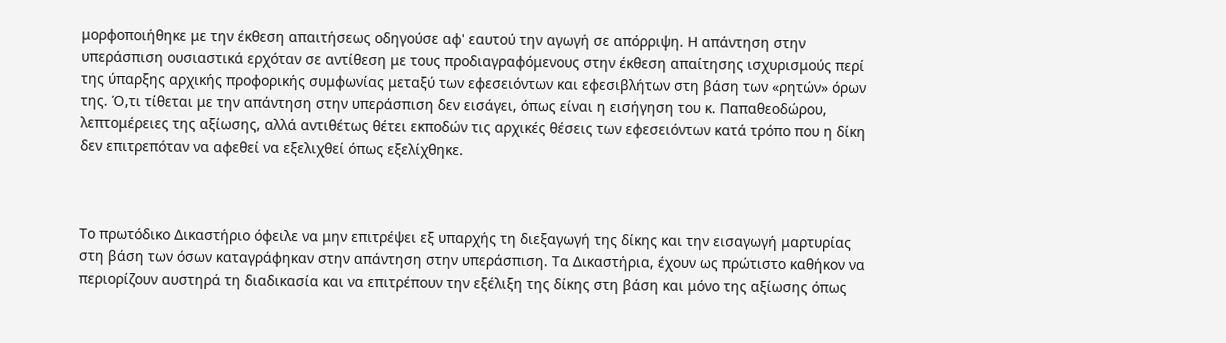μορφοποιήθηκε με την έκθεση απαιτήσεως οδηγούσε αφ' εαυτού την αγωγή σε απόρριψη. Η απάντηση στην υπεράσπιση ουσιαστικά ερχόταν σε αντίθεση με τους προδιαγραφόμενους στην έκθεση απαίτησης ισχυρισμούς περί της ύπαρξης αρχικής προφορικής συμφωνίας μεταξύ των εφεσειόντων και εφεσιβλήτων στη βάση των «ρητών» όρων της. Ό,τι τίθεται με την απάντηση στην υπεράσπιση δεν εισάγει, όπως είναι η εισήγηση του κ. Παπαθεοδώρου, λεπτομέρειες της αξίωσης, αλλά αντιθέτως θέτει εκποδών τις αρχικές θέσεις των εφεσειόντων κατά τρόπο που η δίκη δεν επιτρεπόταν να αφεθεί να εξελιχθεί όπως εξελίχθηκε.



Το πρωτόδικο Δικαστήριο όφειλε να μην επιτρέψει εξ υπαρχής τη διεξαγωγή της δίκης και την εισαγωγή μαρτυρίας στη βάση των όσων καταγράφηκαν στην απάντηση στην υπεράσπιση. Τα Δικαστήρια, έχουν ως πρώτιστο καθήκον να περιορίζουν αυστηρά τη διαδικασία και να επιτρέπουν την εξέλιξη της δίκης στη βάση και μόνο της αξίωσης όπως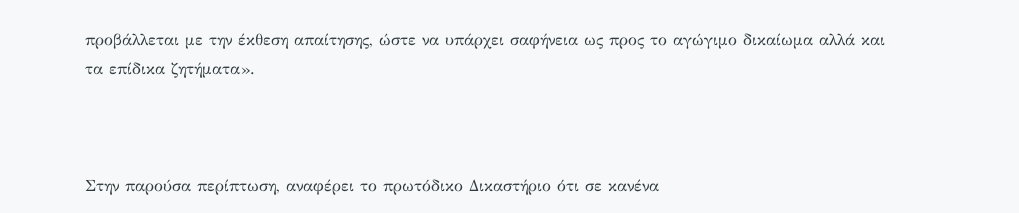προβάλλεται με την έκθεση απαίτησης, ώστε να υπάρχει σαφήνεια ως προς το αγώγιμο δικαίωμα αλλά και τα επίδικα ζητήματα».



Στην παρούσα περίπτωση, αναφέρει το πρωτόδικο Δικαστήριο ότι σε κανένα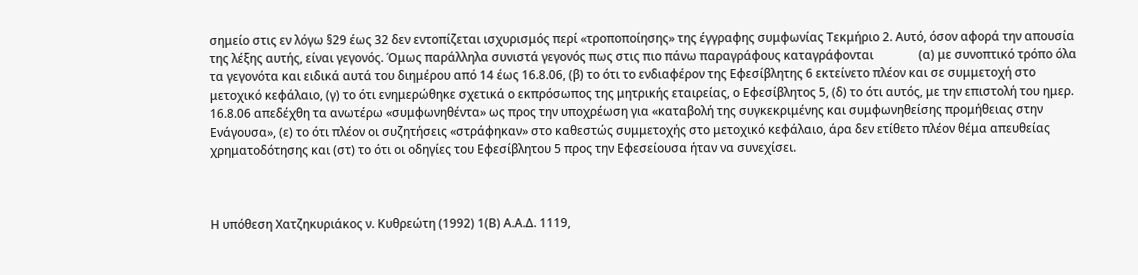σημείο στις εν λόγω §29 έως 32 δεν εντοπίζεται ισχυρισμός περί «τροποποίησης» της έγγραφης συμφωνίας Τεκμήριο 2. Αυτό, όσον αφορά την απουσία της λέξης αυτής, είναι γεγονός. Όμως παράλληλα συνιστά γεγονός πως στις πιο πάνω παραγράφους καταγράφονται               (α) με συνοπτικό τρόπο όλα τα γεγονότα και ειδικά αυτά του διημέρου από 14 έως 16.8.06, (β) το ότι το ενδιαφέρον της Εφεσίβλητης 6 εκτείνετο πλέον και σε συμμετοχή στο μετοχικό κεφάλαιο, (γ) το ότι ενημερώθηκε σχετικά ο εκπρόσωπος της μητρικής εταιρείας, ο Εφεσίβλητος 5, (δ) το ότι αυτός, με την επιστολή του ημερ. 16.8.06 απεδέχθη τα ανωτέρω «συμφωνηθέντα» ως προς την υποχρέωση για «καταβολή της συγκεκριμένης και συμφωνηθείσης προμήθειας στην Ενάγουσα», (ε) το ότι πλέον οι συζητήσεις «στράφηκαν» στο καθεστώς συμμετοχής στο μετοχικό κεφάλαιο, άρα δεν ετίθετο πλέον θέμα απευθείας χρηματοδότησης και (στ) το ότι οι οδηγίες του Εφεσίβλητου 5 προς την Εφεσείουσα ήταν να συνεχίσει.



Η υπόθεση Χατζηκυριάκος ν. Κυθρεώτη (1992) 1(Β) Α.Α.Δ. 1119,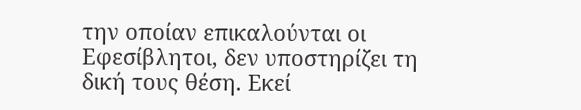την οποίαν επικαλούνται οι Εφεσίβλητοι, δεν υποστηρίζει τη δική τους θέση. Εκεί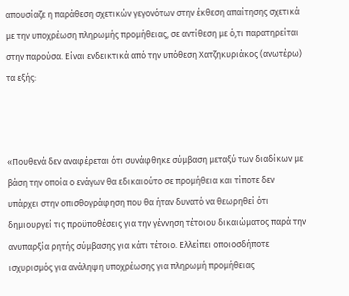απουσίαζε η παράθεση σχετικών γεγονότων στην έκθεση απαίτησης σχετικά με την υποχρέωση πληρωμής προμήθειας, σε αντίθεση με ό,τι παρατηρείται στην παρούσα. Είναι ενδεικτικά από την υπόθεση Χατζηκυριάκος (ανωτέρω) τα εξής:



«Πουθενά δεν αναφέρεται ότι συνάφθηκε σύμβαση μεταξύ των διαδίκων με βάση την οποία ο ενάγων θα εδικαιούτο σε προμήθεια και τίποτε δεν υπάρχει στην οπισθογράφηση που θα ήταν δυνατό να θεωρηθεί ότι δημιουργεί τις προϋποθέσεις για την γέννηση τέτοιου δικαιώματος παρά την ανυπαρξία ρητής σύμβασης για κάτι τέτοιο. Ελλείπει οποιοσδήποτε ισχυρισμός για ανάληψη υποχρέωσης για πληρωμή προμήθειας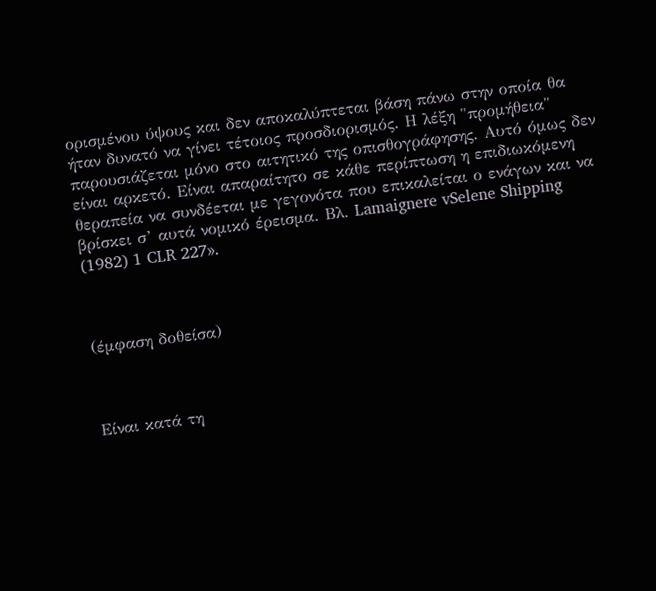ορισμένου ύψους και δεν αποκαλύπτεται βάση πάνω στην οποία θα ήταν δυνατό να γίνει τέτοιος προσδιορισμός. Η λέξη "προμήθεια" παρουσιάζεται μόνο στο αιτητικό της οπισθογράφησης. Αυτό όμως δεν είναι αρκετό. Είναι απαραίτητο σε κάθε περίπτωση η επιδιωκόμενη θεραπεία να συνδέεται με γεγονότα που επικαλείται ο ενάγων και να βρίσκει σ’ αυτά νομικό έρεισμα. Βλ. Lamaignere vSelene Shipping (1982) 1 CLR 227».



(έμφαση δοθείσα)



Είναι κατά τη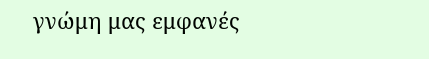γνώμη μας εμφανές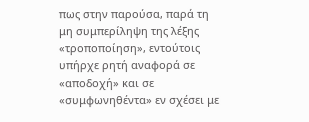πως στην παρούσα, παρά τη μη συμπερίληψη της λέξης «τροποποίηση», εντούτοις υπήρχε ρητή αναφορά σε «αποδοχή» και σε «συμφωνηθέντα» εν σχέσει με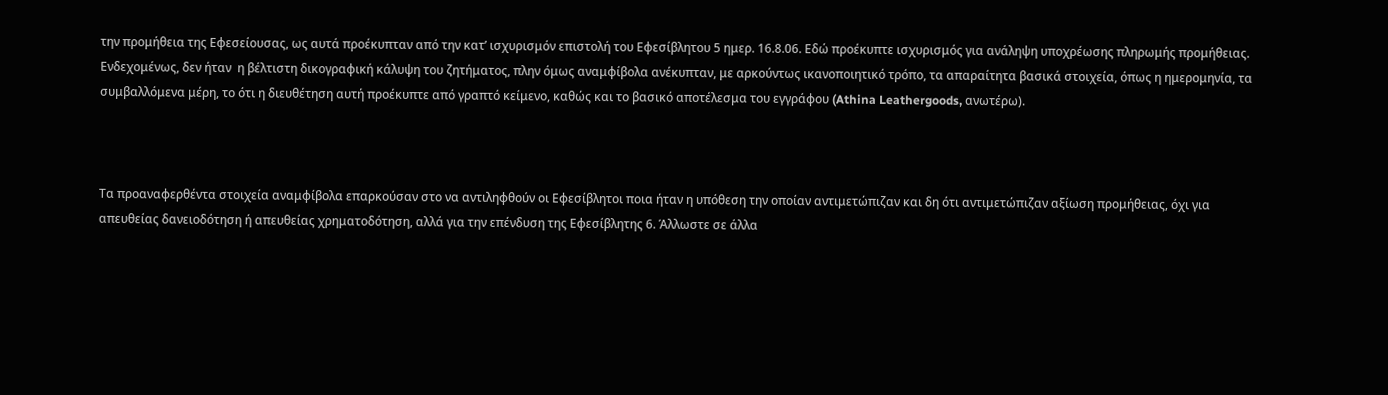την προμήθεια της Εφεσείουσας, ως αυτά προέκυπταν από την κατ’ ισχυρισμόν επιστολή του Εφεσίβλητου 5 ημερ. 16.8.06. Εδώ προέκυπτε ισχυρισμός για ανάληψη υποχρέωσης πληρωμής προμήθειας. Ενδεχομένως, δεν ήταν  η βέλτιστη δικογραφική κάλυψη του ζητήματος, πλην όμως αναμφίβολα ανέκυπταν, με αρκούντως ικανοποιητικό τρόπο, τα απαραίτητα βασικά στοιχεία, όπως η ημερομηνία, τα συμβαλλόμενα μέρη, το ότι η διευθέτηση αυτή προέκυπτε από γραπτό κείμενο, καθώς και το βασικό αποτέλεσμα του εγγράφου (Athina Leathergoods, ανωτέρω).



Τα προαναφερθέντα στοιχεία αναμφίβολα επαρκούσαν στο να αντιληφθούν οι Εφεσίβλητοι ποια ήταν η υπόθεση την οποίαν αντιμετώπιζαν και δη ότι αντιμετώπιζαν αξίωση προμήθειας, όχι για απευθείας δανειοδότηση ή απευθείας χρηματοδότηση, αλλά για την επένδυση της Εφεσίβλητης 6. Άλλωστε σε άλλα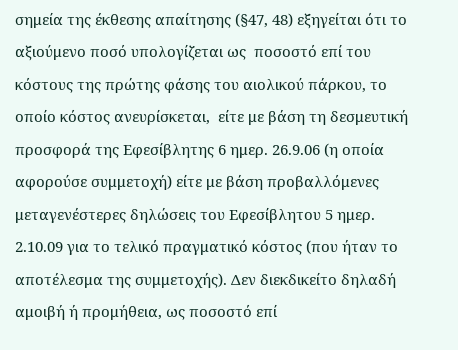σημεία της έκθεσης απαίτησης (§47, 48) εξηγείται ότι το αξιούμενο ποσό υπολογίζεται ως  ποσοστό επί του κόστους της πρώτης φάσης του αιολικού πάρκου, το οποίο κόστος ανευρίσκεται,  είτε με βάση τη δεσμευτική προσφορά της Εφεσίβλητης 6 ημερ. 26.9.06 (η οποία αφορούσε συμμετοχή) είτε με βάση προβαλλόμενες μεταγενέστερες δηλώσεις του Εφεσίβλητου 5 ημερ. 2.10.09 για το τελικό πραγματικό κόστος (που ήταν το αποτέλεσμα της συμμετοχής). Δεν διεκδικείτο δηλαδή αμοιβή ή προμήθεια, ως ποσοστό επί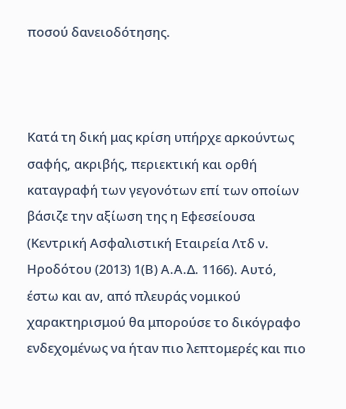ποσού δανειοδότησης.



Κατά τη δική μας κρίση υπήρχε αρκούντως σαφής, ακριβής, περιεκτική και ορθή καταγραφή των γεγονότων επί των οποίων βάσιζε την αξίωση της η Εφεσείουσα (Κεντρική Ασφαλιστική Εταιρεία Λτδ ν. Ηροδότου (2013) 1(Β) Α.Α.Δ. 1166). Αυτό, έστω και αν, από πλευράς νομικού χαρακτηρισμού θα μπορούσε το δικόγραφο ενδεχομένως να ήταν πιο λεπτομερές και πιο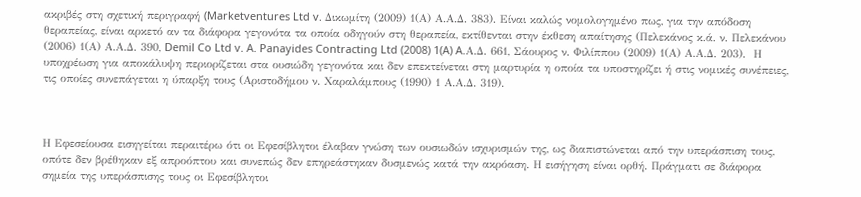ακριβές στη σχετική περιγραφή (Marketventures Ltd v. Δικωμίτη (2009) 1(Α) Α.Α.Δ. 383). Είναι καλώς νομολογημένο πως, για την απόδοση θεραπείας, είναι αρκετό αν τα διάφορα γεγονότα τα οποία οδηγούν στη θεραπεία, εκτίθενται στην έκθεση απαίτησης (Πελεκάνος κ.ά. ν. Πελεκάνου (2006) 1(Α) Α.Α.Δ. 390, Demil Co Ltd v. A. Panayides Contracting Ltd (2008) 1(A) A.Α.Δ. 661, Σάουρος ν. Φιλίππου (2009) 1(Α) Α.Α.Δ. 203).  Η υποχρέωση για αποκάλυψη περιορίζεται στα ουσιώδη γεγονότα και δεν επεκτείνεται στη μαρτυρία η οποία τα υποστηρίζει ή στις νομικές συνέπειες, τις οποίες συνεπάγεται η ύπαρξη τους (Αριστοδήμου ν. Χαραλάμπους (1990) 1 Α.Α.Δ. 319).



Η Εφεσείουσα εισηγείται περαιτέρω ότι οι Εφεσίβλητοι έλαβαν γνώση των ουσιωδών ισχυρισμών της, ως διαπιστώνεται από την υπεράσπιση τους, οπότε δεν βρέθηκαν εξ απροόπτου και συνεπώς δεν επηρεάστηκαν δυσμενώς κατά την ακρόαση. Η εισήγηση είναι ορθή. Πράγματι σε διάφορα σημεία της υπεράσπισης τους οι Εφεσίβλητοι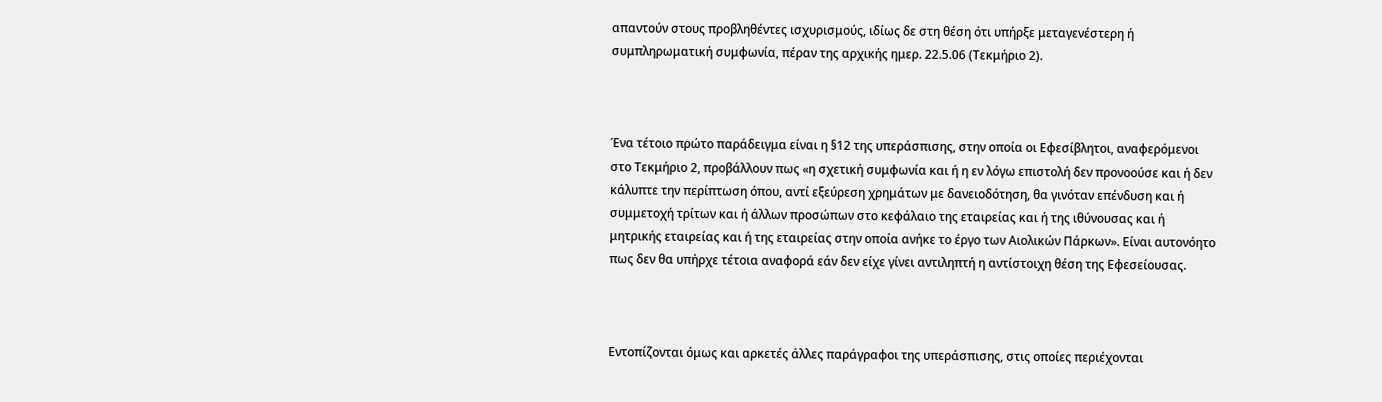απαντούν στους προβληθέντες ισχυρισμούς, ιδίως δε στη θέση ότι υπήρξε μεταγενέστερη ή συμπληρωματική συμφωνία, πέραν της αρχικής ημερ. 22.5.06 (Τεκμήριο 2).



Ένα τέτοιο πρώτο παράδειγμα είναι η §12 της υπεράσπισης, στην οποία οι Εφεσίβλητοι, αναφερόμενοι στο Τεκμήριο 2, προβάλλουν πως «η σχετική συμφωνία και ή η εν λόγω επιστολή δεν προνοούσε και ή δεν κάλυπτε την περίπτωση όπου, αντί εξεύρεση χρημάτων με δανειοδότηση, θα γινόταν επένδυση και ή συμμετοχή τρίτων και ή άλλων προσώπων στο κεφάλαιο της εταιρείας και ή της ιθύνουσας και ή μητρικής εταιρείας και ή της εταιρείας στην οποία ανήκε το έργο των Αιολικών Πάρκων». Είναι αυτονόητο πως δεν θα υπήρχε τέτοια αναφορά εάν δεν είχε γίνει αντιληπτή η αντίστοιχη θέση της Εφεσείουσας.



Εντοπίζονται όμως και αρκετές άλλες παράγραφοι της υπεράσπισης, στις οποίες περιέχονται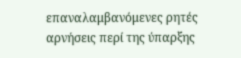επαναλαμβανόμενες ρητές αρνήσεις περί της ύπαρξης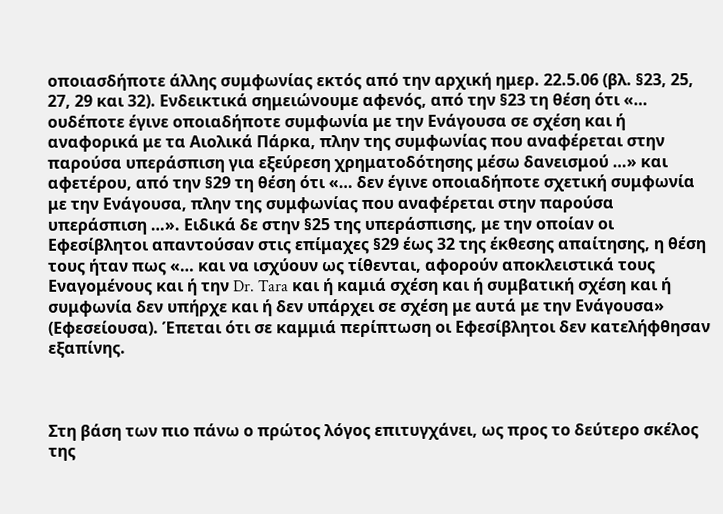οποιασδήποτε άλλης συμφωνίας εκτός από την αρχική ημερ. 22.5.06 (βλ. §23, 25, 27, 29 και 32). Ενδεικτικά σημειώνουμε αφενός, από την §23 τη θέση ότι «… ουδέποτε έγινε οποιαδήποτε συμφωνία με την Ενάγουσα σε σχέση και ή αναφορικά με τα Αιολικά Πάρκα, πλην της συμφωνίας που αναφέρεται στην παρούσα υπεράσπιση για εξεύρεση χρηματοδότησης μέσω δανεισμού …» και αφετέρου, από την §29 τη θέση ότι «… δεν έγινε οποιαδήποτε σχετική συμφωνία με την Ενάγουσα, πλην της συμφωνίας που αναφέρεται στην παρούσα υπεράσπιση …». Ειδικά δε στην §25 της υπεράσπισης, με την οποίαν οι Εφεσίβλητοι απαντούσαν στις επίμαχες §29 έως 32 της έκθεσης απαίτησης, η θέση τους ήταν πως «… και να ισχύουν ως τίθενται, αφορούν αποκλειστικά τους Εναγομένους και ή την Dr. Tara και ή καμιά σχέση και ή συμβατική σχέση και ή συμφωνία δεν υπήρχε και ή δεν υπάρχει σε σχέση με αυτά με την Ενάγουσα» (Εφεσείουσα). Έπεται ότι σε καμμιά περίπτωση οι Εφεσίβλητοι δεν κατελήφθησαν εξαπίνης.



Στη βάση των πιο πάνω ο πρώτος λόγος επιτυγχάνει, ως προς το δεύτερο σκέλος της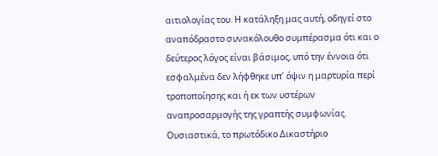αιτιολογίας του. Η κατάληξη μας αυτή, οδηγεί στο αναπόδραστο συνακόλουθο συμπέρασμα ότι και ο δεύτερος λόγος είναι βάσιμος, υπό την έννοια ότι εσφαλμένα δεν λήφθηκε υπ’ όψιν η μαρτυρία περί τροποποίησης και ή εκ των υστέρων αναπροσαρμογής της γραπτής συμφωνίας. Ουσιαστικά, το πρωτόδικο Δικαστήριο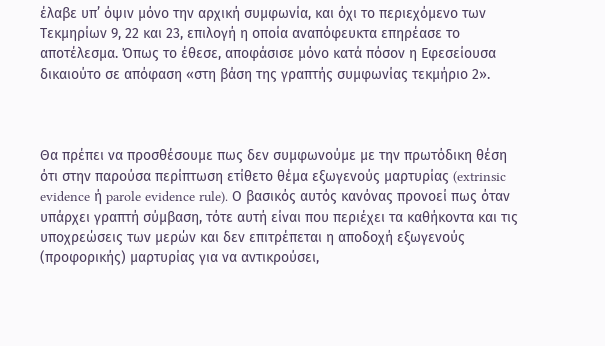έλαβε υπ’ όψιν μόνο την αρχική συμφωνία, και όχι το περιεχόμενο των Τεκμηρίων 9, 22 και 23, επιλογή η οποία αναπόφευκτα επηρέασε το αποτέλεσμα. Όπως το έθεσε, αποφάσισε μόνο κατά πόσον η Εφεσείουσα δικαιούτο σε απόφαση «στη βάση της γραπτής συμφωνίας τεκμήριο 2».



Θα πρέπει να προσθέσουμε πως δεν συμφωνούμε με την πρωτόδικη θέση ότι στην παρούσα περίπτωση ετίθετο θέμα εξωγενούς μαρτυρίας (extrinsic evidence ή parole evidence rule). Ο βασικός αυτός κανόνας προνοεί πως όταν υπάρχει γραπτή σύμβαση, τότε αυτή είναι που περιέχει τα καθήκοντα και τις υποχρεώσεις των μερών και δεν επιτρέπεται η αποδοχή εξωγενούς (προφορικής) μαρτυρίας για να αντικρούσει,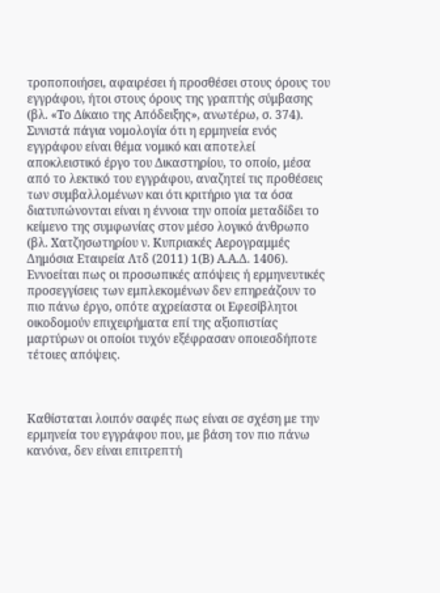τροποποιήσει, αφαιρέσει ή προσθέσει στους όρους του εγγράφου, ήτοι στους όρους της γραπτής σύμβασης (βλ. «Το Δίκαιο της Απόδειξης», ανωτέρω, σ. 374). Συνιστά πάγια νομολογία ότι η ερμηνεία ενός εγγράφου είναι θέμα νομικό και αποτελεί αποκλειστικό έργο του Δικαστηρίου, το οποίο, μέσα από το λεκτικό του εγγράφου, αναζητεί τις προθέσεις των συμβαλλομένων και ότι κριτήριο για τα όσα διατυπώνονται είναι η έννοια την οποία μεταδίδει το κείμενο της συμφωνίας στον μέσο λογικό άνθρωπο (βλ. Χατζησωτηρίου ν. Κυπριακές Αερογραμμές Δημόσια Εταιρεία Λτδ (2011) 1(Β) Α.Α.Δ. 1406). Εννοείται πως οι προσωπικές απόψεις ή ερμηνευτικές προσεγγίσεις των εμπλεκομένων δεν επηρεάζουν το πιο πάνω έργο, οπότε αχρείαστα οι Εφεσίβλητοι οικοδομούν επιχειρήματα επί της αξιοπιστίας μαρτύρων οι οποίοι τυχόν εξέφρασαν οποιεσδήποτε τέτοιες απόψεις.



Καθίσταται λοιπόν σαφές πως είναι σε σχέση με την ερμηνεία του εγγράφου που, με βάση τον πιο πάνω κανόνα, δεν είναι επιτρεπτή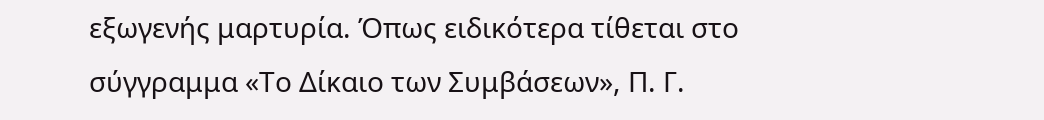εξωγενής μαρτυρία. Όπως ειδικότερα τίθεται στο σύγγραμμα «Το Δίκαιο των Συμβάσεων», Π. Γ.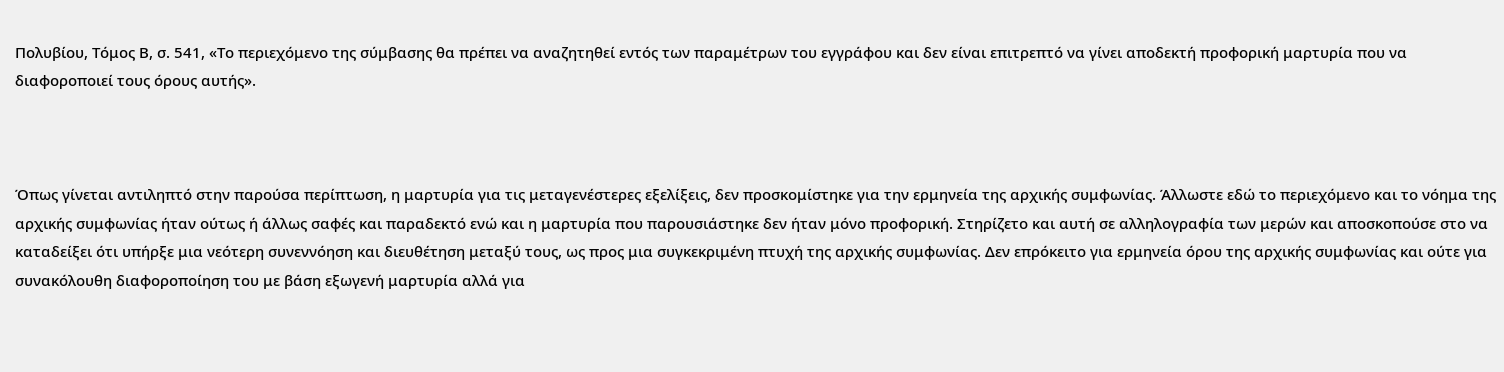Πολυβίου, Τόμος Β, σ. 541, «Το περιεχόμενο της σύμβασης θα πρέπει να αναζητηθεί εντός των παραμέτρων του εγγράφου και δεν είναι επιτρεπτό να γίνει αποδεκτή προφορική μαρτυρία που να διαφοροποιεί τους όρους αυτής».



Όπως γίνεται αντιληπτό στην παρούσα περίπτωση, η μαρτυρία για τις μεταγενέστερες εξελίξεις, δεν προσκομίστηκε για την ερμηνεία της αρχικής συμφωνίας. Άλλωστε εδώ το περιεχόμενο και το νόημα της αρχικής συμφωνίας ήταν ούτως ή άλλως σαφές και παραδεκτό ενώ και η μαρτυρία που παρουσιάστηκε δεν ήταν μόνο προφορική. Στηρίζετο και αυτή σε αλληλογραφία των μερών και αποσκοπούσε στο να καταδείξει ότι υπήρξε μια νεότερη συνεννόηση και διευθέτηση μεταξύ τους, ως προς μια συγκεκριμένη πτυχή της αρχικής συμφωνίας. Δεν επρόκειτο για ερμηνεία όρου της αρχικής συμφωνίας και ούτε για συνακόλουθη διαφοροποίηση του με βάση εξωγενή μαρτυρία αλλά για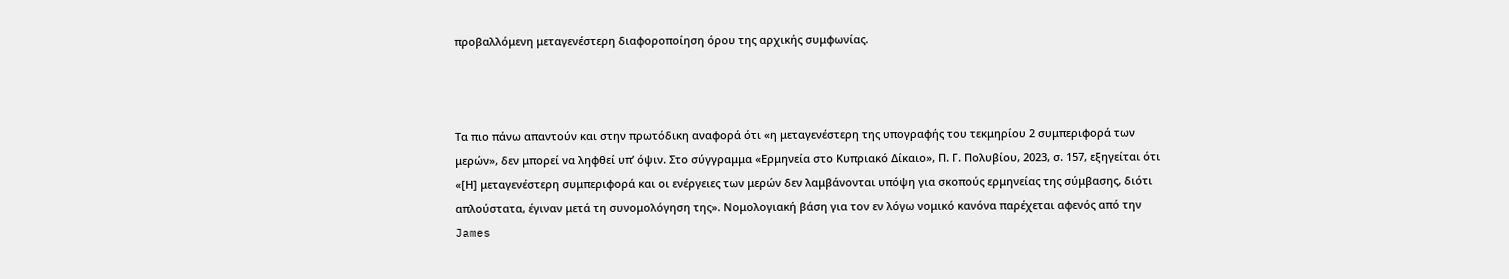προβαλλόμενη μεταγενέστερη διαφοροποίηση όρου της αρχικής συμφωνίας.



Τα πιο πάνω απαντούν και στην πρωτόδικη αναφορά ότι «η μεταγενέστερη της υπογραφής του τεκμηρίου 2 συμπεριφορά των μερών», δεν μπορεί να ληφθεί υπ’ όψιν. Στο σύγγραμμα «Ερμηνεία στο Κυπριακό Δίκαιο», Π. Γ. Πολυβίου, 2023, σ. 157, εξηγείται ότι «[Η] μεταγενέστερη συμπεριφορά και οι ενέργειες των μερών δεν λαμβάνονται υπόψη για σκοπούς ερμηνείας της σύμβασης, διότι απλούστατα, έγιναν μετά τη συνομολόγηση της». Νομολογιακή βάση για τον εν λόγω νομικό κανόνα παρέχεται αφενός από την James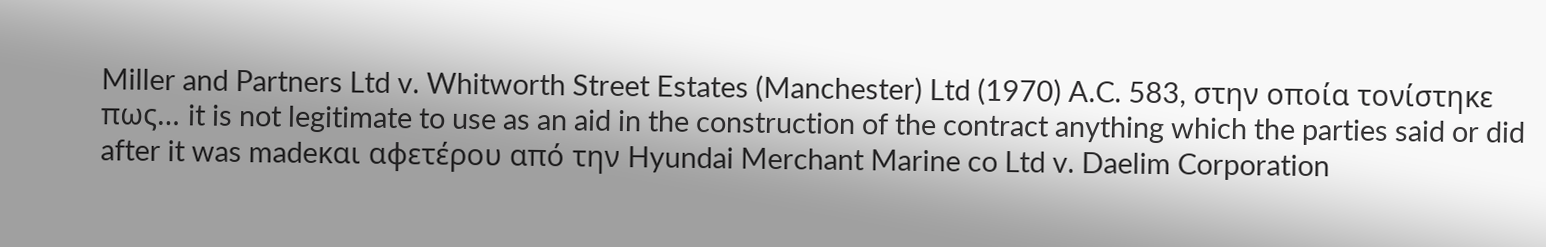Miller and Partners Ltd v. Whitworth Street Estates (Manchester) Ltd (1970) A.C. 583, στην οποία τονίστηκε πως… it is not legitimate to use as an aid in the construction of the contract anything which the parties said or did after it was madeκαι αφετέρου από την Hyundai Merchant Marine co Ltd v. Daelim Corporation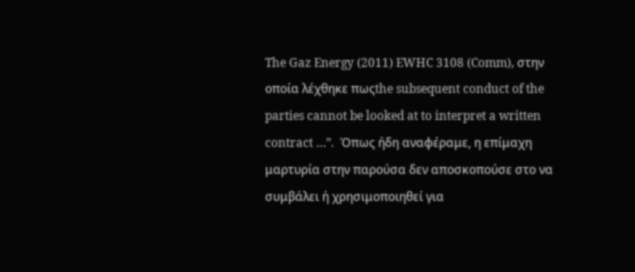The Gaz Energy (2011) EWHC 3108 (Comm), στην οποία λέχθηκε πωςthe subsequent conduct of the parties cannot be looked at to interpret a written contract …”.  Όπως ήδη αναφέραμε, η επίμαχη μαρτυρία στην παρούσα δεν αποσκοπούσε στο να συμβάλει ή χρησιμοποιηθεί για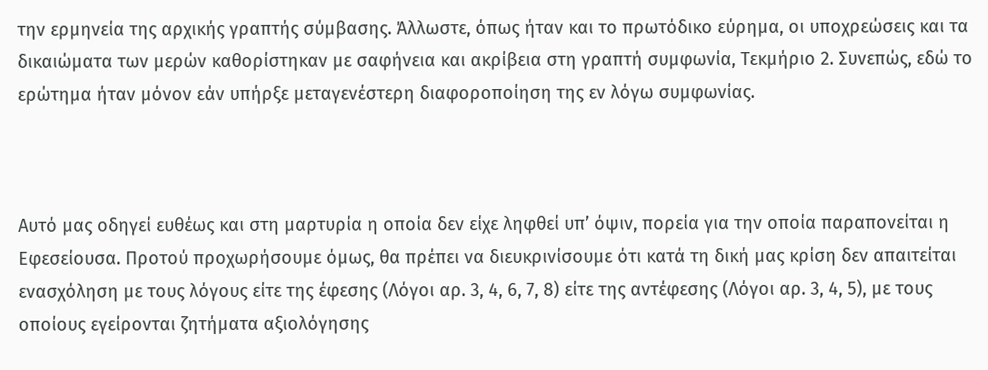την ερμηνεία της αρχικής γραπτής σύμβασης. Άλλωστε, όπως ήταν και το πρωτόδικο εύρημα, οι υποχρεώσεις και τα δικαιώματα των μερών καθορίστηκαν με σαφήνεια και ακρίβεια στη γραπτή συμφωνία, Τεκμήριο 2. Συνεπώς, εδώ το ερώτημα ήταν μόνον εάν υπήρξε μεταγενέστερη διαφοροποίηση της εν λόγω συμφωνίας.



Αυτό μας οδηγεί ευθέως και στη μαρτυρία η οποία δεν είχε ληφθεί υπ’ όψιν, πορεία για την οποία παραπονείται η Εφεσείουσα. Προτού προχωρήσουμε όμως, θα πρέπει να διευκρινίσουμε ότι κατά τη δική μας κρίση δεν απαιτείται ενασχόληση με τους λόγους είτε της έφεσης (Λόγοι αρ. 3, 4, 6, 7, 8) είτε της αντέφεσης (Λόγοι αρ. 3, 4, 5), με τους οποίους εγείρονται ζητήματα αξιολόγησης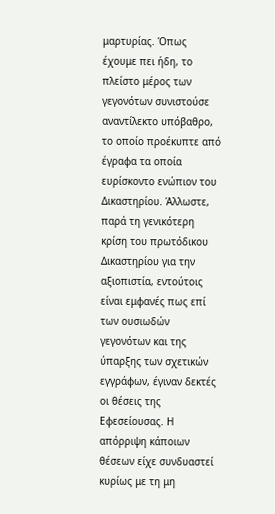μαρτυρίας. Όπως έχουμε πει ήδη, το πλείστο μέρος των γεγονότων συνιστούσε αναντίλεκτο υπόβαθρο, το οποίο προέκυπτε από έγραφα τα οποία ευρίσκοντο ενώπιον του Δικαστηρίου. Άλλωστε, παρά τη γενικότερη κρίση του πρωτόδικου Δικαστηρίου για την αξιοπιστία, εντούτοις είναι εμφανές πως επί των ουσιωδών γεγονότων και της ύπαρξης των σχετικών εγγράφων, έγιναν δεκτές οι θέσεις της Εφεσείουσας. Η απόρριψη κάποιων θέσεων είχε συνδυαστεί κυρίως με τη μη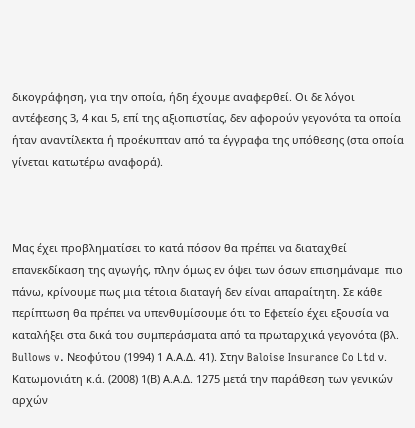δικογράφηση, για την οποία, ήδη έχουμε αναφερθεί. Οι δε λόγοι αντέφεσης 3, 4 και 5, επί της αξιοπιστίας, δεν αφορούν γεγονότα τα οποία ήταν αναντίλεκτα ή προέκυπταν από τα έγγραφα της υπόθεσης (στα οποία γίνεται κατωτέρω αναφορά).



Μας έχει προβληματίσει το κατά πόσον θα πρέπει να διαταχθεί επανεκδίκαση της αγωγής, πλην όμως εν όψει των όσων επισημάναμε  πιο πάνω, κρίνουμε πως μια τέτοια διαταγή δεν είναι απαραίτητη. Σε κάθε περίπτωση θα πρέπει να υπενθυμίσουμε ότι το Εφετείο έχει εξουσία να καταλήξει στα δικά του συμπεράσματα από τα πρωταρχικά γεγονότα (βλ. Bullows v. Νεοφύτου (1994) 1 Α.Α.Δ. 41). Στην Baloise Insurance Co Ltd ν. Κατωμονιάτη κ.ά. (2008) 1(Β) Α.Α.Δ. 1275 μετά την παράθεση των γενικών αρχών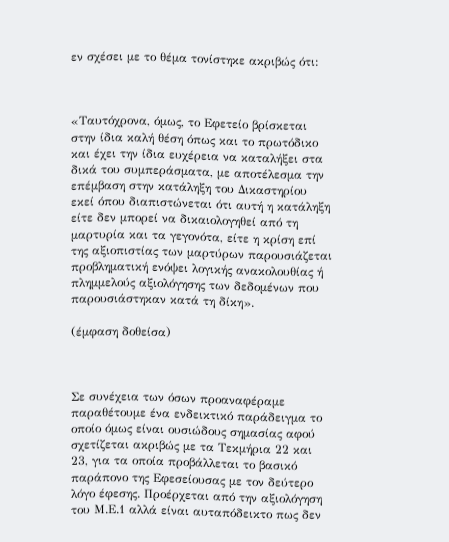εν σχέσει με το θέμα τονίστηκε ακριβώς ότι:



«Ταυτόχρονα, όμως, το Εφετείο βρίσκεται στην ίδια καλή θέση όπως και το πρωτόδικο και έχει την ίδια ευχέρεια να καταλήξει στα δικά του συμπεράσματα, με αποτέλεσμα την επέμβαση στην κατάληξη του Δικαστηρίου εκεί όπου διαπιστώνεται ότι αυτή η κατάληξη είτε δεν μπορεί να δικαιολογηθεί από τη μαρτυρία και τα γεγονότα, είτε η κρίση επί της αξιοπιστίας των μαρτύρων παρουσιάζεται προβληματική ενόψει λογικής ανακολουθίας ή πλημμελούς αξιολόγησης των δεδομένων που παρουσιάστηκαν κατά τη δίκη».

(έμφαση δοθείσα)



Σε συνέχεια των όσων προαναφέραμε παραθέτουμε ένα ενδεικτικό παράδειγμα το οποίο όμως είναι ουσιώδους σημασίας αφού σχετίζεται ακριβώς με τα Τεκμήρια 22 και 23, για τα οποία προβάλλεται το βασικό παράπονο της Εφεσείουσας με τον δεύτερο λόγο έφεσης. Προέρχεται από την αξιολόγηση του Μ.Ε.1 αλλά είναι αυταπόδεικτο πως δεν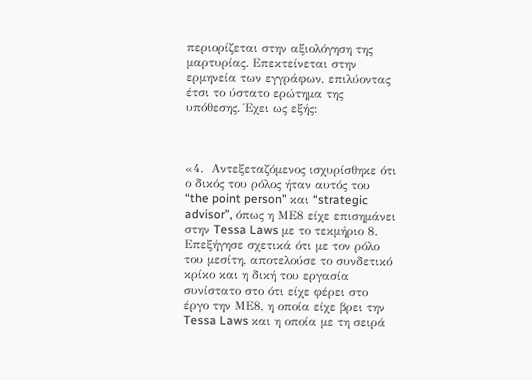περιορίζεται στην αξιολόγηση της μαρτυρίας. Επεκτείνεται στην ερμηνεία των εγγράφων, επιλύοντας έτσι το ύστατο ερώτημα της υπόθεσης. Έχει ως εξής:



«4.  Αντεξεταζόμενος ισχυρίσθηκε ότι ο δικός του ρόλος ήταν αυτός του “the point person” και “strategic advisor”, όπως η ΜΕ8 είχε επισημάνει στην Tessa Laws με το τεκμήριο 8. Επεξήγησε σχετικά ότι με τον ρόλο του μεσίτη, αποτελούσε το συνδετικό κρίκο και η δική του εργασία συνίστατο στο ότι είχε φέρει στο έργο την ΜΕ8, η οποία είχε βρει την Tessa Laws και η οποία με τη σειρά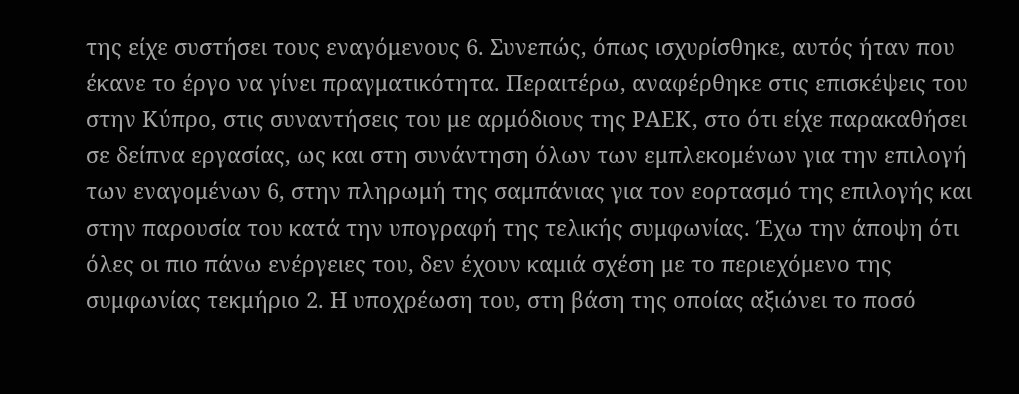της είχε συστήσει τους εναγόμενους 6. Συνεπώς, όπως ισχυρίσθηκε, αυτός ήταν που έκανε το έργο να γίνει πραγματικότητα. Περαιτέρω, αναφέρθηκε στις επισκέψεις του στην Κύπρο, στις συναντήσεις του με αρμόδιους της ΡΑΕΚ, στο ότι είχε παρακαθήσει σε δείπνα εργασίας, ως και στη συνάντηση όλων των εμπλεκομένων για την επιλογή των εναγομένων 6, στην πληρωμή της σαμπάνιας για τον εορτασμό της επιλογής και στην παρουσία του κατά την υπογραφή της τελικής συμφωνίας. Έχω την άποψη ότι όλες οι πιο πάνω ενέργειες του, δεν έχουν καμιά σχέση με το περιεχόμενο της συμφωνίας τεκμήριο 2. Η υποχρέωση του, στη βάση της οποίας αξιώνει το ποσό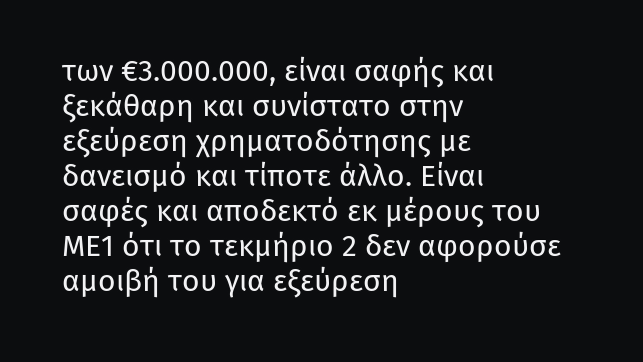των €3.000.000, είναι σαφής και ξεκάθαρη και συνίστατο στην εξεύρεση χρηματοδότησης με δανεισμό και τίποτε άλλο. Είναι σαφές και αποδεκτό εκ μέρους του ΜΕ1 ότι το τεκμήριο 2 δεν αφορούσε αμοιβή του για εξεύρεση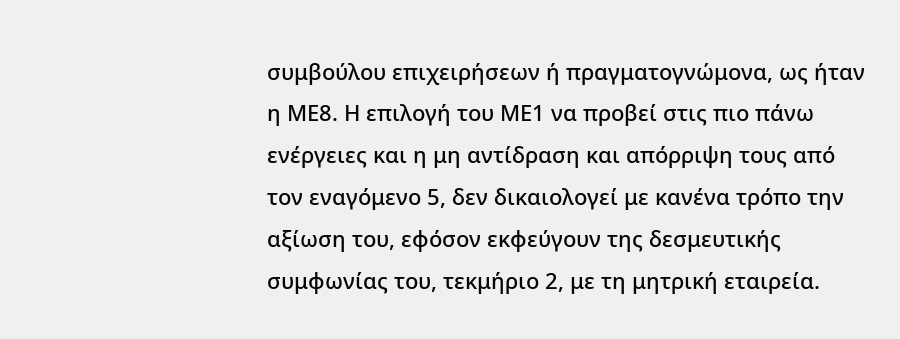συμβούλου επιχειρήσεων ή πραγματογνώμονα, ως ήταν η ΜΕ8. Η επιλογή του ΜΕ1 να προβεί στις πιο πάνω ενέργειες και η μη αντίδραση και απόρριψη τους από τον εναγόμενο 5, δεν δικαιολογεί με κανένα τρόπο την αξίωση του, εφόσον εκφεύγουν της δεσμευτικής συμφωνίας του, τεκμήριο 2, με τη μητρική εταιρεία.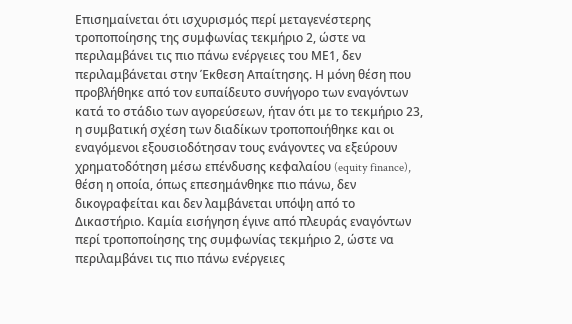Επισημαίνεται ότι ισχυρισμός περί μεταγενέστερης τροποποίησης της συμφωνίας τεκμήριο 2, ώστε να περιλαμβάνει τις πιο πάνω ενέργειες του ΜΕ1, δεν περιλαμβάνεται στην Έκθεση Απαίτησης. Η μόνη θέση που προβλήθηκε από τον ευπαίδευτο συνήγορο των εναγόντων κατά το στάδιο των αγορεύσεων, ήταν ότι με το τεκμήριο 23, η συμβατική σχέση των διαδίκων τροποποιήθηκε και οι εναγόμενοι εξουσιοδότησαν τους ενάγοντες να εξεύρουν χρηματοδότηση μέσω επένδυσης κεφαλαίου (equity finance), θέση η οποία, όπως επεσημάνθηκε πιο πάνω, δεν δικογραφείται και δεν λαμβάνεται υπόψη από το Δικαστήριο. Καμία εισήγηση έγινε από πλευράς εναγόντων περί τροποποίησης της συμφωνίας τεκμήριο 2, ώστε να περιλαμβάνει τις πιο πάνω ενέργειες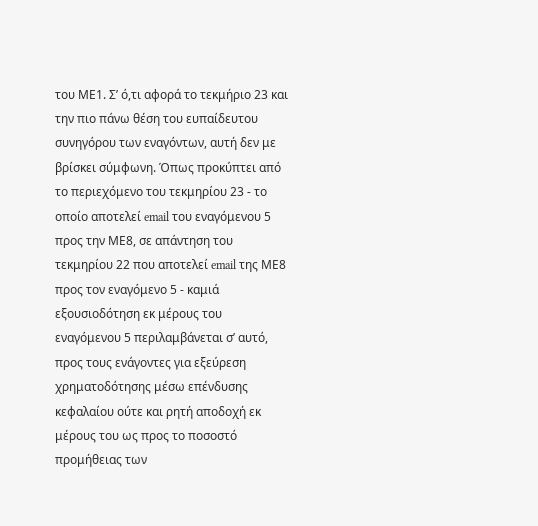του ΜΕ1. Σ’ ό,τι αφορά το τεκμήριο 23 και την πιο πάνω θέση του ευπαίδευτου συνηγόρου των εναγόντων, αυτή δεν με βρίσκει σύμφωνη. Όπως προκύπτει από το περιεχόμενο του τεκμηρίου 23 - το οποίο αποτελεί email του εναγόμενου 5 προς την ΜΕ8, σε απάντηση του τεκμηρίου 22 που αποτελεί email της ΜΕ8 προς τον εναγόμενο 5 - καμιά εξουσιοδότηση εκ μέρους του εναγόμενου 5 περιλαμβάνεται σ’ αυτό, προς τους ενάγοντες για εξεύρεση χρηματοδότησης μέσω επένδυσης κεφαλαίου ούτε και ρητή αποδοχή εκ μέρους του ως προς το ποσοστό προμήθειας των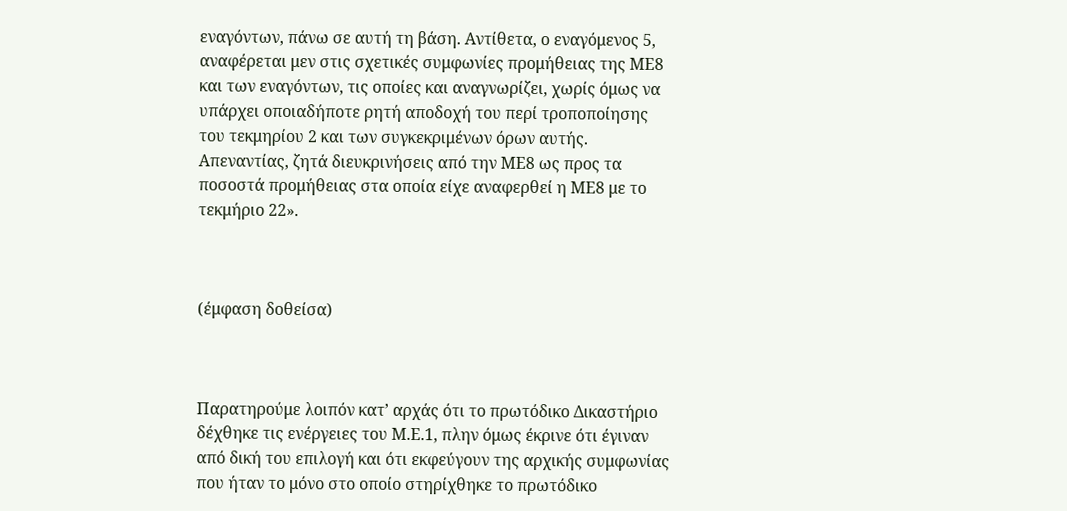εναγόντων, πάνω σε αυτή τη βάση. Αντίθετα, ο εναγόμενος 5, αναφέρεται μεν στις σχετικές συμφωνίες προμήθειας της ΜΕ8 και των εναγόντων, τις οποίες και αναγνωρίζει, χωρίς όμως να υπάρχει οποιαδήποτε ρητή αποδοχή του περί τροποποίησης του τεκμηρίου 2 και των συγκεκριμένων όρων αυτής. Απεναντίας, ζητά διευκρινήσεις από την ΜΕ8 ως προς τα ποσοστά προμήθειας στα οποία είχε αναφερθεί η ΜΕ8 με το τεκμήριο 22».



(έμφαση δοθείσα)



Παρατηρούμε λοιπόν κατ’ αρχάς ότι το πρωτόδικο Δικαστήριο δέχθηκε τις ενέργειες του Μ.Ε.1, πλην όμως έκρινε ότι έγιναν από δική του επιλογή και ότι εκφεύγουν της αρχικής συμφωνίας που ήταν το μόνο στο οποίο στηρίχθηκε το πρωτόδικο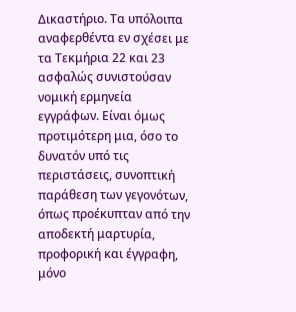Δικαστήριο. Τα υπόλοιπα αναφερθέντα εν σχέσει με τα Τεκμήρια 22 και 23 ασφαλώς συνιστούσαν νομική ερμηνεία εγγράφων. Είναι όμως προτιμότερη μια, όσο το δυνατόν υπό τις περιστάσεις, συνοπτική παράθεση των γεγονότων, όπως προέκυπταν από την αποδεκτή μαρτυρία, προφορική και έγγραφη, μόνο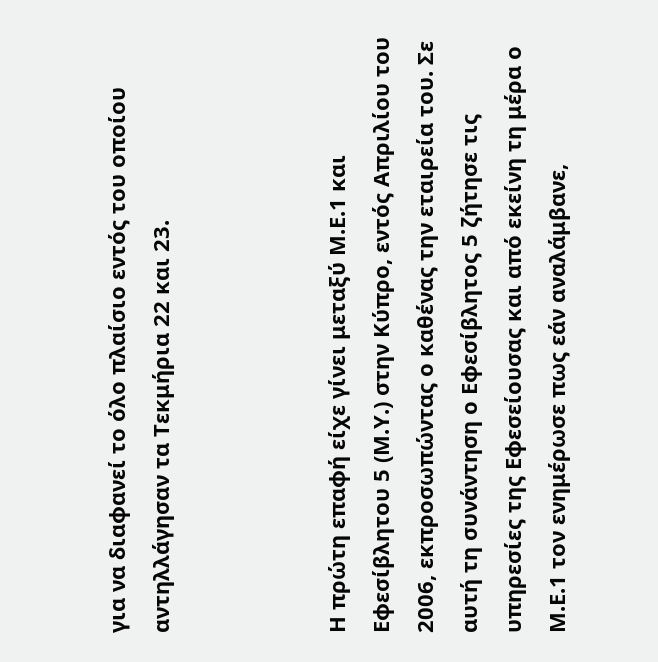για να διαφανεί το όλο πλαίσιο εντός του οποίου αντηλλάγησαν τα Τεκμήρια 22 και 23.



Η πρώτη επαφή είχε γίνει μεταξύ Μ.Ε.1 και Εφεσίβλητου 5 (Μ.Υ.) στην Κύπρο, εντός Απριλίου του 2006, εκπροσωπώντας ο καθένας την εταιρεία του. Σε αυτή τη συνάντηση ο Εφεσίβλητος 5 ζήτησε τις υπηρεσίες της Εφεσείουσας και από εκείνη τη μέρα ο Μ.Ε.1 τον ενημέρωσε πως εάν αναλάμβανε,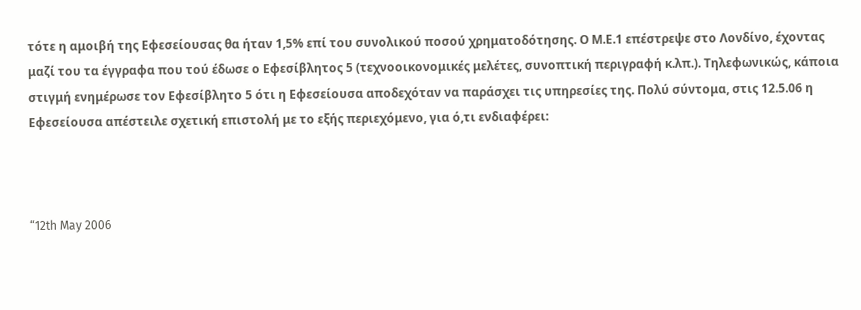τότε η αμοιβή της Εφεσείουσας θα ήταν 1,5% επί του συνολικού ποσού χρηματοδότησης. Ο Μ.Ε.1 επέστρεψε στο Λονδίνο, έχοντας μαζί του τα έγγραφα που τού έδωσε ο Εφεσίβλητος 5 (τεχνοοικονομικές μελέτες, συνοπτική περιγραφή κ.λπ.). Τηλεφωνικώς, κάποια στιγμή ενημέρωσε τον Εφεσίβλητο 5 ότι η Εφεσείουσα αποδεχόταν να παράσχει τις υπηρεσίες της. Πολύ σύντομα, στις 12.5.06 η Εφεσείουσα απέστειλε σχετική επιστολή με το εξής περιεχόμενο, για ό,τι ενδιαφέρει:



“12th May 2006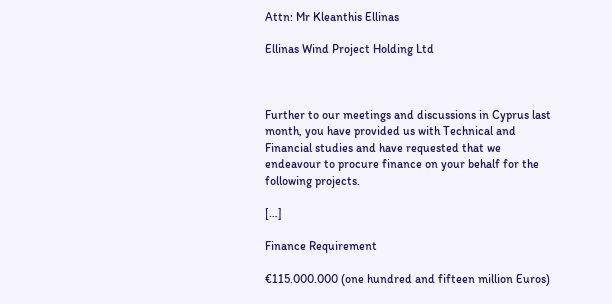Attn: Mr Kleanthis Ellinas

Ellinas Wind Project Holding Ltd



Further to our meetings and discussions in Cyprus last month, you have provided us with Technical and Financial studies and have requested that we endeavour to procure finance on your behalf for the following projects.

[…]

Finance Requirement

€115.000.000 (one hundred and fifteen million Euros)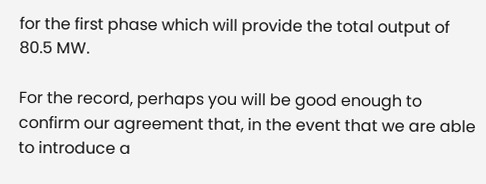for the first phase which will provide the total output of 80.5 MW.

For the record, perhaps you will be good enough to confirm our agreement that, in the event that we are able to introduce a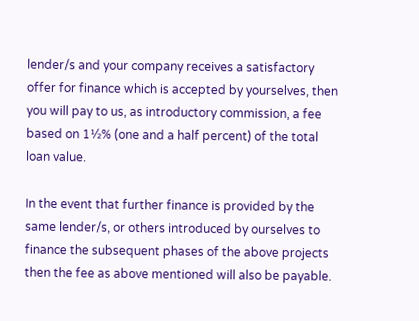lender/s and your company receives a satisfactory offer for finance which is accepted by yourselves, then you will pay to us, as introductory commission, a fee based on 1½% (one and a half percent) of the total loan value.

In the event that further finance is provided by the same lender/s, or others introduced by ourselves to finance the subsequent phases of the above projects then the fee as above mentioned will also be payable.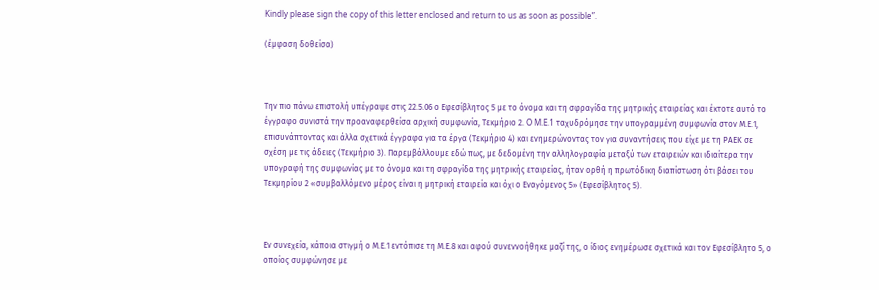Kindly please sign the copy of this letter enclosed and return to us as soon as possible”.

(έμφαση δοθείσα)



Την πιο πάνω επιστολή υπέγραψε στις 22.5.06 ο Εφεσίβλητος 5 με το όνομα και τη σφραγίδα της μητρικής εταιρείας και έκτοτε αυτό το έγγραφο συνιστά την προαναφερθείσα αρχική συμφωνία, Τεκμήριο 2. O M.E.1 ταχυδρόμησε την υπογραμμένη συμφωνία στον Μ.Ε.1, επισυνάπτοντας και άλλα σχετικά έγγραφα για τα έργα (Τεκμήριο 4) και ενημερώνοντας τον για συναντήσεις που είχε με τη ΡΑΕΚ σε σχέση με τις άδειες (Τεκμήριο 3). Παρεμβάλλουμε εδώ πως, με δεδομένη την αλληλογραφία μεταξύ των εταιρειών και ιδιαίτερα την υπογραφή της συμφωνίας με το όνομα και τη σφραγίδα της μητρικής εταιρείας, ήταν ορθή η πρωτόδικη διαπίστωση ότι βάσει του Τεκμηρίου 2 «συμβαλλόμενο μέρος είναι η μητρική εταιρεία και όχι ο Εναγόμενος 5» (Εφεσίβλητος 5).



Εν συνεχεία, κάποια στιγμή ο Μ.Ε.1 εντόπισε τη Μ.Ε.8 και αφού συνεννοήθηκε μαζί της, ο ίδιος ενημέρωσε σχετικά και τον Εφεσίβλητο 5, ο οποίος συμφώνησε με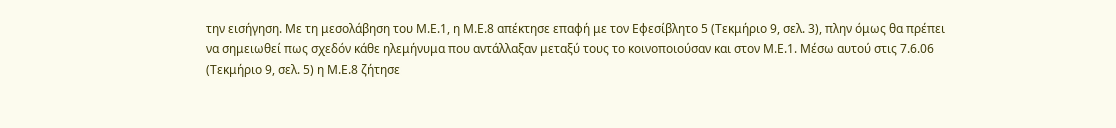την εισήγηση. Με τη μεσολάβηση του Μ.Ε.1, η Μ.Ε.8 απέκτησε επαφή με τον Εφεσίβλητο 5 (Τεκμήριο 9, σελ. 3), πλην όμως θα πρέπει να σημειωθεί πως σχεδόν κάθε ηλεμήνυμα που αντάλλαξαν μεταξύ τους το κοινοποιούσαν και στον Μ.Ε.1. Μέσω αυτού στις 7.6.06 (Τεκμήριο 9, σελ. 5) η Μ.Ε.8 ζήτησε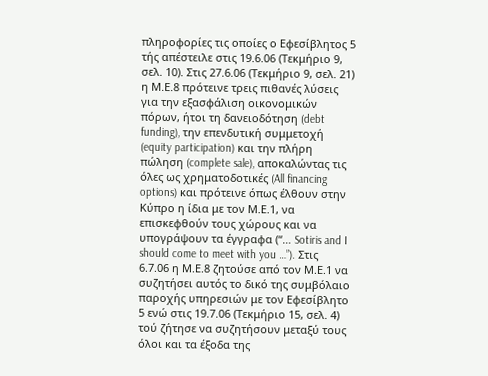πληροφορίες τις οποίες ο Εφεσίβλητος 5 τής απέστειλε στις 19.6.06 (Τεκμήριο 9, σελ. 10). Στις 27.6.06 (Τεκμήριο 9, σελ. 21) η Μ.Ε.8 πρότεινε τρεις πιθανές λύσεις για την εξασφάλιση οικονομικών πόρων, ήτοι τη δανειοδότηση (debt funding), την επενδυτική συμμετοχή (equity participation) και την πλήρη πώληση (complete sale), αποκαλώντας τις όλες ως χρηματοδοτικές (All financing options) και πρότεινε όπως έλθουν στην Κύπρο η ίδια με τον Μ.Ε.1, να επισκεφθούν τους χώρους και να υπογράψουν τα έγγραφα (“… Sotiris and I should come to meet with you …”). Στις 6.7.06 η Μ.Ε.8 ζητούσε από τον Μ.Ε.1 να συζητήσει αυτός το δικό της συμβόλαιο παροχής υπηρεσιών με τον Εφεσίβλητο 5 ενώ στις 19.7.06 (Τεκμήριο 15, σελ. 4) τού ζήτησε να συζητήσουν μεταξύ τους όλοι και τα έξοδα της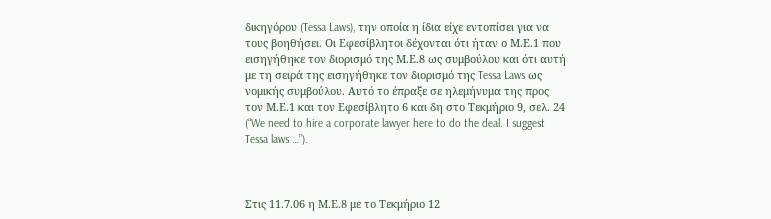δικηγόρου (Tessa Laws), την οποία η ίδια είχε εντοπίσει για να τους βοηθήσει. Οι Εφεσίβλητοι δέχονται ότι ήταν ο Μ.Ε.1 που εισηγήθηκε τον διορισμό της Μ.Ε.8 ως συμβούλου και ότι αυτή με τη σειρά της εισηγήθηκε τον διορισμό της Tessa Laws ως νομικής συμβούλου. Αυτό το έπραξε σε ηλεμήνυμα της προς τον Μ.Ε.1 και τον Εφεσίβλητο 6 και δη στο Τεκμήριο 9, σελ. 24 (“We need to hire a corporate lawyer here to do the deal. I suggest Tessa laws …”).



Στις 11.7.06 η Μ.Ε.8 με το Τεκμήριο 12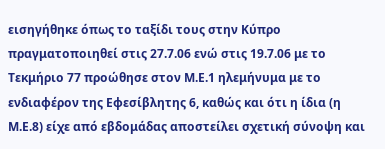εισηγήθηκε όπως το ταξίδι τους στην Κύπρο πραγματοποιηθεί στις 27.7.06 ενώ στις 19.7.06 με το Τεκμήριο 77 προώθησε στον Μ.Ε.1 ηλεμήνυμα με το ενδιαφέρον της Εφεσίβλητης 6, καθώς και ότι η ίδια (η Μ.Ε.8) είχε από εβδομάδας αποστείλει σχετική σύνοψη και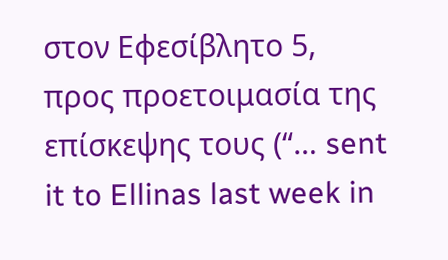στον Εφεσίβλητο 5, προς προετοιμασία της επίσκεψης τους (“… sent it to Ellinas last week in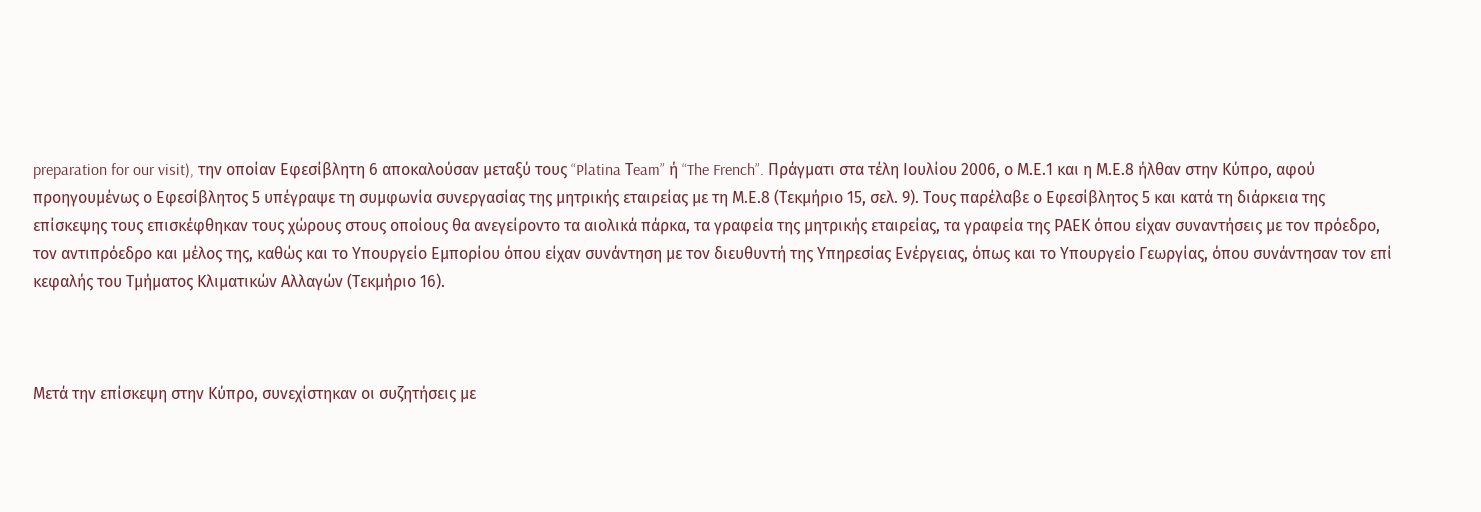preparation for our visit), την οποίαν Εφεσίβλητη 6 αποκαλούσαν μεταξύ τους “Platina Τeam” ή “The French”. Πράγματι στα τέλη Ιουλίου 2006, ο Μ.Ε.1 και η Μ.Ε.8 ήλθαν στην Κύπρο, αφού προηγουμένως ο Εφεσίβλητος 5 υπέγραψε τη συμφωνία συνεργασίας της μητρικής εταιρείας με τη Μ.Ε.8 (Τεκμήριο 15, σελ. 9). Τους παρέλαβε ο Εφεσίβλητος 5 και κατά τη διάρκεια της επίσκεψης τους επισκέφθηκαν τους χώρους στους οποίους θα ανεγείροντο τα αιολικά πάρκα, τα γραφεία της μητρικής εταιρείας, τα γραφεία της ΡΑΕΚ όπου είχαν συναντήσεις με τον πρόεδρο, τον αντιπρόεδρο και μέλος της, καθώς και το Υπουργείο Εμπορίου όπου είχαν συνάντηση με τον διευθυντή της Υπηρεσίας Ενέργειας, όπως και το Υπουργείο Γεωργίας, όπου συνάντησαν τον επί κεφαλής του Τμήματος Κλιματικών Αλλαγών (Τεκμήριο 16).



Μετά την επίσκεψη στην Κύπρο, συνεχίστηκαν οι συζητήσεις με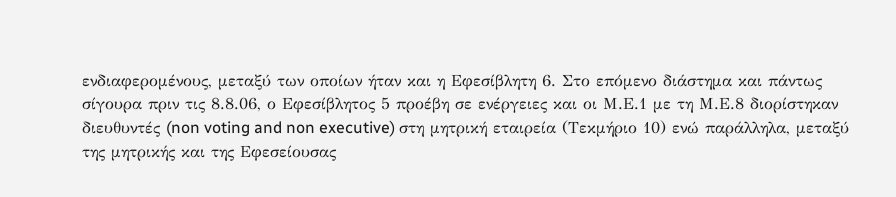ενδιαφερομένους, μεταξύ των οποίων ήταν και η Εφεσίβλητη 6. Στο επόμενο διάστημα και πάντως σίγουρα πριν τις 8.8.06, ο Εφεσίβλητος 5 προέβη σε ενέργειες και οι Μ.Ε.1 με τη Μ.Ε.8 διορίστηκαν διευθυντές (non voting and non executive) στη μητρική εταιρεία (Τεκμήριο 10) ενώ παράλληλα, μεταξύ της μητρικής και της Εφεσείουσας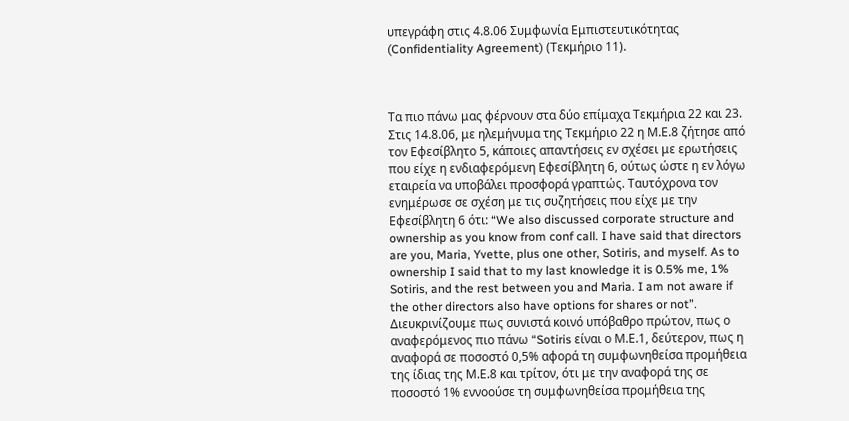υπεγράφη στις 4.8.06 Συμφωνία Εμπιστευτικότητας (Confidentiality Agreement) (Τεκμήριο 11).



Τα πιο πάνω μας φέρνουν στα δύο επίμαχα Τεκμήρια 22 και 23.  Στις 14.8.06, με ηλεμήνυμα της Τεκμήριο 22 η Μ.Ε.8 ζήτησε από τον Εφεσίβλητο 5, κάποιες απαντήσεις εν σχέσει με ερωτήσεις που είχε η ενδιαφερόμενη Εφεσίβλητη 6, ούτως ώστε η εν λόγω εταιρεία να υποβάλει προσφορά γραπτώς. Ταυτόχρονα τον ενημέρωσε σε σχέση με τις συζητήσεις που είχε με την Εφεσίβλητη 6 ότι: “We also discussed corporate structure and ownership as you know from conf call. I have said that directors are you, Maria, Yvette, plus one other, Sotiris, and myself. As to ownership I said that to my last knowledge it is 0.5% me, 1% Sotiris, and the rest between you and Maria. I am not aware if the other directors also have options for shares or not”. Διευκρινίζουμε πως συνιστά κοινό υπόβαθρο πρώτον, πως ο αναφερόμενος πιο πάνω “Sotiris είναι ο Μ.Ε.1, δεύτερον, πως η αναφορά σε ποσοστό 0,5% αφορά τη συμφωνηθείσα προμήθεια της ίδιας της Μ.Ε.8 και τρίτον, ότι με την αναφορά της σε ποσοστό 1% εννοούσε τη συμφωνηθείσα προμήθεια της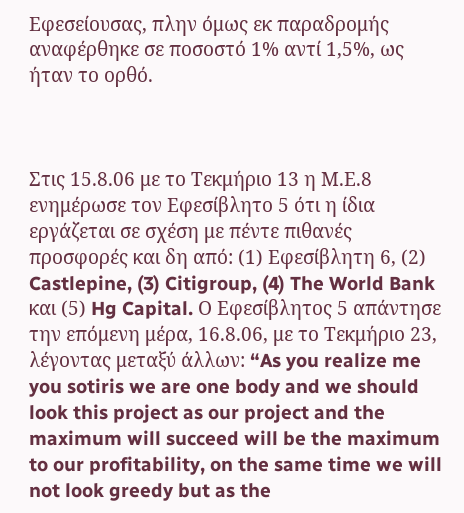Εφεσείουσας, πλην όμως εκ παραδρομής αναφέρθηκε σε ποσοστό 1% αντί 1,5%, ως ήταν το ορθό.



Στις 15.8.06 με το Τεκμήριο 13 η Μ.Ε.8 ενημέρωσε τον Εφεσίβλητο 5 ότι η ίδια εργάζεται σε σχέση με πέντε πιθανές προσφορές και δη από: (1) Εφεσίβλητη 6, (2) Castlepine, (3) Citigroup, (4) The World Bank και (5) Hg Capital. Ο Εφεσίβλητος 5 απάντησε την επόμενη μέρα, 16.8.06, με το Τεκμήριο 23, λέγοντας μεταξύ άλλων: “As you realize me you sotiris we are one body and we should look this project as our project and the maximum will succeed will be the maximum to our profitability, on the same time we will not look greedy but as the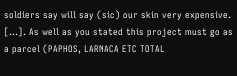soldiers say will say (sic) our skin very expensive. […]. As well as you stated this project must go as a parcel (PAPHOS, LARNACA ETC TOTAL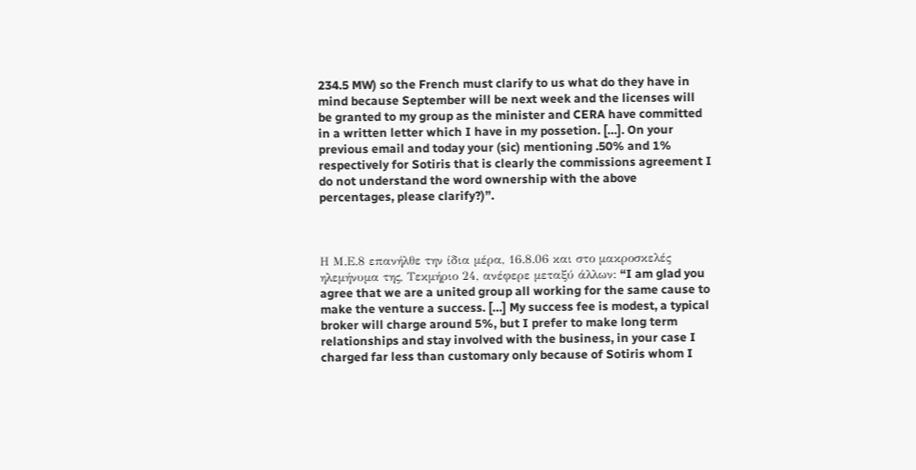234.5 MW) so the French must clarify to us what do they have in mind because September will be next week and the licenses will be granted to my group as the minister and CERA have committed in a written letter which I have in my possetion. […]. On your previous email and today your (sic) mentioning .50% and 1% respectively for Sotiris that is clearly the commissions agreement I do not understand the word ownership with the above percentages, please clarify?)”.



Η Μ.Ε.8 επανήλθε την ίδια μέρα, 16.8.06 και στο μακροσκελές ηλεμήνυμα της, Τεκμήριο 24, ανέφερε μεταξύ άλλων: “I am glad you agree that we are a united group all working for the same cause to make the venture a success. […] My success fee is modest, a typical broker will charge around 5%, but I prefer to make long term relationships and stay involved with the business, in your case I charged far less than customary only because of Sotiris whom I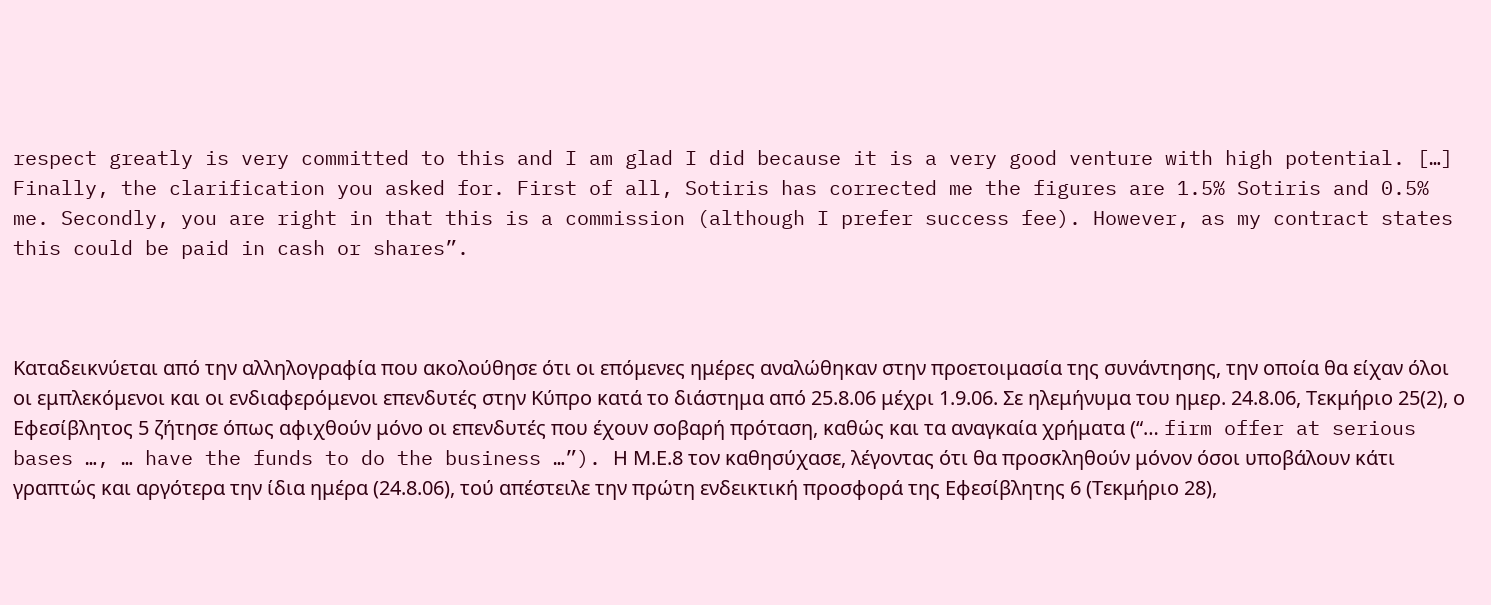respect greatly is very committed to this and I am glad I did because it is a very good venture with high potential. […] Finally, the clarification you asked for. First of all, Sotiris has corrected me the figures are 1.5% Sotiris and 0.5% me. Secondly, you are right in that this is a commission (although I prefer success fee). However, as my contract states this could be paid in cash or shares”.



Καταδεικνύεται από την αλληλογραφία που ακολούθησε ότι οι επόμενες ημέρες αναλώθηκαν στην προετοιμασία της συνάντησης, την οποία θα είχαν όλοι οι εμπλεκόμενοι και οι ενδιαφερόμενοι επενδυτές στην Κύπρο κατά το διάστημα από 25.8.06 μέχρι 1.9.06. Σε ηλεμήνυμα του ημερ. 24.8.06, Τεκμήριο 25(2), ο Εφεσίβλητος 5 ζήτησε όπως αφιχθούν μόνο οι επενδυτές που έχουν σοβαρή πρόταση, καθώς και τα αναγκαία χρήματα (“… firm offer at serious bases …, … have the funds to do the business …”). Η Μ.Ε.8 τον καθησύχασε, λέγοντας ότι θα προσκληθούν μόνον όσοι υποβάλουν κάτι γραπτώς και αργότερα την ίδια ημέρα (24.8.06), τού απέστειλε την πρώτη ενδεικτική προσφορά της Εφεσίβλητης 6 (Τεκμήριο 28),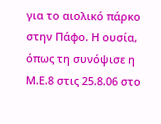για το αιολικό πάρκο στην Πάφο. Η ουσία, όπως τη συνόψισε η Μ.Ε.8 στις 25.8.06 στο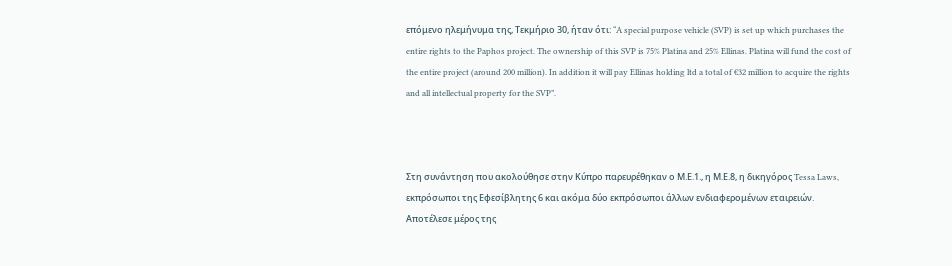επόμενο ηλεμήνυμα της, Τεκμήριο 30, ήταν ότι: “A special purpose vehicle (SVP) is set up which purchases the entire rights to the Paphos project. The ownership of this SVP is 75% Platina and 25% Ellinas. Platina will fund the cost of the entire project (around 200 million). In addition it will pay Ellinas holding ltd a total of €32 million to acquire the rights and all intellectual property for the SVP”.



Στη συνάντηση που ακολούθησε στην Κύπρο παρευρέθηκαν ο Μ.Ε.1., η Μ.Ε.8, η δικηγόρος Tessa Laws, εκπρόσωποι της Εφεσίβλητης 6 και ακόμα δύο εκπρόσωποι άλλων ενδιαφερομένων εταιρειών. Αποτέλεσε μέρος της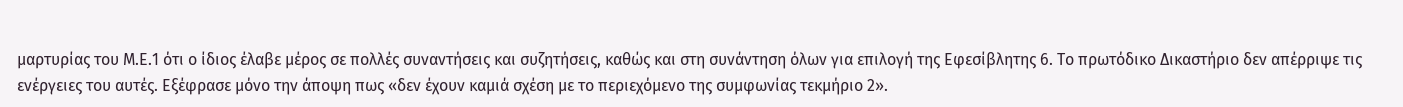μαρτυρίας του Μ.Ε.1 ότι ο ίδιος έλαβε μέρος σε πολλές συναντήσεις και συζητήσεις, καθώς και στη συνάντηση όλων για επιλογή της Εφεσίβλητης 6. Το πρωτόδικο Δικαστήριο δεν απέρριψε τις ενέργειες του αυτές. Εξέφρασε μόνο την άποψη πως «δεν έχουν καμιά σχέση με το περιεχόμενο της συμφωνίας τεκμήριο 2».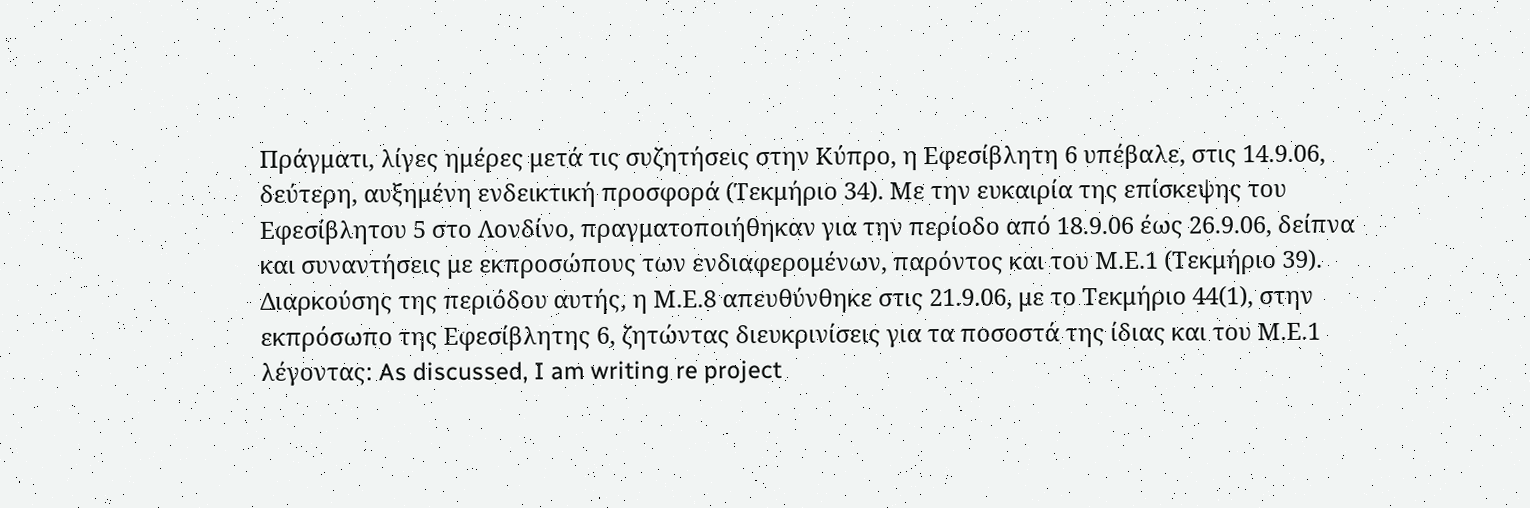Πράγματι, λίγες ημέρες μετά τις συζητήσεις στην Κύπρο, η Εφεσίβλητη 6 υπέβαλε, στις 14.9.06, δεύτερη, αυξημένη ενδεικτική προσφορά (Τεκμήριο 34). Με την ευκαιρία της επίσκεψης του Εφεσίβλητου 5 στο Λονδίνο, πραγματοποιήθηκαν για την περίοδο από 18.9.06 έως 26.9.06, δείπνα και συναντήσεις με εκπροσώπους των ενδιαφερομένων, παρόντος και του Μ.Ε.1 (Τεκμήριο 39). Διαρκούσης της περιόδου αυτής, η Μ.Ε.8 απευθύνθηκε στις 21.9.06, με το Τεκμήριο 44(1), στην εκπρόσωπο της Εφεσίβλητης 6, ζητώντας διευκρινίσεις για τα ποσοστά της ίδιας και του Μ.Ε.1 λέγοντας: As discussed, I am writing re project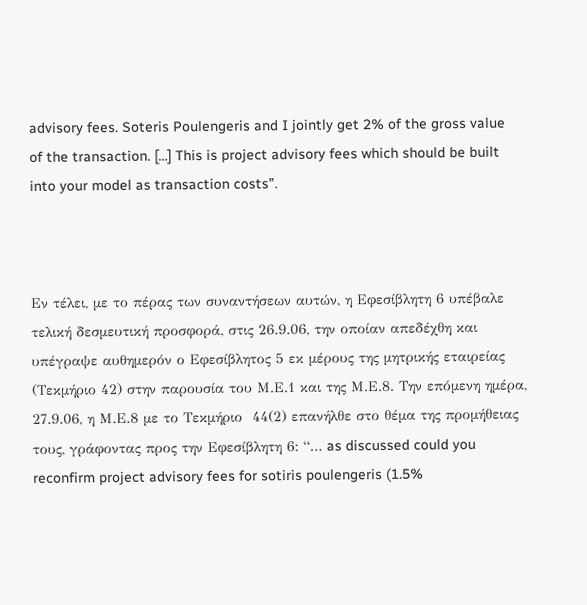advisory fees. Soteris Poulengeris and I jointly get 2% of the gross value of the transaction. […] This is project advisory fees which should be built into your model as transaction costs”.



Εν τέλει, με το πέρας των συναντήσεων αυτών, η Εφεσίβλητη 6 υπέβαλε τελική δεσμευτική προσφορά, στις 26.9.06, την οποίαν απεδέχθη και υπέγραψε αυθημερόν ο Εφεσίβλητος 5 εκ μέρους της μητρικής εταιρείας (Τεκμήριο 42) στην παρουσία του Μ.Ε.1 και της Μ.Ε.8. Την επόμενη ημέρα, 27.9.06, η Μ.Ε.8 με το Τεκμήριο  44(2) επανήλθε στο θέμα της προμήθειας τους, γράφοντας προς την Εφεσίβλητη 6: “… as discussed could you reconfirm project advisory fees for sotiris poulengeris (1.5%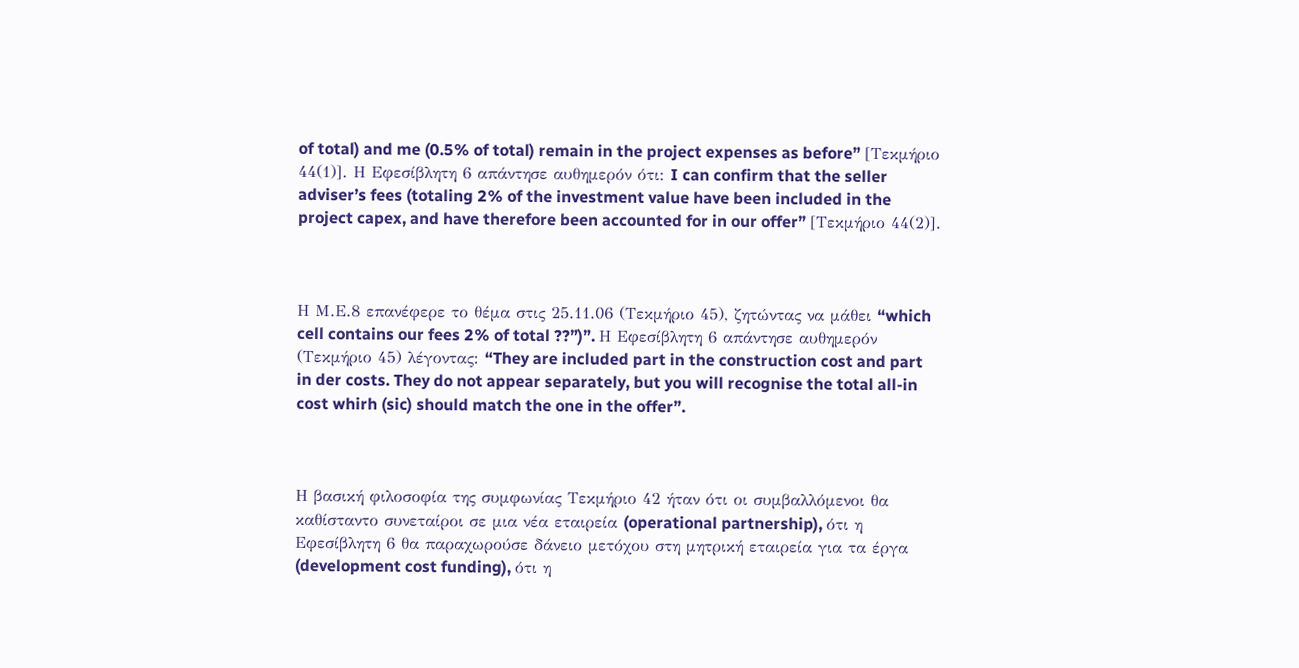of total) and me (0.5% of total) remain in the project expenses as before” [Τεκμήριο 44(1)]. Η Εφεσίβλητη 6 απάντησε αυθημερόν ότι: I can confirm that the seller adviser’s fees (totaling 2% of the investment value have been included in the project capex, and have therefore been accounted for in our offer” [Τεκμήριο 44(2)].



Η Μ.Ε.8 επανέφερε το θέμα στις 25.11.06 (Τεκμήριο 45), ζητώντας να μάθει “which cell contains our fees 2% of total ??”)”. Η Εφεσίβλητη 6 απάντησε αυθημερόν (Τεκμήριο 45) λέγοντας: “They are included part in the construction cost and part in der costs. They do not appear separately, but you will recognise the total all-in cost whirh (sic) should match the one in the offer”.



Η βασική φιλοσοφία της συμφωνίας Τεκμήριο 42 ήταν ότι οι συμβαλλόμενοι θα καθίσταντο συνεταίροι σε μια νέα εταιρεία (operational partnership), ότι η Εφεσίβλητη 6 θα παραχωρούσε δάνειο μετόχου στη μητρική εταιρεία για τα έργα (development cost funding), ότι η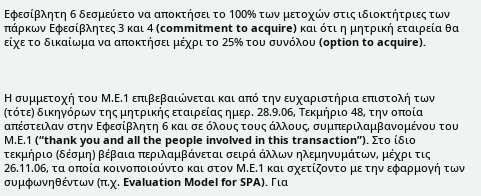Εφεσίβλητη 6 δεσμεύετο να αποκτήσει το 100% των μετοχών στις ιδιοκτήτριες των πάρκων Εφεσίβλητες 3 και 4 (commitment to acquire) και ότι η μητρική εταιρεία θα είχε το δικαίωμα να αποκτήσει μέχρι το 25% του συνόλου (option to acquire).



Η συμμετοχή του Μ.Ε.1 επιβεβαιώνεται και από την ευχαριστήρια επιστολή των (τότε) δικηγόρων της μητρικής εταιρείας ημερ. 28.9.06, Τεκμήριο 48, την οποία απέστειλαν στην Εφεσίβλητη 6 και σε όλους τους άλλους, συμπεριλαμβανομένου του Μ.Ε.1 (“thank you and all the people involved in this transaction”). Στο ίδιο τεκμήριο (δέσμη) βέβαια περιλαμβάνεται σειρά άλλων ηλεμηνυμάτων, μέχρι τις 26.11.06, τα οποία κοινοποιούντο και στον Μ.Ε.1 και σχετίζοντο με την εφαρμογή των συμφωνηθέντων (π.χ. Evaluation Model for SPA). Για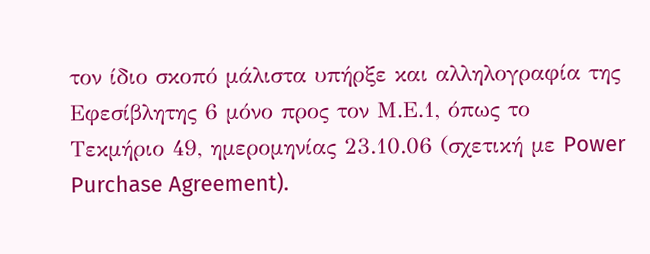τον ίδιο σκοπό μάλιστα υπήρξε και αλληλογραφία της Εφεσίβλητης 6 μόνο προς τον Μ.Ε.1, όπως το Τεκμήριο 49, ημερομηνίας 23.10.06 (σχετική με Power Purchase Agreement).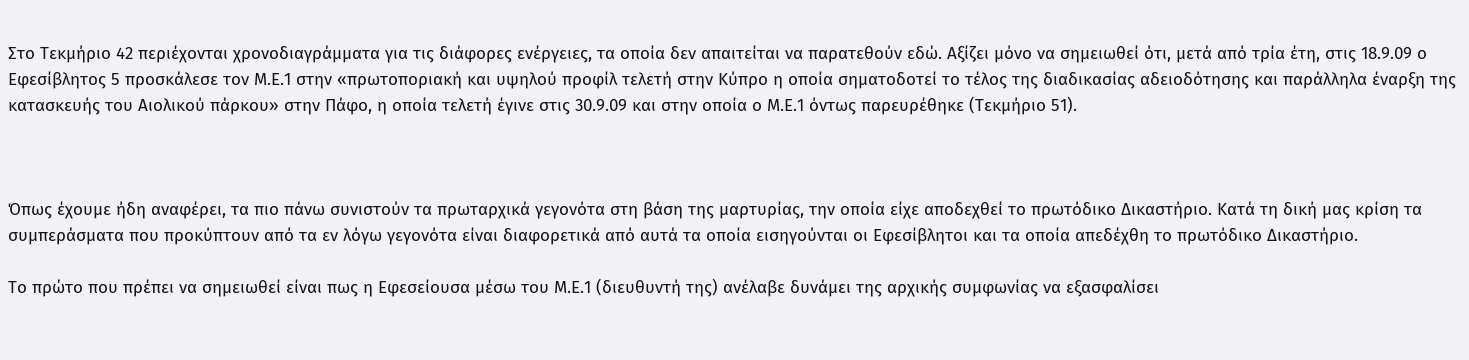Στο Τεκμήριο 42 περιέχονται χρονοδιαγράμματα για τις διάφορες ενέργειες, τα οποία δεν απαιτείται να παρατεθούν εδώ. Αξίζει μόνο να σημειωθεί ότι, μετά από τρία έτη, στις 18.9.09 ο Εφεσίβλητος 5 προσκάλεσε τον Μ.Ε.1 στην «πρωτοποριακή και υψηλού προφίλ τελετή στην Κύπρο η οποία σηματοδοτεί το τέλος της διαδικασίας αδειοδότησης και παράλληλα έναρξη της κατασκευής του Αιολικού πάρκου» στην Πάφο, η οποία τελετή έγινε στις 30.9.09 και στην οποία ο Μ.Ε.1 όντως παρευρέθηκε (Τεκμήριο 51).



Όπως έχουμε ήδη αναφέρει, τα πιο πάνω συνιστούν τα πρωταρχικά γεγονότα στη βάση της μαρτυρίας, την οποία είχε αποδεχθεί το πρωτόδικο Δικαστήριο. Κατά τη δική μας κρίση τα συμπεράσματα που προκύπτουν από τα εν λόγω γεγονότα είναι διαφορετικά από αυτά τα οποία εισηγούνται οι Εφεσίβλητοι και τα οποία απεδέχθη το πρωτόδικο Δικαστήριο.

Το πρώτο που πρέπει να σημειωθεί είναι πως η Εφεσείουσα μέσω του Μ.Ε.1 (διευθυντή της) ανέλαβε δυνάμει της αρχικής συμφωνίας να εξασφαλίσει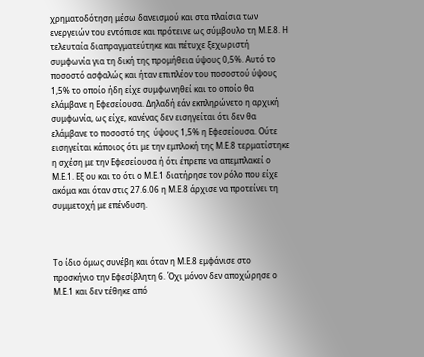χρηματοδότηση μέσω δανεισμού και στα πλαίσια των ενεργειών του εντόπισε και πρότεινε ως σύμβουλο τη Μ.Ε.8. Η τελευταία διαπραγματεύτηκε και πέτυχε ξεχωριστή συμφωνία για τη δική της προμήθεια ύψους 0,5%. Αυτό το ποσοστό ασφαλώς και ήταν επιπλέον του ποσοστού ύψους 1,5% το οποίο ήδη είχε συμφωνηθεί και το οποίο θα ελάμβανε η Εφεσείουσα. Δηλαδή εάν εκπληρώνετο η αρχική συμφωνία, ως είχε, κανένας δεν εισηγείται ότι δεν θα ελάμβανε το ποσοστό της  ύψους 1,5% η Εφεσείουσα. Ούτε εισηγείται κάποιος ότι με την εμπλοκή της Μ.Ε.8 τερματίστηκε η σχέση με την Εφεσείουσα ή ότι έπρεπε να απεμπλακεί ο Μ.Ε.1. Εξ ου και το ότι ο Μ.Ε.1 διατήρησε τον ρόλο που είχε ακόμα και όταν στις 27.6.06 η Μ.Ε.8 άρχισε να προτείνει τη συμμετοχή με επένδυση.



Το ίδιο όμως συνέβη και όταν η Μ.Ε.8 εμφάνισε στο προσκήνιο την Εφεσίβλητη 6. Όχι μόνον δεν αποχώρησε ο Μ.Ε.1 και δεν τέθηκε από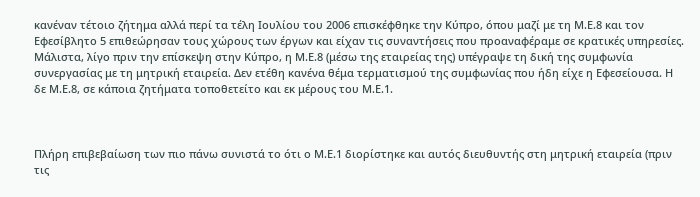κανέναν τέτοιο ζήτημα αλλά περί τα τέλη Ιουλίου του 2006 επισκέφθηκε την Κύπρο, όπου μαζί με τη Μ.Ε.8 και τον Εφεσίβλητο 5 επιθεώρησαν τους χώρους των έργων και είχαν τις συναντήσεις που προαναφέραμε σε κρατικές υπηρεσίες. Μάλιστα, λίγο πριν την επίσκεψη στην Κύπρο, η Μ.Ε.8 (μέσω της εταιρείας της) υπέγραψε τη δική της συμφωνία συνεργασίας με τη μητρική εταιρεία. Δεν ετέθη κανένα θέμα τερματισμού της συμφωνίας που ήδη είχε η Εφεσείουσα. Η δε Μ.Ε.8, σε κάποια ζητήματα τοποθετείτο και εκ μέρους του Μ.Ε.1.



Πλήρη επιβεβαίωση των πιο πάνω συνιστά το ότι ο Μ.Ε.1 διορίστηκε και αυτός διευθυντής στη μητρική εταιρεία (πριν τις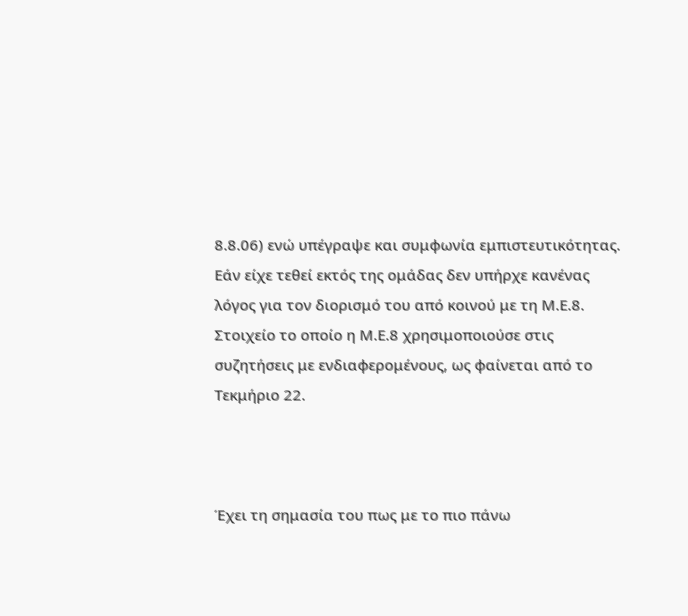8.8.06) ενώ υπέγραψε και συμφωνία εμπιστευτικότητας. Εάν είχε τεθεί εκτός της ομάδας δεν υπήρχε κανένας λόγος για τον διορισμό του από κοινού με τη Μ.Ε.8. Στοιχείο το οποίο η Μ.Ε.8 χρησιμοποιούσε στις συζητήσεις με ενδιαφερομένους, ως φαίνεται από το Τεκμήριο 22.



Έχει τη σημασία του πως με το πιο πάνω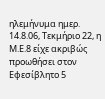ηλεμήνυμα ημερ. 14.8.06, Τεκμήριο 22, η Μ.Ε.8 είχε ακριβώς προωθήσει στον Εφεσίβλητο 5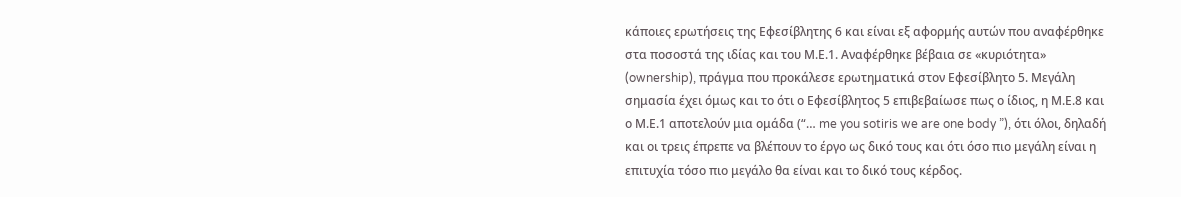κάποιες ερωτήσεις της Εφεσίβλητης 6 και είναι εξ αφορμής αυτών που αναφέρθηκε στα ποσοστά της ιδίας και του Μ.Ε.1. Αναφέρθηκε βέβαια σε «κυριότητα» (ownership), πράγμα που προκάλεσε ερωτηματικά στον Εφεσίβλητο 5. Μεγάλη σημασία έχει όμως και το ότι ο Εφεσίβλητος 5 επιβεβαίωσε πως ο ίδιος, η Μ.Ε.8 και ο Μ.Ε.1 αποτελούν μια ομάδα (“… me you sotiris we are one body ”), ότι όλοι, δηλαδή και οι τρεις έπρεπε να βλέπουν το έργο ως δικό τους και ότι όσο πιο μεγάλη είναι η επιτυχία τόσο πιο μεγάλο θα είναι και το δικό τους κέρδος.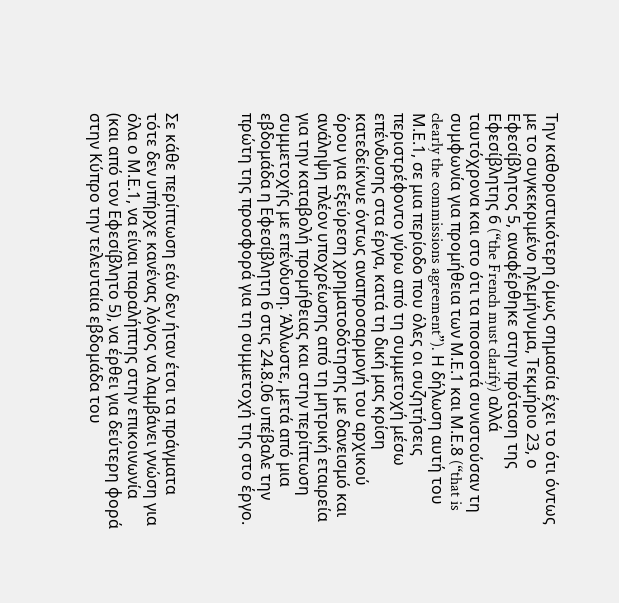Την καθοριστικότερη όμως σημασία έχει το ότι όντως με το συγκεκριμένο ηλεμήνυμα, Τεκμήριο 23, ο Εφεσίβλητος 5, αναφέρθηκε στην πρόταση της Εφεσίβλητης 6 (“the French must clarify) αλλά ταυτόχρονα και στο ότι τα ποσοστά συνιστούσαν τη συμφωνία για προμήθεια των Μ.Ε.1 και Μ.Ε.8 (“that is clearly the commissions agreement”). Η δήλωση αυτή του Μ.Ε.1, σε μια περίοδο που όλες οι συζητήσεις περιστρέφοντο γύρω από τη συμμετοχή μέσω επένδυσης στα έργα, κατά τη δική μας κρίση κατεδείκνυε όντως αναπροσαρμογή του αρχικού όρου για εξεύρεση χρηματοδότησης με δανεισμό και ανάληψη πλέον υποχρέωσης από τη μητρική εταιρεία για την καταβολή προμήθειας και στην περίπτωση συμμετοχής με επένδυση. Άλλωστε, μετά από μια εβδομάδα η Εφεσίβλητη 6 στις 24.8.06 υπέβαλε την πρώτη της προσφορά για τη συμμετοχή της στο έργο.



Σε κάθε περίπτωση εάν δεν ήταν έτσι τα πράγματα τότε δεν υπήρχε κανένας λόγος να λαμβάνει γνώση για όλα ο Μ.Ε.1, να είναι παραλήπτης στην επικοινωνία (και από τον Εφεσίβλητο 5), να έρθει για δεύτερη φορά στην Κύπρο την τελευταία εβδομάδα του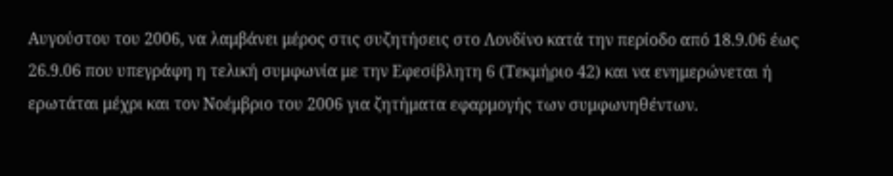Αυγούστου του 2006, να λαμβάνει μέρος στις συζητήσεις στο Λονδίνο κατά την περίοδο από 18.9.06 έως 26.9.06 που υπεγράφη η τελική συμφωνία με την Εφεσίβλητη 6 (Τεκμήριο 42) και να ενημερώνεται ή ερωτάται μέχρι και τον Νοέμβριο του 2006 για ζητήματα εφαρμογής των συμφωνηθέντων.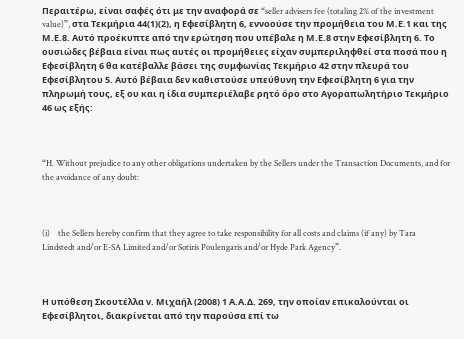Περαιτέρω, είναι σαφές ότι με την αναφορά σε “seller advisers fee (totaling 2% of the investment value)”, στα Τεκμήρια 44(1)(2), η Εφεσίβλητη 6, εννοούσε την προμήθεια του Μ.Ε.1 και της Μ.Ε.8. Αυτό προέκυπτε από την ερώτηση που υπέβαλε η Μ.Ε.8 στην Εφεσίβλητη 6. Το ουσιώδες βέβαια είναι πως αυτές οι προμήθειες είχαν συμπεριληφθεί στα ποσά που η Εφεσίβλητη 6 θα κατέβαλλε βάσει της συμφωνίας Τεκμήριο 42 στην πλευρά του Εφεσίβλητου 5. Αυτό βέβαια δεν καθιστούσε υπεύθυνη την Εφεσίβλητη 6 για την πληρωμή τους, εξ ου και η ίδια συμπεριέλαβε ρητό όρο στο Αγοραπωλητήριο Τεκμήριο 46 ως εξής:



“H. Without prejudice to any other obligations undertaken by the Sellers under the Transaction Documents, and for the avoidance of any doubt:



(i)    the Sellers hereby confirm that they agree to take responsibility for all costs and claims (if any) by Tara Lindstedt and/or E-SA Limited and/or Sotiris Poulengaris and/or Hyde Park Agency”.



Η υπόθεση Σκουτέλλα ν. Μιχαήλ (2008) 1 Α.Α.Δ. 269, την οποίαν επικαλούνται οι Εφεσίβλητοι, διακρίνεται από την παρούσα επί τω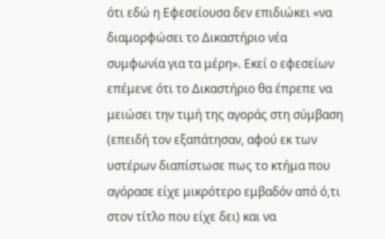ότι εδώ η Εφεσείουσα δεν επιδιώκει «να διαμορφώσει το Δικαστήριο νέα συμφωνία για τα μέρη». Εκεί ο εφεσείων επέμενε ότι το Δικαστήριο θα έπρεπε να μειώσει την τιμή της αγοράς στη σύμβαση (επειδή τον εξαπάτησαν, αφού εκ των υστέρων διαπίστωσε πως το κτήμα που αγόρασε είχε μικρότερο εμβαδόν από ό,τι στον τίτλο που είχε δει) και να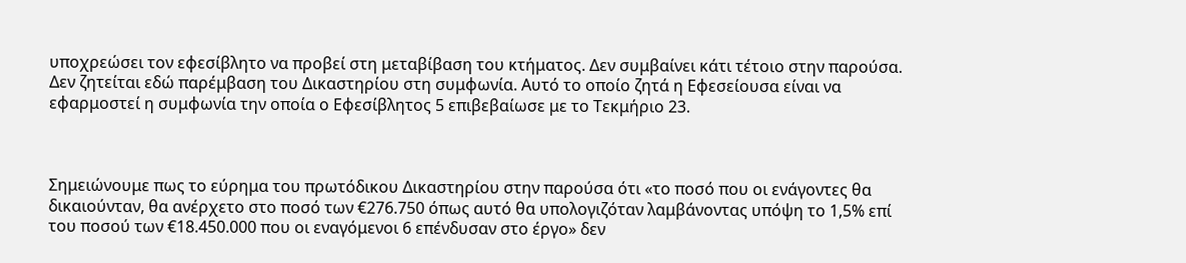υποχρεώσει τον εφεσίβλητο να προβεί στη μεταβίβαση του κτήματος. Δεν συμβαίνει κάτι τέτοιο στην παρούσα. Δεν ζητείται εδώ παρέμβαση του Δικαστηρίου στη συμφωνία. Αυτό το οποίο ζητά η Εφεσείουσα είναι να εφαρμοστεί η συμφωνία την οποία ο Εφεσίβλητος 5 επιβεβαίωσε με το Τεκμήριο 23.



Σημειώνουμε πως το εύρημα του πρωτόδικου Δικαστηρίου στην παρούσα ότι «το ποσό που οι ενάγοντες θα δικαιούνταν, θα ανέρχετο στο ποσό των €276.750 όπως αυτό θα υπολογιζόταν λαμβάνοντας υπόψη το 1,5% επί του ποσού των €18.450.000 που οι εναγόμενοι 6 επένδυσαν στο έργο» δεν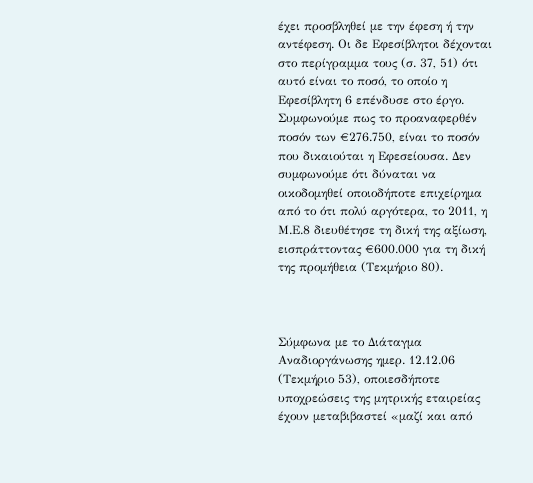έχει προσβληθεί με την έφεση ή την αντέφεση. Οι δε Εφεσίβλητοι δέχονται στο περίγραμμα τους (σ. 37, 51) ότι αυτό είναι το ποσό, το οποίο η Εφεσίβλητη 6 επένδυσε στο έργο. Συμφωνούμε πως το προαναφερθέν ποσόν των €276.750, είναι το ποσόν που δικαιούται η Εφεσείουσα. Δεν συμφωνούμε ότι δύναται να οικοδομηθεί οποιοδήποτε επιχείρημα από το ότι πολύ αργότερα, το 2011, η Μ.Ε.8 διευθέτησε τη δική της αξίωση, εισπράττοντας €600.000 για τη δική της προμήθεια (Τεκμήριο 80).



Σύμφωνα με το Διάταγμα Αναδιοργάνωσης ημερ. 12.12.06 (Τεκμήριο 53), οποιεσδήποτε υποχρεώσεις της μητρικής εταιρείας έχουν μεταβιβαστεί «μαζί και από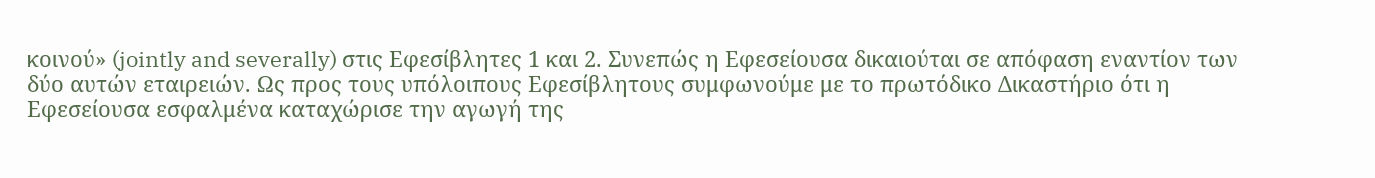κοινού» (jointly and severally) στις Εφεσίβλητες 1 και 2. Συνεπώς η Εφεσείουσα δικαιούται σε απόφαση εναντίον των δύο αυτών εταιρειών. Ως προς τους υπόλοιπους Εφεσίβλητους συμφωνούμε με το πρωτόδικο Δικαστήριο ότι η Εφεσείουσα εσφαλμένα καταχώρισε την αγωγή της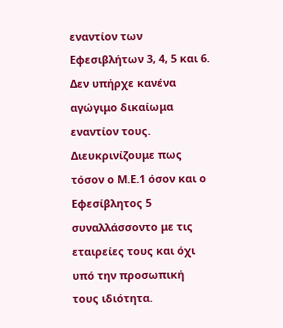εναντίον των Εφεσιβλήτων 3, 4, 5 και 6. Δεν υπήρχε κανένα αγώγιμο δικαίωμα εναντίον τους. Διευκρινίζουμε πως τόσον ο Μ.Ε.1 όσον και ο Εφεσίβλητος 5 συναλλάσσοντο με τις εταιρείες τους και όχι υπό την προσωπική τους ιδιότητα.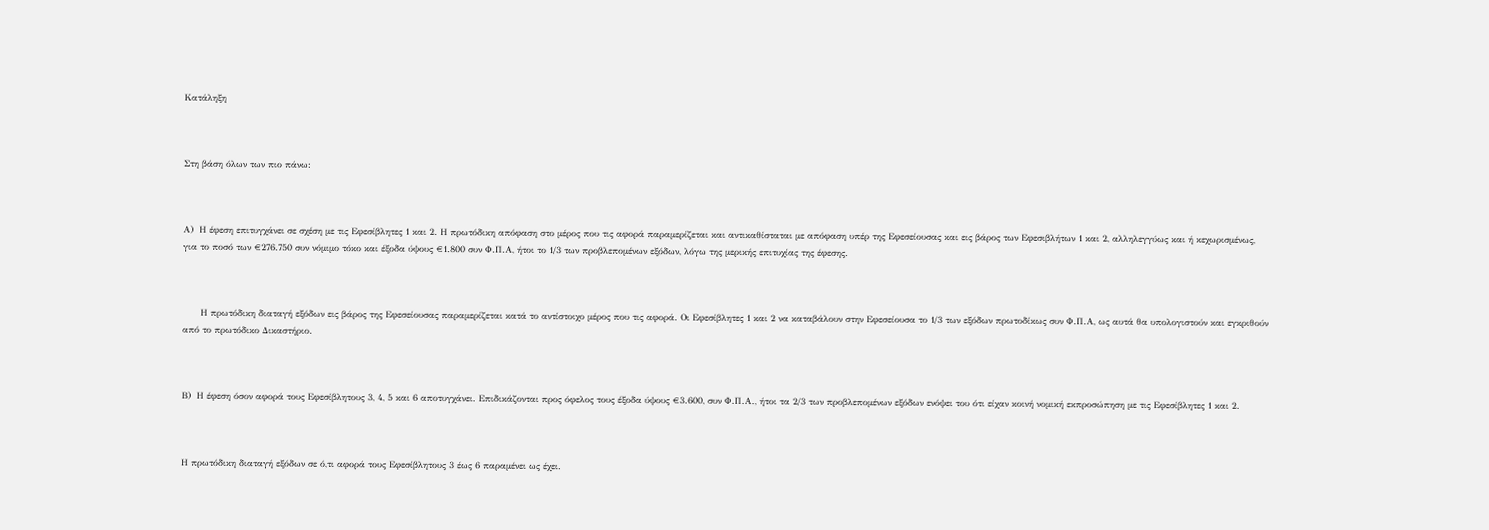Κατάληξη



Στη βάση όλων των πιο πάνω:



Α)  Η έφεση επιτυγχάνει σε σχέση με τις Εφεσίβλητες 1 και 2. Η πρωτόδικη απόφαση στο μέρος που τις αφορά παραμερίζεται και αντικαθίσταται με απόφαση υπέρ της Εφεσείουσας και εις βάρος των Εφεσιβλήτων 1 και 2, αλληλεγγύως και ή κεχωρισμένως, για το ποσό των €276.750 συν νόμιμο τόκο και έξοδα ύψους €1.800 συν Φ.Π.Α, ήτοι το 1/3 των προβλεπομένων εξόδων, λόγω της μερικής επιτυχίας της έφεσης.



      Η πρωτόδικη διαταγή εξόδων εις βάρος της Εφεσείουσας παραμερίζεται κατά το αντίστοιχο μέρος που τις αφορά. Οι Εφεσίβλητες 1 και 2 να καταβάλουν στην Εφεσείουσα το 1/3 των εξόδων πρωτοδίκως συν Φ.Π.Α, ως αυτά θα υπολογιστούν και εγκριθούν από το πρωτόδικο Δικαστήριο.



Β)  Η έφεση όσον αφορά τους Εφεσίβλητους 3, 4, 5 και 6 αποτυγχάνει. Επιδικάζονται προς όφελος τους έξοδα ύψους €3.600, συν Φ.Π.Α., ήτοι τα 2/3 των προβλεπομένων εξόδων ενόψει του ότι είχαν κοινή νομική εκπροσώπηση με τις Εφεσίβλητες 1 και 2.



Η πρωτόδικη διαταγή εξόδων σε ό,τι αφορά τους Εφεσίβλητους 3 έως 6 παραμένει ως έχει.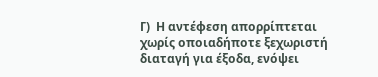Γ)  Η αντέφεση απορρίπτεται χωρίς οποιαδήποτε ξεχωριστή διαταγή για έξοδα, ενόψει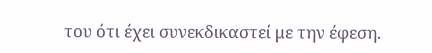του ότι έχει συνεκδικαστεί με την έφεση.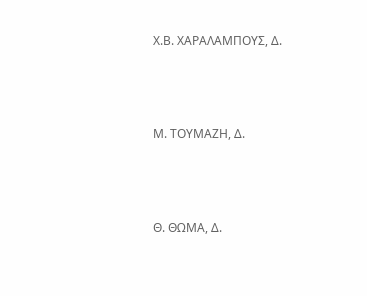Χ.Β. ΧΑΡΑΛΑΜΠΟΥΣ, Δ.





Μ. ΤΟΥΜΑΖΗ, Δ.





Θ. ΘΩΜΑ, Δ.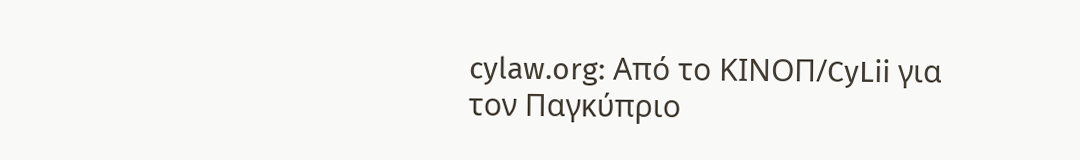cylaw.org: Από το ΚΙΝOΠ/CyLii για τον Παγκύπριο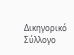Δικηγορικό Σύλλογο